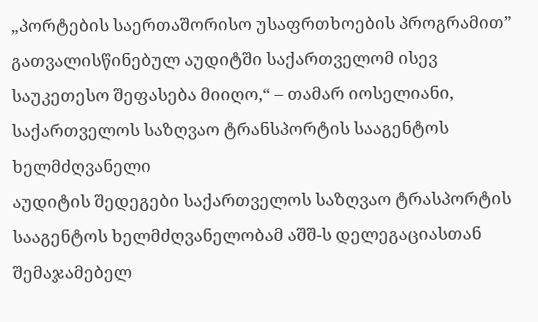„პორტების საერთაშორისო უსაფრთხოების პროგრამით” გათვალისწინებულ აუდიტში საქართველომ ისევ საუკეთესო შეფასება მიიღო,“ – თამარ იოსელიანი, საქართველოს საზღვაო ტრანსპორტის სააგენტოს ხელმძღვანელი
აუდიტის შედეგები საქართველოს საზღვაო ტრასპორტის სააგენტოს ხელმძღვანელობამ აშშ-ს დელეგაციასთან შემაჯამებელ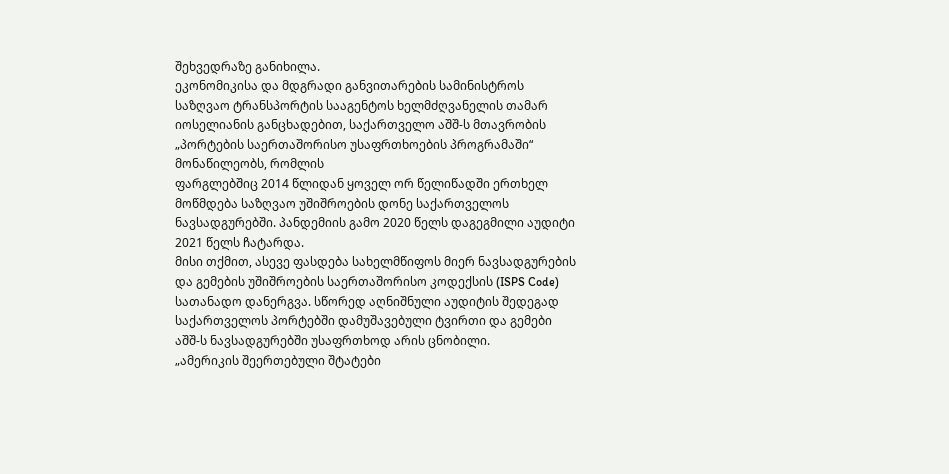შეხვედრაზე განიხილა.
ეკონომიკისა და მდგრადი განვითარების სამინისტროს საზღვაო ტრანსპორტის სააგენტოს ხელმძღვანელის თამარ იოსელიანის განცხადებით, საქართველო აშშ-ს მთავრობის „პორტების საერთაშორისო უსაფრთხოების პროგრამაში“ მონაწილეობს, რომლის
ფარგლებშიც 2014 წლიდან ყოველ ორ წელიწადში ერთხელ მოწმდება საზღვაო უშიშროების დონე საქართველოს ნავსადგურებში. პანდემიის გამო 2020 წელს დაგეგმილი აუდიტი 2021 წელს ჩატარდა.
მისი თქმით, ასევე ფასდება სახელმწიფოს მიერ ნავსადგურების და გემების უშიშროების საერთაშორისო კოდექსის (ISPS Code) სათანადო დანერგვა. სწორედ აღნიშნული აუდიტის შედეგად საქართველოს პორტებში დამუშავებული ტვირთი და გემები აშშ-ს ნავსადგურებში უსაფრთხოდ არის ცნობილი.
„ამერიკის შეერთებული შტატები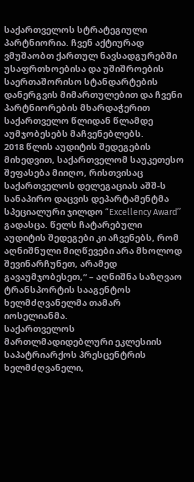საქართველოს სტრატეგიული პარტნიორია. ჩვენ აქტიურად ვმუშაობთ ქართულ ნავსადგურებში უსაფრთხოებისა და უშიშროების საერთაშორისო სტანდარტების დანერგვის მიმართულებით და ჩვენი პარტნიორების მხარდაჭერით საქართველო წლიდან წლამდე აუმჯობესებს მაჩვენებლებს.
2018 წლის აუდიტის შედეგების მიხედვით, საქართველომ საუკეთესო შეფასება მიიღო, რისთვისაც საქართველოს დელეგაციას აშშ-ს სანაპირო დაცვის დეპარტამენტმა სპეციალური ჯილდო “Excellency Award’’ გადასცა. წელს ჩატარებული აუდიტის შედეგები კი აჩვენებს, რომ აღნიშნული მიღწევები არა მხოლოდ შევინარჩუნეთ, არამედ გავაუმჯობესეთ,“ – აღნიშნა საზღვაო ტრანსპორტის სააგენტოს ხელმძღვანელმა თამარ იოსელიანმა.
საქართველოს მართლმადიდებლური ეკლესიის საპატრიარქოს პრესცენტრის ხელმძღვანელი,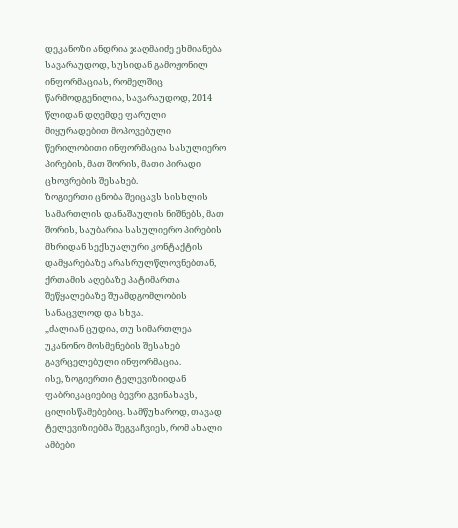დეკანოზი ანდრია ჯაღმაიძე ეხმიანება სავარაუდოდ, სუსიდან გამოჟონილ ინფორმაციას, რომელშიც წარმოდგენილია, სავარაუდოდ, 2014 წლიდან დღემდე ფარული მიყურადებით მოპოვებული წერილობითი ინფორმაცია სასულიერო პირების, მათ შორის, მათი პირადი ცხოვრების შესახებ.
ზოგიერთი ცნობა შეიცავს სისხლის სამართლის დანაშაულის ნიშნებს, მათ შორის, საუბარია სასულიერო პირების მხრიდან სექსუალური კონტაქტის დამყარებაზე არასრულწლოვნებთან, ქრთამის აღებაზე პატიმართა შეწყალებაზე შუამდგომლობის სანაცვლოდ და სხვა.
„ძალიან ცუდია, თუ სიმართლეა უკანონო მოსმენების შესახებ გავრცელებული ინფორმაცია.
ისე, ზოგიერთი ტელევიზიიდან ფაბრიკაციებიც ბევრი გვინახავს, ცილისწამებებიც. სამწუხაროდ, თავად ტელევიზიებმა შეგვაჩვიეს, რომ ახალი ამბები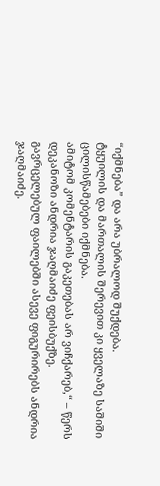“იქმნება” და არა უბრალოდ შუქდება.
ტყუილის და მართალის შერევით კი ყველაზე საშიში ცილისწამებები იქმნება.
ამიტომ კომენტარის გაკეთებას არ ვიჩქარებ,“ – წერს დეკანოზი ანდრია ჯაღმაიძე ფეისბუქზე.
გავრცელებულ ფაილებში ასევე ფიგურირებს ანდრია ჯაღმაიძე.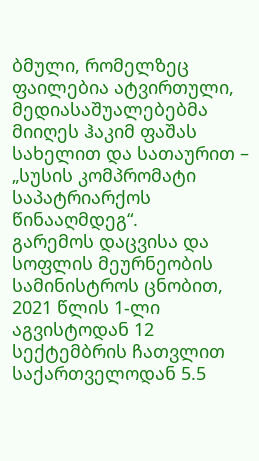ბმული, რომელზეც ფაილებია ატვირთული, მედიასაშუალებებმა მიიღეს ჰაკიმ ფაშას სახელით და სათაურით – „სუსის კომპრომატი საპატრიარქოს წინააღმდეგ“.
გარემოს დაცვისა და სოფლის მეურნეობის სამინისტროს ცნობით, 2021 წლის 1-ლი აგვისტოდან 12 სექტემბრის ჩათვლით საქართველოდან 5.5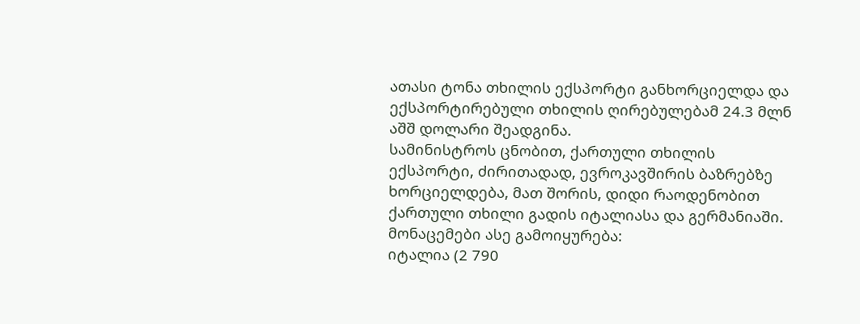ათასი ტონა თხილის ექსპორტი განხორციელდა და ექსპორტირებული თხილის ღირებულებამ 24.3 მლნ აშშ დოლარი შეადგინა.
სამინისტროს ცნობით, ქართული თხილის ექსპორტი, ძირითადად, ევროკავშირის ბაზრებზე ხორციელდება, მათ შორის, დიდი რაოდენობით ქართული თხილი გადის იტალიასა და გერმანიაში.
მონაცემები ასე გამოიყურება:
იტალია (2 790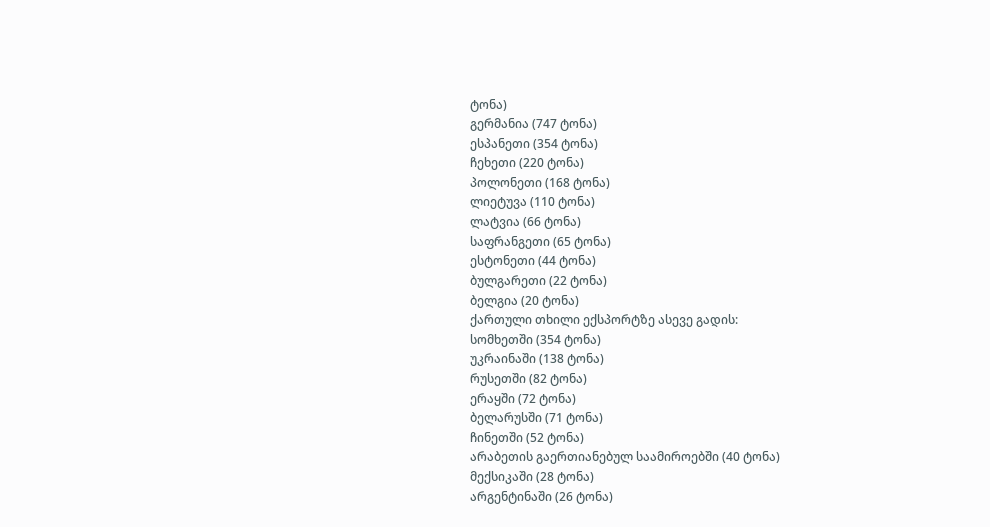ტონა)
გერმანია (747 ტონა)
ესპანეთი (354 ტონა)
ჩეხეთი (220 ტონა)
პოლონეთი (168 ტონა)
ლიეტუვა (110 ტონა)
ლატვია (66 ტონა)
საფრანგეთი (65 ტონა)
ესტონეთი (44 ტონა)
ბულგარეთი (22 ტონა)
ბელგია (20 ტონა)
ქართული თხილი ექსპორტზე ასევე გადის:
სომხეთში (354 ტონა)
უკრაინაში (138 ტონა)
რუსეთში (82 ტონა)
ერაყში (72 ტონა)
ბელარუსში (71 ტონა)
ჩინეთში (52 ტონა)
არაბეთის გაერთიანებულ საამიროებში (40 ტონა)
მექსიკაში (28 ტონა)
არგენტინაში (26 ტონა)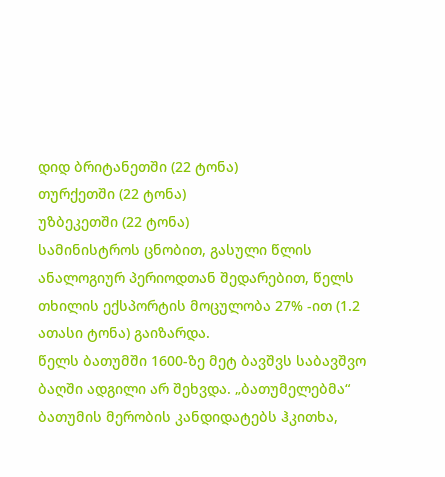დიდ ბრიტანეთში (22 ტონა)
თურქეთში (22 ტონა)
უზბეკეთში (22 ტონა)
სამინისტროს ცნობით, გასული წლის ანალოგიურ პერიოდთან შედარებით, წელს თხილის ექსპორტის მოცულობა 27% -ით (1.2 ათასი ტონა) გაიზარდა.
წელს ბათუმში 1600-ზე მეტ ბავშვს საბავშვო ბაღში ადგილი არ შეხვდა. „ბათუმელებმა“ ბათუმის მერობის კანდიდატებს ჰკითხა,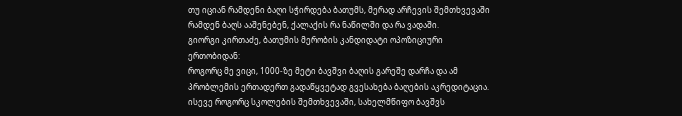თუ იციან რამდენი ბაღი სჭირდება ბათუმს, მერად არჩევის შემთხვევაში რამდენ ბაღს ააშენებენ, ქალაქის რა ნაწილში და რა ვადაში.
გიორგი კირთაძე, ბათუმის მერობის კანდიდატი ოპოზიციური ერთობიდან:
როგორც მე ვიცი, 1000-ზე მეტი ბავშვი ბაღის გარეშე დარჩა და ამ პრობლემის ერთადერთ გადაწყვეტად გვესახება ბაღების აკრედიტაცია. ისევე როგორც სკოლების შემთხვევაში, სახელმწიფო ბავშვს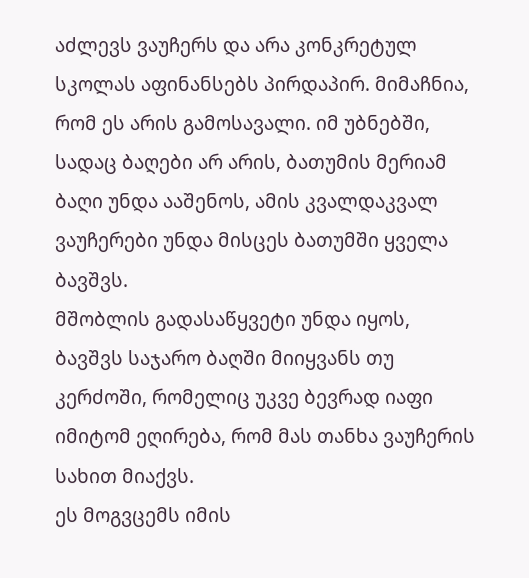აძლევს ვაუჩერს და არა კონკრეტულ სკოლას აფინანსებს პირდაპირ. მიმაჩნია, რომ ეს არის გამოსავალი. იმ უბნებში, სადაც ბაღები არ არის, ბათუმის მერიამ ბაღი უნდა ააშენოს, ამის კვალდაკვალ ვაუჩერები უნდა მისცეს ბათუმში ყველა ბავშვს.
მშობლის გადასაწყვეტი უნდა იყოს, ბავშვს საჯარო ბაღში მიიყვანს თუ კერძოში, რომელიც უკვე ბევრად იაფი იმიტომ ეღირება, რომ მას თანხა ვაუჩერის სახით მიაქვს.
ეს მოგვცემს იმის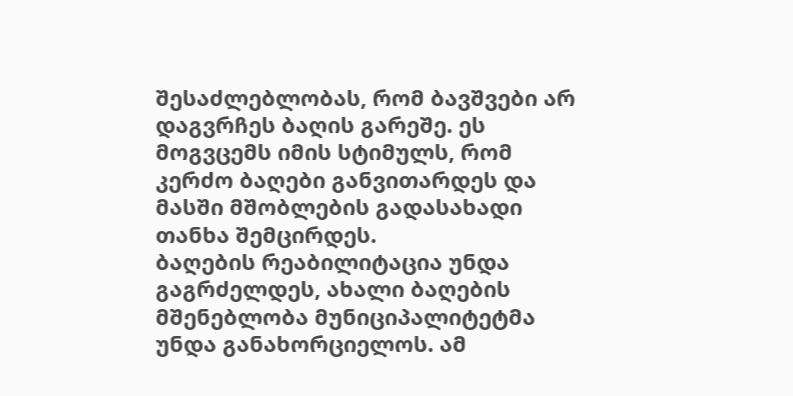შესაძლებლობას, რომ ბავშვები არ დაგვრჩეს ბაღის გარეშე. ეს მოგვცემს იმის სტიმულს, რომ კერძო ბაღები განვითარდეს და მასში მშობლების გადასახადი თანხა შემცირდეს.
ბაღების რეაბილიტაცია უნდა გაგრძელდეს, ახალი ბაღების მშენებლობა მუნიციპალიტეტმა უნდა განახორციელოს. ამ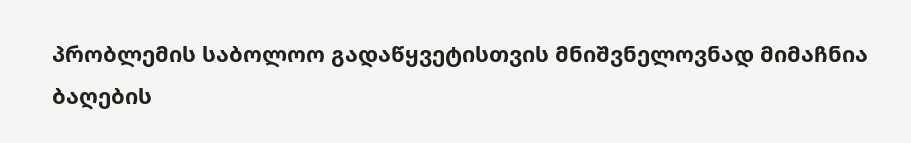პრობლემის საბოლოო გადაწყვეტისთვის მნიშვნელოვნად მიმაჩნია ბაღების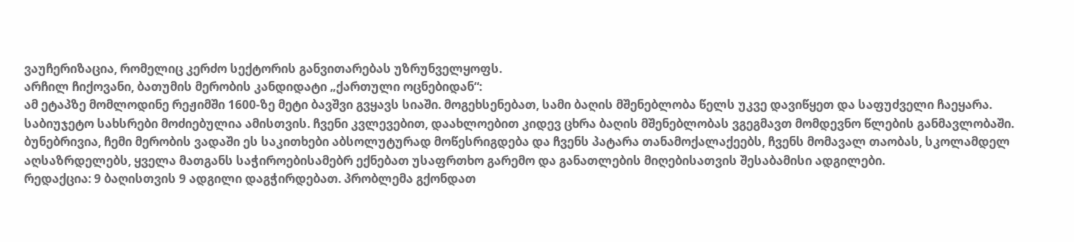ვაუჩერიზაცია, რომელიც კერძო სექტორის განვითარებას უზრუნველყოფს.
არჩილ ჩიქოვანი, ბათუმის მერობის კანდიდატი „ქართული ოცნებიდან“:
ამ ეტაპზე მომლოდინე რეჟიმში 1600-ზე მეტი ბავშვი გვყავს სიაში. მოგეხსენებათ, სამი ბაღის მშენებლობა წელს უკვე დავიწყეთ და საფუძველი ჩაეყარა. საბიუჯეტო სახსრები მოძიებულია ამისთვის. ჩვენი კვლევებით, დაახლოებით კიდევ ცხრა ბაღის მშენებლობას ვგეგმავთ მომდევნო წლების განმავლობაში. ბუნებრივია, ჩემი მერობის ვადაში ეს საკითხები აბსოლუტურად მოწესრიგდება და ჩვენს პატარა თანამოქალაქეებს, ჩვენს მომავალ თაობას, სკოლამდელ აღსაზრდელებს, ყველა მათგანს საჭიროებისამებრ ექნებათ უსაფრთხო გარემო და განათლების მიღებისათვის შესაბამისი ადგილები.
რედაქცია: 9 ბაღისთვის 9 ადგილი დაგჭირდებათ. პრობლემა გქონდათ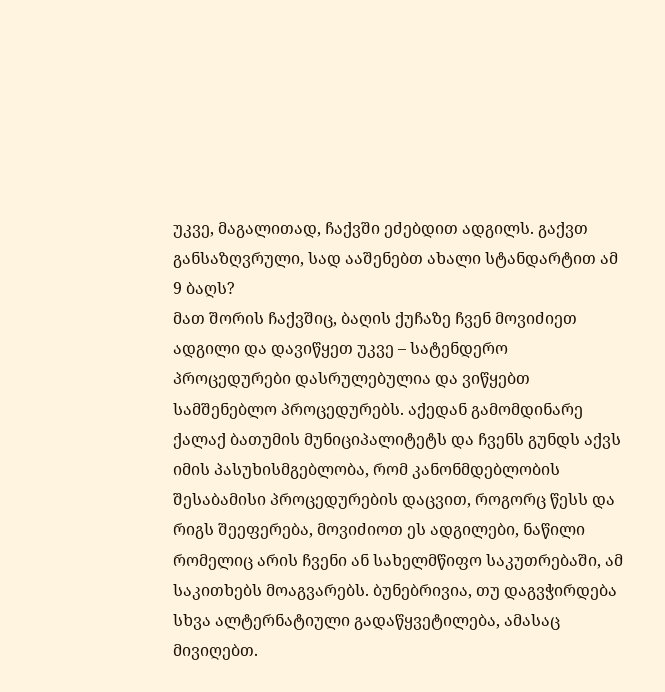უკვე, მაგალითად, ჩაქვში ეძებდით ადგილს. გაქვთ განსაზღვრული, სად ააშენებთ ახალი სტანდარტით ამ 9 ბაღს?
მათ შორის ჩაქვშიც, ბაღის ქუჩაზე ჩვენ მოვიძიეთ ადგილი და დავიწყეთ უკვე – სატენდერო პროცედურები დასრულებულია და ვიწყებთ სამშენებლო პროცედურებს. აქედან გამომდინარე ქალაქ ბათუმის მუნიციპალიტეტს და ჩვენს გუნდს აქვს იმის პასუხისმგებლობა, რომ კანონმდებლობის შესაბამისი პროცედურების დაცვით, როგორც წესს და რიგს შეეფერება, მოვიძიოთ ეს ადგილები, ნაწილი რომელიც არის ჩვენი ან სახელმწიფო საკუთრებაში, ამ საკითხებს მოაგვარებს. ბუნებრივია, თუ დაგვჭირდება სხვა ალტერნატიული გადაწყვეტილება, ამასაც მივიღებთ.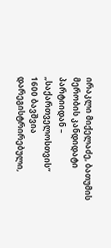ირაკლი მიქელაძე, ბათუმის მერობის კანდიდატი პარტიიდან – „საქართველოსთვის“
1600 ბავშვია დარეგისტრირებული,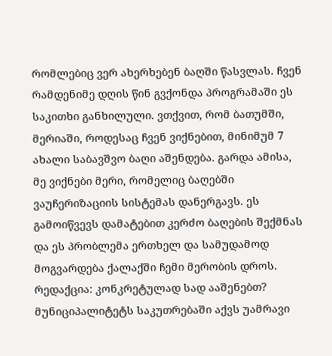რომლებიც ვერ ახერხებენ ბაღში წასვლას. ჩვენ რამდენიმე დღის წინ გვქონდა პროგრამაში ეს საკითხი განხილული. ვთქვით, რომ ბათუმში, მერიაში, როდესაც ჩვენ ვიქნებით, მინიმუმ 7 ახალი საბავშვო ბაღი აშენდება. გარდა ამისა, მე ვიქნები მერი, რომელიც ბაღებში ვაუჩერიზაციის სისტემას დანერგავს. ეს გამოიწვევს დამატებით კერძო ბაღების შექმნას და ეს პრობლემა ერთხელ და სამუდამოდ მოგვარდება ქალაქში ჩემი მერობის დროს.
რედაქცია: კონკრეტულად სად ააშენებთ?
მუნიციპალიტეტს საკუთრებაში აქვს უამრავი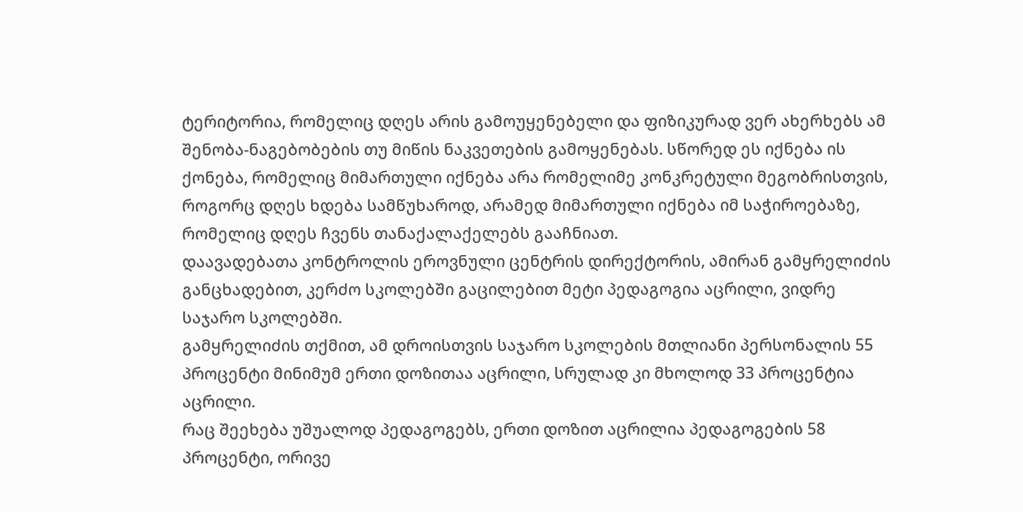ტერიტორია, რომელიც დღეს არის გამოუყენებელი და ფიზიკურად ვერ ახერხებს ამ შენობა-ნაგებობების თუ მიწის ნაკვეთების გამოყენებას. სწორედ ეს იქნება ის ქონება, რომელიც მიმართული იქნება არა რომელიმე კონკრეტული მეგობრისთვის, როგორც დღეს ხდება სამწუხაროდ, არამედ მიმართული იქნება იმ საჭიროებაზე, რომელიც დღეს ჩვენს თანაქალაქელებს გააჩნიათ.
დაავადებათა კონტროლის ეროვნული ცენტრის დირექტორის, ამირან გამყრელიძის განცხადებით, კერძო სკოლებში გაცილებით მეტი პედაგოგია აცრილი, ვიდრე საჯარო სკოლებში.
გამყრელიძის თქმით, ამ დროისთვის საჯარო სკოლების მთლიანი პერსონალის 55 პროცენტი მინიმუმ ერთი დოზითაა აცრილი, სრულად კი მხოლოდ 33 პროცენტია აცრილი.
რაც შეეხება უშუალოდ პედაგოგებს, ერთი დოზით აცრილია პედაგოგების 58 პროცენტი, ორივე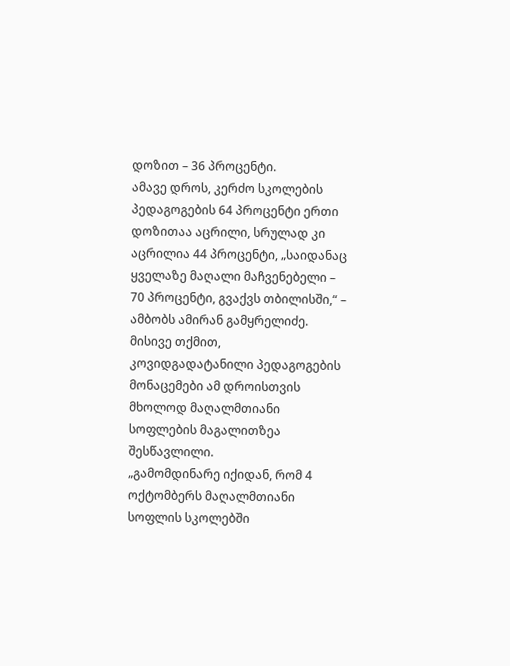დოზით – 36 პროცენტი.
ამავე დროს, კერძო სკოლების პედაგოგების 64 პროცენტი ერთი დოზითაა აცრილი, სრულად კი აცრილია 44 პროცენტი, „საიდანაც ყველაზე მაღალი მაჩვენებელი – 70 პროცენტი, გვაქვს თბილისში,“ – ამბობს ამირან გამყრელიძე.
მისივე თქმით, კოვიდგადატანილი პედაგოგების მონაცემები ამ დროისთვის მხოლოდ მაღალმთიანი სოფლების მაგალითზეა შესწავლილი.
„გამომდინარე იქიდან, რომ 4 ოქტომბერს მაღალმთიანი სოფლის სკოლებში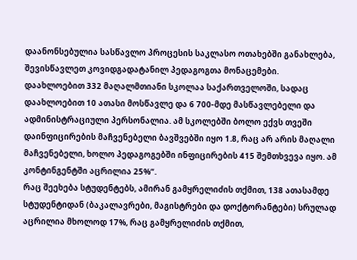დაანონსებულია სასწავლო პროცესის საკლასო ოთახებში განახლება, შევისწავლეთ კოვიდგადატანილ პედაგოგთა მონაცემები.
დაახლოებით 332 მაღალმთიანი სკოლაა საქართველოში, სადაც დაახლოებით 10 ათასი მოსწავლე და 6 700-მდე მასწავლებელი და ადმინისტრაციული პერსონალია. ამ სკოლებში ბოლო ექვს თვეში დაინფიცირების მაჩვენებელი ბავშვებში იყო 1.8, რაც არ არის მაღალი მაჩვენებელი, ხოლო პედაგოგებში ინფიცირების 415 შემთხვევა იყო. ამ კონტინგენტში აცრილია 25%“.
რაც შეეხება სტუდენტებს, ამირან გამყრელიძის თქმით, 138 ათასამდე სტუდენტიდან (ბაკალავრები, მაგისტრები და დოქტორანტები) სრულად აცრილია მხოლოდ 17%, რაც გამყრელიძის თქმით,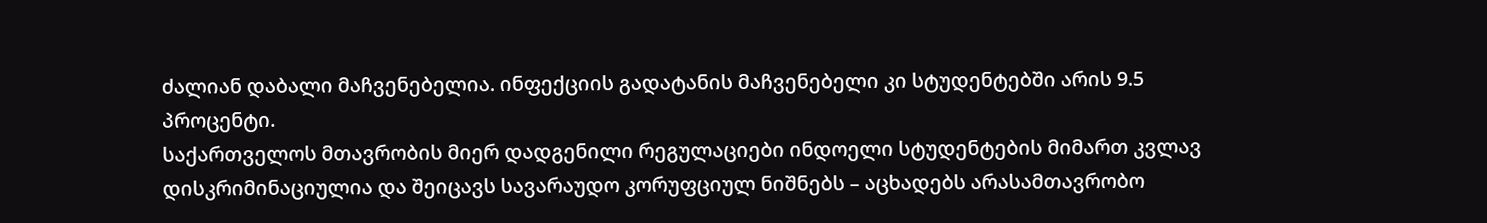ძალიან დაბალი მაჩვენებელია. ინფექციის გადატანის მაჩვენებელი კი სტუდენტებში არის 9.5 პროცენტი.
საქართველოს მთავრობის მიერ დადგენილი რეგულაციები ინდოელი სტუდენტების მიმართ კვლავ დისკრიმინაციულია და შეიცავს სავარაუდო კორუფციულ ნიშნებს – აცხადებს არასამთავრობო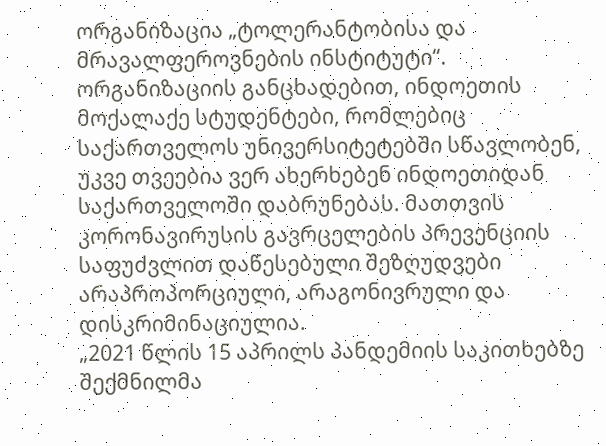ორგანიზაცია „ტოლერანტობისა და მრავალფეროვნების ინსტიტუტი“.
ორგანიზაციის განცხადებით, ინდოეთის მოქალაქე სტუდენტები, რომლებიც საქართველოს უნივერსიტეტებში სწავლობენ, უკვე თვეებია ვერ ახერხებენ ინდოეთიდან საქართველოში დაბრუნებას. მათთვის კორონავირუსის გავრცელების პრევენციის საფუძვლით დაწესებული შეზღუდვები არაპროპორციული, არაგონივრული და დისკრიმინაციულია.
„2021 წლის 15 აპრილს პანდემიის საკითხებზე შექმნილმა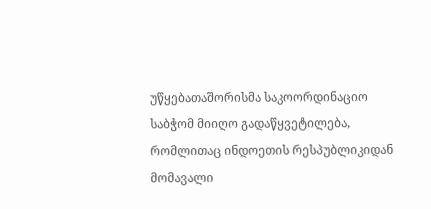უწყებათაშორისმა საკოორდინაციო საბჭომ მიიღო გადაწყვეტილება, რომლითაც ინდოეთის რესპუბლიკიდან მომავალი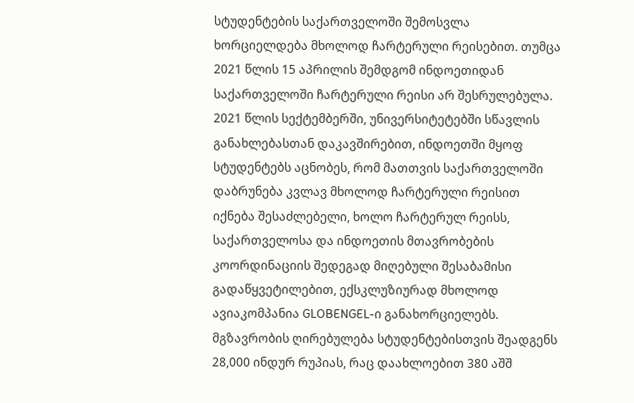სტუდენტების საქართველოში შემოსვლა ხორციელდება მხოლოდ ჩარტერული რეისებით. თუმცა 2021 წლის 15 აპრილის შემდგომ ინდოეთიდან საქართველოში ჩარტერული რეისი არ შესრულებულა.
2021 წლის სექტემბერში, უნივერსიტეტებში სწავლის განახლებასთან დაკავშირებით, ინდოეთში მყოფ სტუდენტებს აცნობეს, რომ მათთვის საქართველოში დაბრუნება კვლავ მხოლოდ ჩარტერული რეისით იქნება შესაძლებელი, ხოლო ჩარტერულ რეისს, საქართველოსა და ინდოეთის მთავრობების კოორდინაციის შედეგად მიღებული შესაბამისი გადაწყვეტილებით, ექსკლუზიურად მხოლოდ ავიაკომპანია GLOBENGEL-ი განახორციელებს. მგზავრობის ღირებულება სტუდენტებისთვის შეადგენს 28,000 ინდურ რუპიას, რაც დაახლოებით 380 აშშ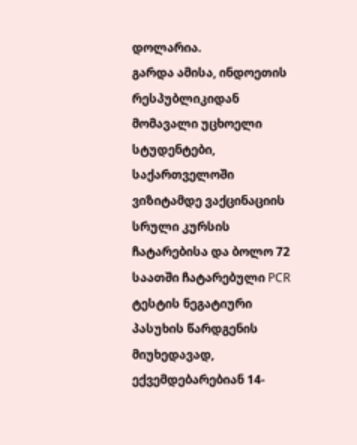დოლარია.
გარდა ამისა, ინდოეთის რესპუბლიკიდან მომავალი უცხოელი სტუდენტები, საქართველოში ვიზიტამდე ვაქცინაციის სრული კურსის ჩატარებისა და ბოლო 72 საათში ჩატარებული PCR ტესტის ნეგატიური პასუხის წარდგენის მიუხედავად, ექვემდებარებიან 14-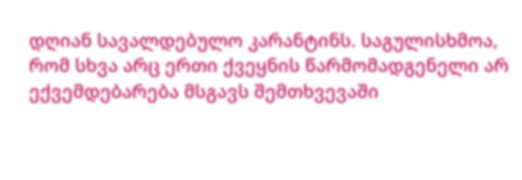დღიან სავალდებულო კარანტინს. საგულისხმოა, რომ სხვა არც ერთი ქვეყნის წარმომადგენელი არ ექვემდებარება მსგავს შემთხვევაში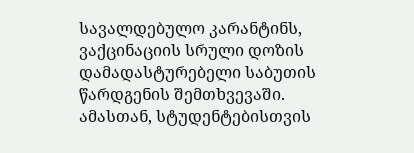სავალდებულო კარანტინს, ვაქცინაციის სრული დოზის დამადასტურებელი საბუთის წარდგენის შემთხვევაში.
ამასთან, სტუდენტებისთვის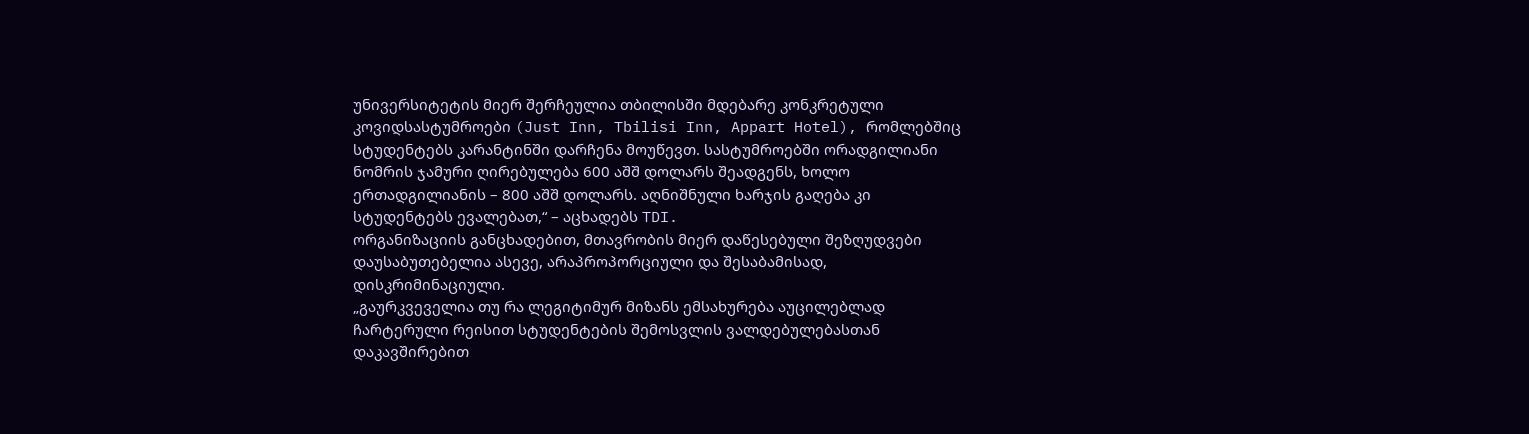უნივერსიტეტის მიერ შერჩეულია თბილისში მდებარე კონკრეტული კოვიდსასტუმროები (Just Inn, Tbilisi Inn, Appart Hotel), რომლებშიც სტუდენტებს კარანტინში დარჩენა მოუწევთ. სასტუმროებში ორადგილიანი ნომრის ჯამური ღირებულება 600 აშშ დოლარს შეადგენს, ხოლო ერთადგილიანის – 800 აშშ დოლარს. აღნიშნული ხარჯის გაღება კი სტუდენტებს ევალებათ,“ – აცხადებს TDI.
ორგანიზაციის განცხადებით, მთავრობის მიერ დაწესებული შეზღუდვები დაუსაბუთებელია ასევე, არაპროპორციული და შესაბამისად, დისკრიმინაციული.
„გაურკვეველია თუ რა ლეგიტიმურ მიზანს ემსახურება აუცილებლად ჩარტერული რეისით სტუდენტების შემოსვლის ვალდებულებასთან დაკავშირებით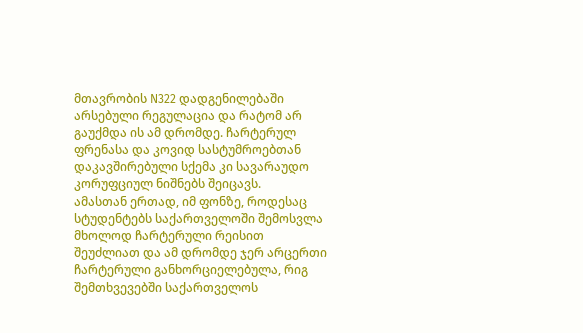მთავრობის N322 დადგენილებაში არსებული რეგულაცია და რატომ არ გაუქმდა ის ამ დრომდე. ჩარტერულ ფრენასა და კოვიდ სასტუმროებთან დაკავშირებული სქემა კი სავარაუდო კორუფციულ ნიშნებს შეიცავს.
ამასთან ერთად, იმ ფონზე, როდესაც სტუდენტებს საქართველოში შემოსვლა მხოლოდ ჩარტერული რეისით შეუძლიათ და ამ დრომდე ჯერ არცერთი ჩარტერული განხორციელებულა, რიგ შემთხვევებში საქართველოს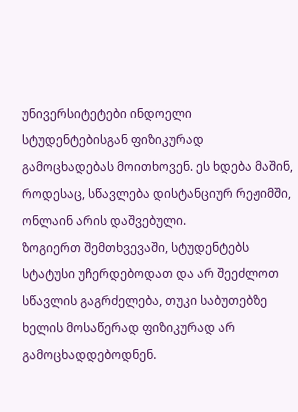უნივერსიტეტები ინდოელი სტუდენტებისგან ფიზიკურად გამოცხადებას მოითხოვენ. ეს ხდება მაშინ, როდესაც, სწავლება დისტანციურ რეჟიმში, ონლაინ არის დაშვებული.
ზოგიერთ შემთხვევაში, სტუდენტებს სტატუსი უჩერდებოდათ და არ შეეძლოთ სწავლის გაგრძელება, თუკი საბუთებზე ხელის მოსაწერად ფიზიკურად არ გამოცხადდებოდნენ.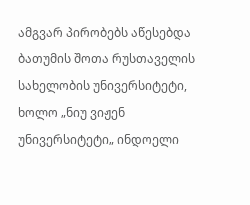ამგვარ პირობებს აწესებდა ბათუმის შოთა რუსთაველის სახელობის უნივერსიტეტი, ხოლო „ნიუ ვიჟენ უნივერსიტეტი„ ინდოელი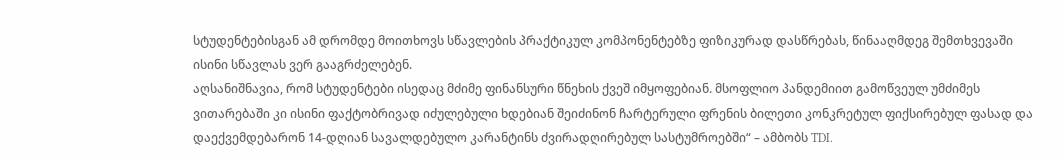სტუდენტებისგან ამ დრომდე მოითხოვს სწავლების პრაქტიკულ კომპონენტებზე ფიზიკურად დასწრებას, წინააღმდეგ შემთხვევაში ისინი სწავლას ვერ გააგრძელებენ.
აღსანიშნავია, რომ სტუდენტები ისედაც მძიმე ფინანსური წნეხის ქვეშ იმყოფებიან. მსოფლიო პანდემიით გამოწვეულ უმძიმეს ვითარებაში კი ისინი ფაქტობრივად იძულებული ხდებიან შეიძინონ ჩარტერული ფრენის ბილეთი კონკრეტულ ფიქსირებულ ფასად და დაექვემდებარონ 14-დღიან სავალდებულო კარანტინს ძვირადღირებულ სასტუმროებში“ – ამბობს TDI.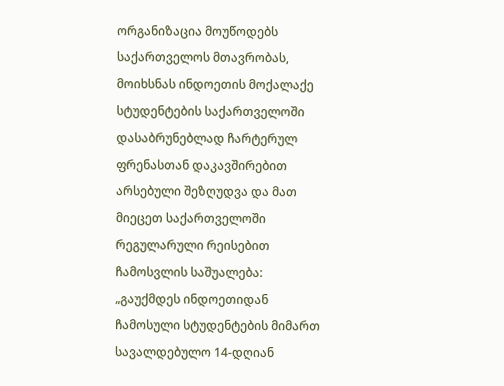ორგანიზაცია მოუწოდებს საქართველოს მთავრობას, მოიხსნას ინდოეთის მოქალაქე სტუდენტების საქართველოში დასაბრუნებლად ჩარტერულ ფრენასთან დაკავშირებით არსებული შეზღუდვა და მათ მიეცეთ საქართველოში რეგულარული რეისებით ჩამოსვლის საშუალება:
„გაუქმდეს ინდოეთიდან ჩამოსული სტუდენტების მიმართ სავალდებულო 14-დღიან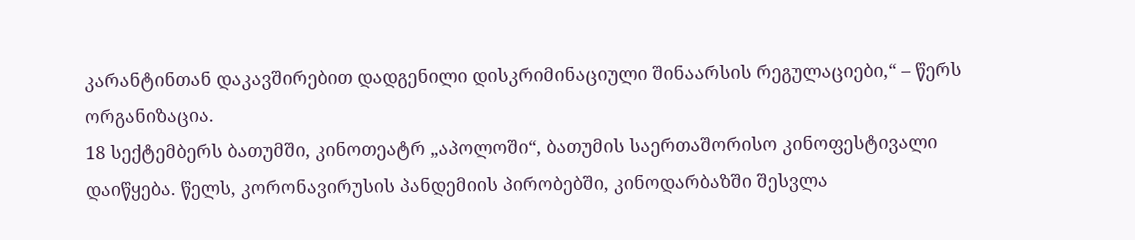კარანტინთან დაკავშირებით დადგენილი დისკრიმინაციული შინაარსის რეგულაციები,“ – წერს ორგანიზაცია.
18 სექტემბერს ბათუმში, კინოთეატრ „აპოლოში“, ბათუმის საერთაშორისო კინოფესტივალი დაიწყება. წელს, კორონავირუსის პანდემიის პირობებში, კინოდარბაზში შესვლა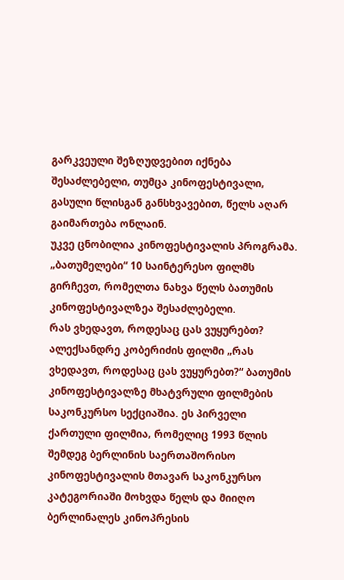გარკვეული შეზღუდვებით იქნება შესაძლებელი, თუმცა კინოფესტივალი, გასული წლისგან განსხვავებით, წელს აღარ გაიმართება ონლაინ.
უკვე ცნობილია კინოფესტივალის პროგრამა.
„ბათუმელები“ 10 საინტერესო ფილმს გირჩევთ, რომელთა ნახვა წელს ბათუმის კინოფესტივალზეა შესაძლებელი.
რას ვხედავთ, როდესაც ცას ვუყურებთ?
ალექსანდრე კობერიძის ფილმი „რას ვხედავთ, როდესაც ცას ვუყურებთ?“ ბათუმის კინოფესტივალზე მხატვრული ფილმების საკონკურსო სექციაშია. ეს პირველი ქართული ფილმია, რომელიც 1993 წლის შემდეგ ბერლინის საერთაშორისო კინოფესტივალის მთავარ საკონკურსო კატეგორიაში მოხვდა წელს და მიიღო ბერლინალეს კინოპრესის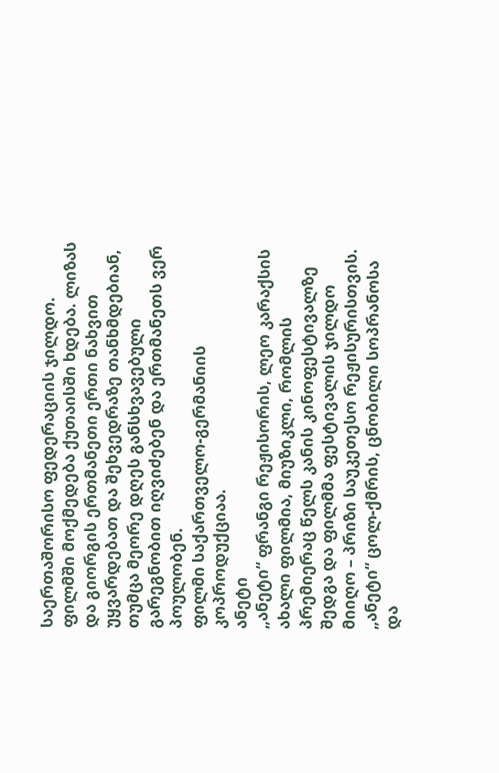საერთაშორისო ფედერაციის ჯილდო.
ფილმში მოქმედება ქუთაისში ხდება. ლიზას და გიორგის ერთმანეთი ერთი ნახვით უყვარდებათ და შეხვედრაზე თანხმდებიან, თუმცა მეორე დღეს განსხვავებული გარეგნობით იღვიძებენ და ერთმანეთს ვერ პოულობენ.
ფილმი საქართველო-გერმანიის კოპროდუქციაა.
ანეტი
„ანეტი“ ფრანგი რეჟისორის, ლეო კარაქსის ახალი ფილმია, მიუზიკლი, რომლის პრემიერაც წელს კანის კინოფესტივალზე შედგა და ფილმმა ფესტივალის ჯილდო მიიღო – პრიზი საუკეთესო რეჟისურისთვის.
„ანეტი“ ცოლ-ქმრის, ცნობილი სოპრანოსა და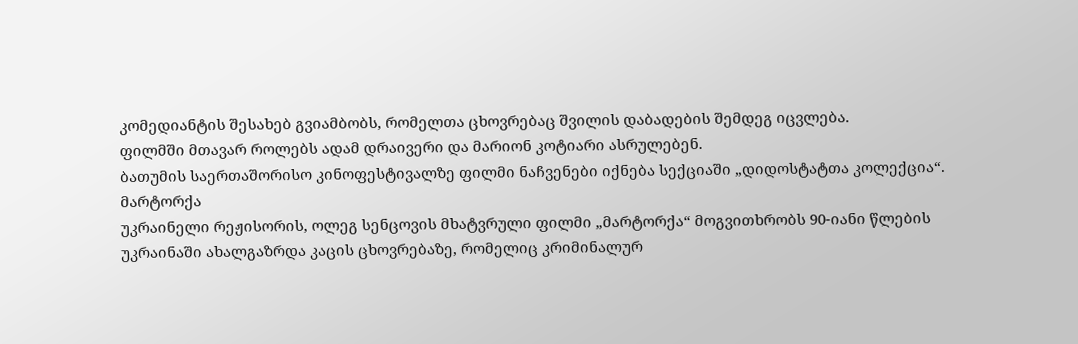კომედიანტის შესახებ გვიამბობს, რომელთა ცხოვრებაც შვილის დაბადების შემდეგ იცვლება.
ფილმში მთავარ როლებს ადამ დრაივერი და მარიონ კოტიარი ასრულებენ.
ბათუმის საერთაშორისო კინოფესტივალზე ფილმი ნაჩვენები იქნება სექციაში „დიდოსტატთა კოლექცია“.
მარტორქა
უკრაინელი რეჟისორის, ოლეგ სენცოვის მხატვრული ფილმი „მარტორქა“ მოგვითხრობს 90-იანი წლების უკრაინაში ახალგაზრდა კაცის ცხოვრებაზე, რომელიც კრიმინალურ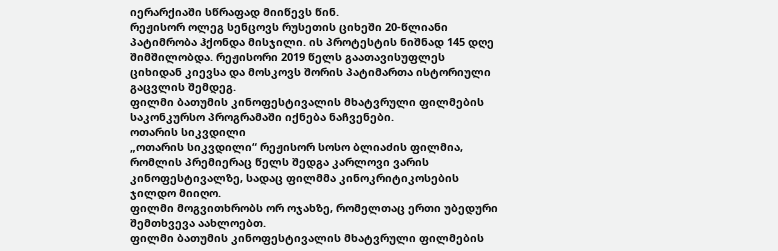იერარქიაში სწრაფად მიიწევს წინ.
რეჟისორ ოლეგ სენცოვს რუსეთის ციხეში 20-წლიანი პატიმრობა ჰქონდა მისჯილი. ის პროტესტის ნიშნად 145 დღე შიმშილობდა. რეჟისორი 2019 წელს გაათავისუფლეს ციხიდან კიევსა და მოსკოვს შორის პატიმართა ისტორიული გაცვლის შემდეგ.
ფილმი ბათუმის კინოფესტივალის მხატვრული ფილმების საკონკურსო პროგრამაში იქნება ნაჩვენები.
ოთარის სიკვდილი
„ოთარის სიკვდილი“ რეჟისორ სოსო ბლიაძის ფილმია, რომლის პრემიერაც წელს შედგა კარლოვი ვარის კინოფესტივალზე, სადაც ფილმმა კინოკრიტიკოსების ჯილდო მიიღო.
ფილმი მოგვითხრობს ორ ოჯახზე, რომელთაც ერთი უბედური შემთხვევა აახლოებთ.
ფილმი ბათუმის კინოფესტივალის მხატვრული ფილმების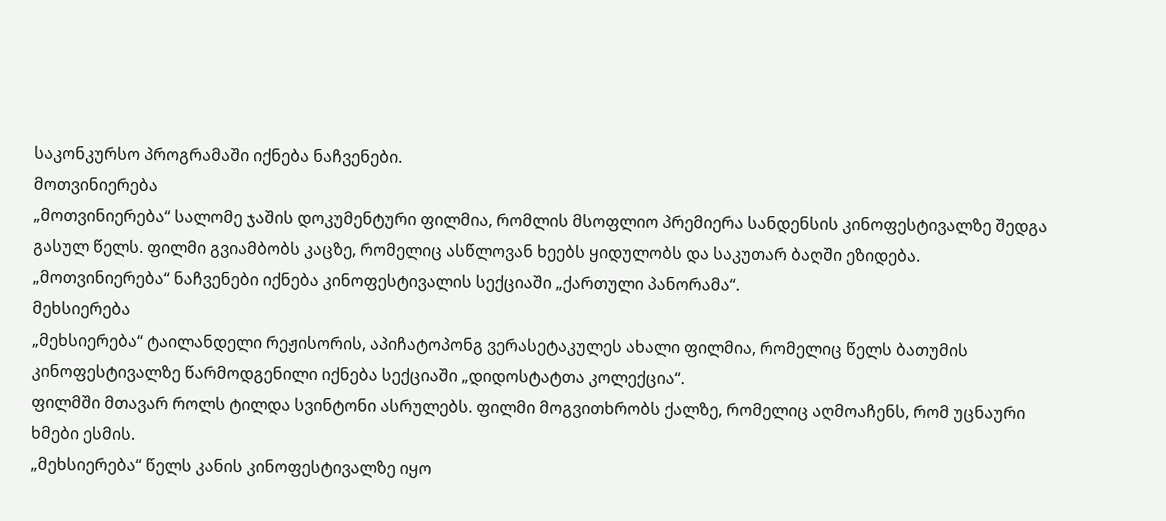საკონკურსო პროგრამაში იქნება ნაჩვენები.
მოთვინიერება
„მოთვინიერება“ სალომე ჯაშის დოკუმენტური ფილმია, რომლის მსოფლიო პრემიერა სანდენსის კინოფესტივალზე შედგა გასულ წელს. ფილმი გვიამბობს კაცზე, რომელიც ასწლოვან ხეებს ყიდულობს და საკუთარ ბაღში ეზიდება.
„მოთვინიერება“ ნაჩვენები იქნება კინოფესტივალის სექციაში „ქართული პანორამა“.
მეხსიერება
„მეხსიერება“ ტაილანდელი რეჟისორის, აპიჩატოპონგ ვერასეტაკულეს ახალი ფილმია, რომელიც წელს ბათუმის კინოფესტივალზე წარმოდგენილი იქნება სექციაში „დიდოსტატთა კოლექცია“.
ფილმში მთავარ როლს ტილდა სვინტონი ასრულებს. ფილმი მოგვითხრობს ქალზე, რომელიც აღმოაჩენს, რომ უცნაური ხმები ესმის.
„მეხსიერება“ წელს კანის კინოფესტივალზე იყო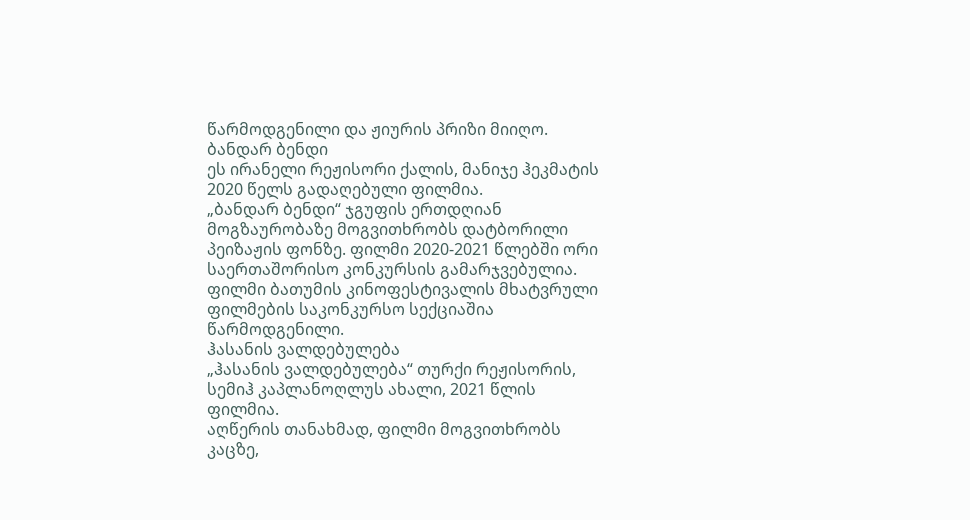წარმოდგენილი და ჟიურის პრიზი მიიღო.
ბანდარ ბენდი
ეს ირანელი რეჟისორი ქალის, მანიჯე ჰეკმატის 2020 წელს გადაღებული ფილმია.
„ბანდარ ბენდი“ ჯგუფის ერთდღიან მოგზაურობაზე მოგვითხრობს დატბორილი პეიზაჟის ფონზე. ფილმი 2020-2021 წლებში ორი საერთაშორისო კონკურსის გამარჯვებულია.
ფილმი ბათუმის კინოფესტივალის მხატვრული ფილმების საკონკურსო სექციაშია წარმოდგენილი.
ჰასანის ვალდებულება
„ჰასანის ვალდებულება“ თურქი რეჟისორის, სემიჰ კაპლანოღლუს ახალი, 2021 წლის ფილმია.
აღწერის თანახმად, ფილმი მოგვითხრობს კაცზე,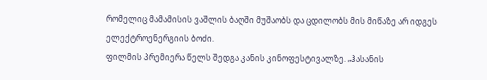რომელიც მამამისის ვაშლის ბაღში მუშაობს და ცდილობს მის მიწაზე არ იდგეს ელექტროენერგიის ბოძი.
ფილმის პრემიერა წელს შედგა კანის კინოფესტივალზე. „ჰასანის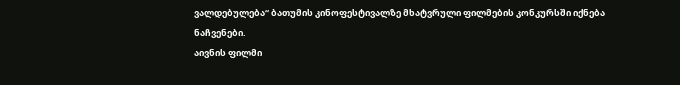ვალდებულება“ ბათუმის კინოფესტივალზე მხატვრული ფილმების კონკურსში იქნება ნაჩვენები.
აივნის ფილმი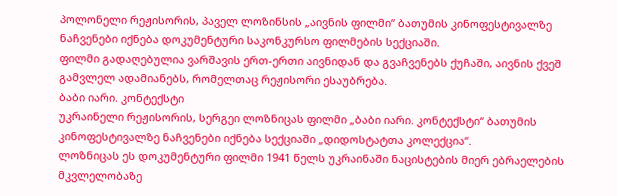პოლონელი რეჟისორის, პაველ ლოზინსის „აივნის ფილმი“ ბათუმის კინოფესტივალზე ნაჩვენები იქნება დოკუმენტური საკონკურსო ფილმების სექციაში.
ფილმი გადაღებულია ვარშავის ერთ-ერთი აივნიდან და გვაჩვენებს ქუჩაში, აივნის ქვეშ გამვლელ ადამიანებს, რომელთაც რეჟისორი ესაუბრება.
ბაბი იარი. კონტექსტი
უკრაინელი რეჟისორის, სერგეი ლოზნიცას ფილმი „ბაბი იარი. კონტექსტი“ ბათუმის კინოფესტივალზე ნაჩვენები იქნება სექციაში „დიდოსტატთა კოლექცია“.
ლოზნიცას ეს დოკუმენტური ფილმი 1941 წელს უკრაინაში ნაცისტების მიერ ებრაელების მკვლელობაზე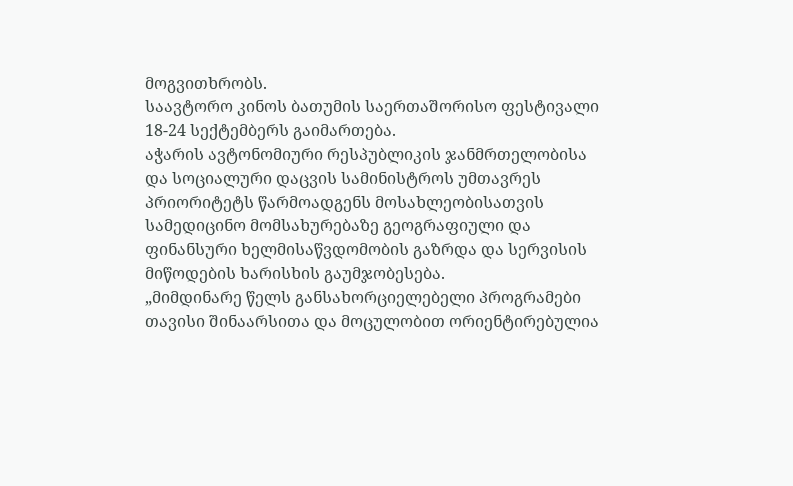მოგვითხრობს.
საავტორო კინოს ბათუმის საერთაშორისო ფესტივალი 18-24 სექტემბერს გაიმართება.
აჭარის ავტონომიური რესპუბლიკის ჯანმრთელობისა და სოციალური დაცვის სამინისტროს უმთავრეს პრიორიტეტს წარმოადგენს მოსახლეობისათვის სამედიცინო მომსახურებაზე გეოგრაფიული და ფინანსური ხელმისაწვდომობის გაზრდა და სერვისის მიწოდების ხარისხის გაუმჯობესება.
„მიმდინარე წელს განსახორციელებელი პროგრამები თავისი შინაარსითა და მოცულობით ორიენტირებულია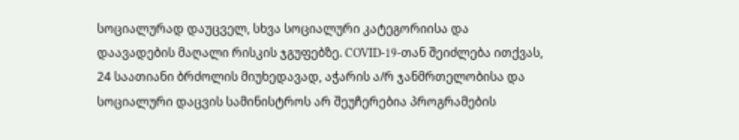სოციალურად დაუცველ, სხვა სოციალური კატეგორიისა და დაავადების მაღალი რისკის ჯგუფებზე. COVID-19-თან შეიძლება ითქვას, 24 საათიანი ბრძოლის მიუხედავად, აჭარის ა/რ ჯანმრთელობისა და სოციალური დაცვის სამინისტროს არ შეუჩერებია პროგრამების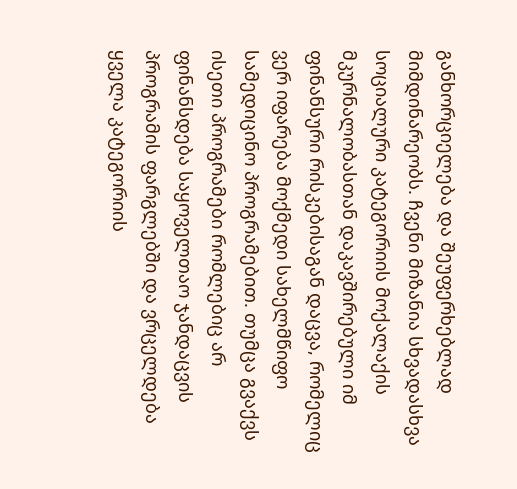განხორციელება და შეუფერხებლად მიმდინარეობს. ჩვენი მიზანია სხვადასხვა სოციალური კატეგორიის მოქალაქის მკურნალობასთან დაკავშირებული იმ ფინანსური რისკებისაგან დაცვა, რომელიც ვერ იფარება მოქმედი სახელმწიფო სამედიცინო პროგრამებით. თუმცა გვაქვს ისეთი პროგრამები რომლებიც არ ფინანსდება საყოველთაო ჯანდაცვის პროგრამის ფარგლებში და ვრცელდება ყველა კატეგორიის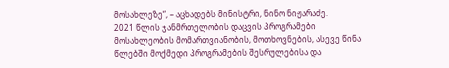მოსახლეზე“, – აცხადებს მინისტრი, ნინო ნიჟარაძე.
2021 წლის ჯანმრთელობის დაცვის პროგრამები მოსახლეობის მომართვიანობის, მოთხოვნების, ასევე წინა წლებში მოქმედი პროგრამების შესრულებისა და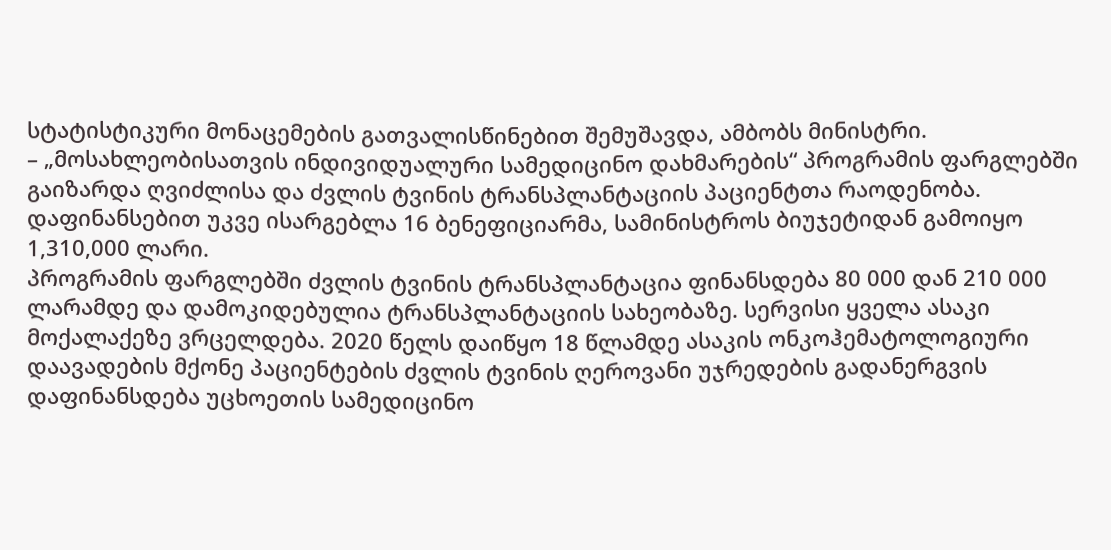სტატისტიკური მონაცემების გათვალისწინებით შემუშავდა, ამბობს მინისტრი.
– „მოსახლეობისათვის ინდივიდუალური სამედიცინო დახმარების“ პროგრამის ფარგლებში გაიზარდა ღვიძლისა და ძვლის ტვინის ტრანსპლანტაციის პაციენტთა რაოდენობა. დაფინანსებით უკვე ისარგებლა 16 ბენეფიციარმა, სამინისტროს ბიუჯეტიდან გამოიყო 1,310,000 ლარი.
პროგრამის ფარგლებში ძვლის ტვინის ტრანსპლანტაცია ფინანსდება 80 000 დან 210 000 ლარამდე და დამოკიდებულია ტრანსპლანტაციის სახეობაზე. სერვისი ყველა ასაკი მოქალაქეზე ვრცელდება. 2020 წელს დაიწყო 18 წლამდე ასაკის ონკოჰემატოლოგიური დაავადების მქონე პაციენტების ძვლის ტვინის ღეროვანი უჯრედების გადანერგვის დაფინანსდება უცხოეთის სამედიცინო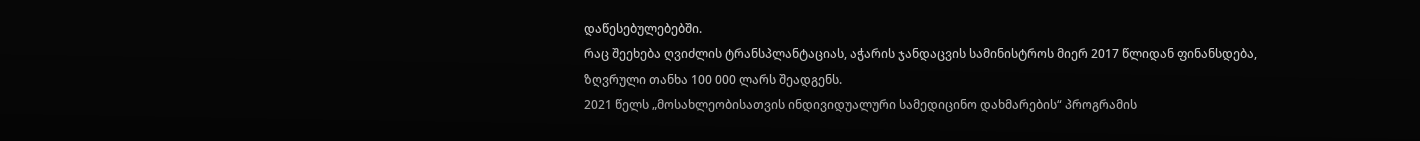დაწესებულებებში.
რაც შეეხება ღვიძლის ტრანსპლანტაციას, აჭარის ჯანდაცვის სამინისტროს მიერ 2017 წლიდან ფინანსდება, ზღვრული თანხა 100 000 ლარს შეადგენს.
2021 წელს „მოსახლეობისათვის ინდივიდუალური სამედიცინო დახმარების“ პროგრამის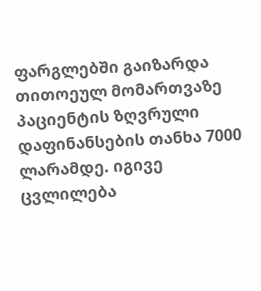ფარგლებში გაიზარდა თითოეულ მომართვაზე პაციენტის ზღვრული დაფინანსების თანხა 7000 ლარამდე. იგივე ცვლილება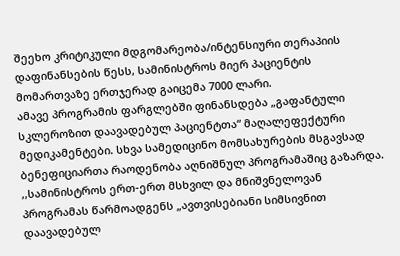შეეხო კრიტიკული მდგომარეობა/ინტენსიური თერაპიის დაფინანსების წესს, სამინისტროს მიერ პაციენტის მომართვაზე ერთჯერად გაიცემა 7000 ლარი.
ამავე პროგრამის ფარგლებში ფინანსდება „გაფანტული სკლეროზით დაავადებულ პაციენტთა“ მაღალეფექტური მედიკამენტები. სხვა სამედიცინო მომსახურების მსგავსად ბენეფიციართა რაოდენობა აღნიშნულ პროგრამაშიც გაზარდა.
,,სამინისტროს ერთ-ერთ მსხვილ და მნიშვნელოვან პროგრამას წარმოადგენს „ავთვისებიანი სიმსივნით დაავადებულ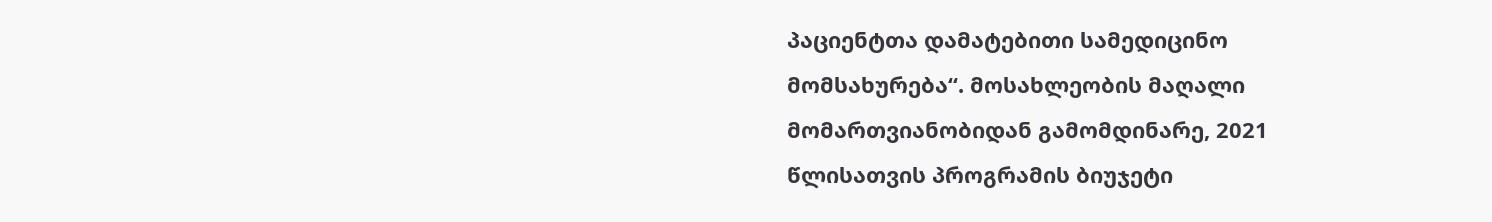პაციენტთა დამატებითი სამედიცინო მომსახურება“. მოსახლეობის მაღალი მომართვიანობიდან გამომდინარე, 2021 წლისათვის პროგრამის ბიუჯეტი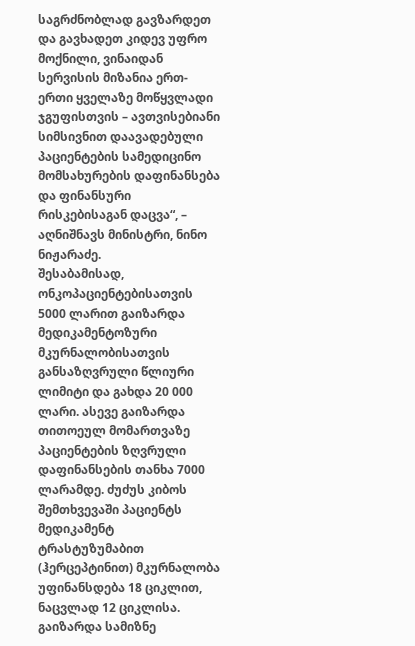საგრძნობლად გავზარდეთ და გავხადეთ კიდევ უფრო მოქნილი, ვინაიდან სერვისის მიზანია ერთ-ერთი ყველაზე მოწყვლადი ჯგუფისთვის – ავთვისებიანი სიმსივნით დაავადებული პაციენტების სამედიცინო მომსახურების დაფინანსება და ფინანსური რისკებისაგან დაცვა“, – აღნიშნავს მინისტრი, ნინო ნიჟარაძე.
შესაბამისად, ონკოპაციენტებისათვის 5000 ლარით გაიზარდა მედიკამენტოზური მკურნალობისათვის განსაზღვრული წლიური ლიმიტი და გახდა 20 000 ლარი. ასევე გაიზარდა თითოეულ მომართვაზე პაციენტების ზღვრული დაფინანსების თანხა 7000 ლარამდე. ძუძუს კიბოს შემთხვევაში პაციენტს მედიკამენტ ტრასტუზუმაბით (ჰერცეპტინით) მკურნალობა უფინანსდება 18 ციკლით, ნაცვლად 12 ციკლისა. გაიზარდა სამიზნე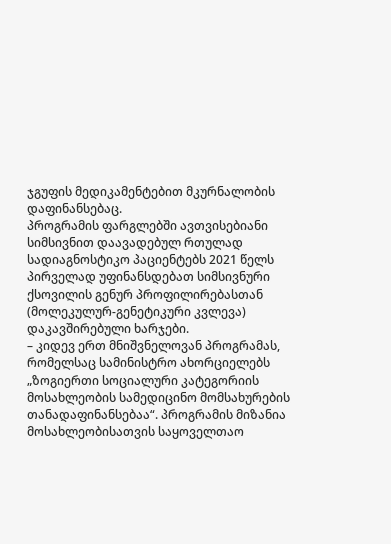ჯგუფის მედიკამენტებით მკურნალობის დაფინანსებაც.
პროგრამის ფარგლებში ავთვისებიანი სიმსივნით დაავადებულ რთულად სადიაგნოსტიკო პაციენტებს 2021 წელს პირველად უფინანსდებათ სიმსივნური ქსოვილის გენურ პროფილირებასთან (მოლეკულურ-გენეტიკური კვლევა) დაკავშირებული ხარჯები.
– კიდევ ერთ მნიშვნელოვან პროგრამას, რომელსაც სამინისტრო ახორციელებს „ზოგიერთი სოციალური კატეგორიის მოსახლეობის სამედიცინო მომსახურების თანადაფინანსებაა“. პროგრამის მიზანია მოსახლეობისათვის საყოველთაო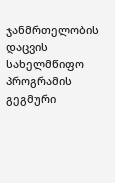ჯანმრთელობის დაცვის სახელმწიფო პროგრამის გეგმური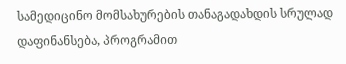სამედიცინო მომსახურების თანაგადახდის სრულად დაფინანსება, პროგრამით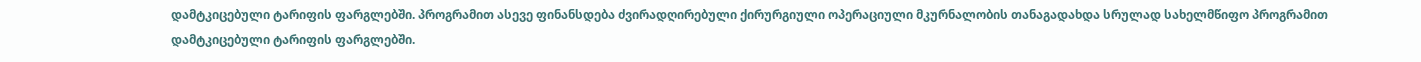დამტკიცებული ტარიფის ფარგლებში. პროგრამით ასევე ფინანსდება ძვირადღირებული ქირურგიული ოპერაციული მკურნალობის თანაგადახდა სრულად სახელმწიფო პროგრამით დამტკიცებული ტარიფის ფარგლებში.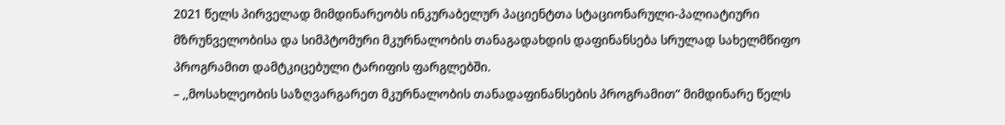2021 წელს პირველად მიმდინარეობს ინკურაბელურ პაციენტთა სტაციონარული-პალიატიური მზრუნველობისა და სიმპტომური მკურნალობის თანაგადახდის დაფინანსება სრულად სახელმწიფო პროგრამით დამტკიცებული ტარიფის ფარგლებში.
– ,,მოსახლეობის საზღვარგარეთ მკურნალობის თანადაფინანსების პროგრამით” მიმდინარე წელს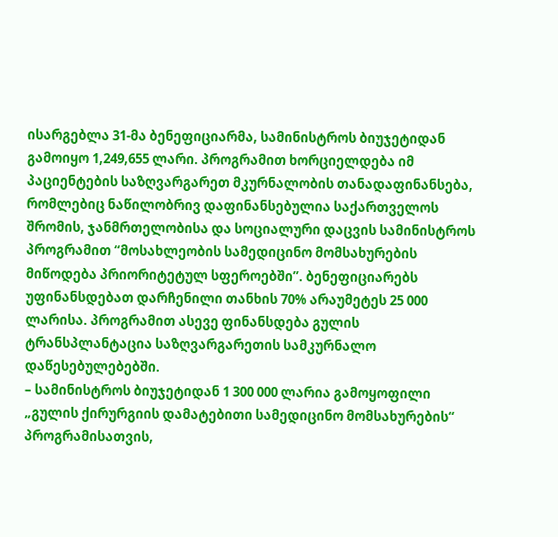ისარგებლა 31-მა ბენეფიციარმა, სამინისტროს ბიუჯეტიდან გამოიყო 1,249,655 ლარი. პროგრამით ხორციელდება იმ პაციენტების საზღვარგარეთ მკურნალობის თანადაფინანსება, რომლებიც ნაწილობრივ დაფინანსებულია საქართველოს შრომის, ჯანმრთელობისა და სოციალური დაცვის სამინისტროს პროგრამით “მოსახლეობის სამედიცინო მომსახურების მიწოდება პრიორიტეტულ სფეროებში”. ბენეფიციარებს უფინანსდებათ დარჩენილი თანხის 70% არაუმეტეს 25 000 ლარისა. პროგრამით ასევე ფინანსდება გულის ტრანსპლანტაცია საზღვარგარეთის სამკურნალო დაწესებულებებში.
– სამინისტროს ბიუჯეტიდან 1 300 000 ლარია გამოყოფილი „გულის ქირურგიის დამატებითი სამედიცინო მომსახურების“ პროგრამისათვის,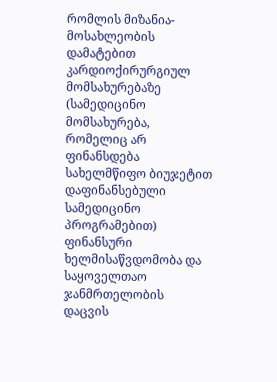რომლის მიზანია- მოსახლეობის დამატებით კარდიოქირურგიულ მომსახურებაზე (სამედიცინო მომსახურება, რომელიც არ ფინანსდება სახელმწიფო ბიუჯეტით დაფინანსებული სამედიცინო პროგრამებით) ფინანსური ხელმისაწვდომობა და საყოველთაო ჯანმრთელობის დაცვის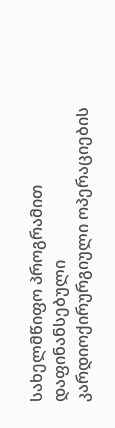სახელმწიფო პროგრამით დაფინანსებული კარდიოქირურგიული ოპერაციების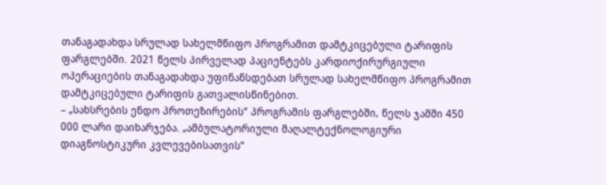თანაგადახდა სრულად სახელმწიფო პროგრამით დამტკიცებული ტარიფის ფარგლებში. 2021 წელს პირველად პაციენტებს კარდიოქირურგიული ოპერაციების თანაგადახდა უფინანსდებათ სრულად სახელმწიფო პროგრამით დამტკიცებული ტარიფის გათვალისწინებით.
– „სახსრების ენდო პროთეზირების“ პროგრამის ფარგლებში, წელს ჯამში 450 000 ლარი დაიხარჯება. „ამბულატორიული მაღალტექნოლოგიური დიაგნოსტიკური კვლევებისათვის“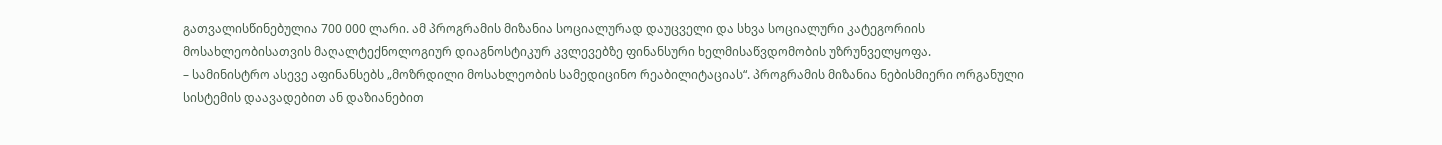გათვალისწინებულია 700 000 ლარი. ამ პროგრამის მიზანია სოციალურად დაუცველი და სხვა სოციალური კატეგორიის მოსახლეობისათვის მაღალტექნოლოგიურ დიაგნოსტიკურ კვლევებზე ფინანსური ხელმისაწვდომობის უზრუნველყოფა.
– სამინისტრო ასევე აფინანსებს „მოზრდილი მოსახლეობის სამედიცინო რეაბილიტაციას“. პროგრამის მიზანია ნებისმიერი ორგანული სისტემის დაავადებით ან დაზიანებით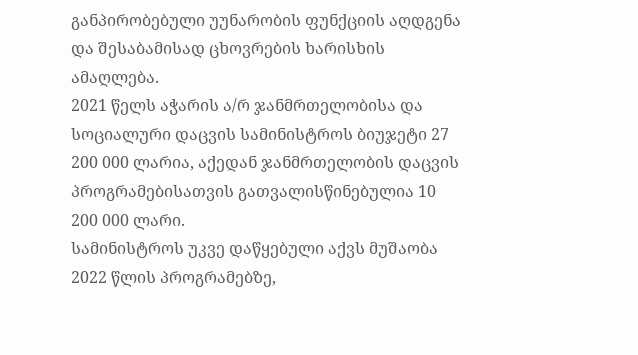განპირობებული უუნარობის ფუნქციის აღდგენა და შესაბამისად ცხოვრების ხარისხის ამაღლება.
2021 წელს აჭარის ა/რ ჯანმრთელობისა და სოციალური დაცვის სამინისტროს ბიუჯეტი 27 200 000 ლარია, აქედან ჯანმრთელობის დაცვის პროგრამებისათვის გათვალისწინებულია 10 200 000 ლარი.
სამინისტროს უკვე დაწყებული აქვს მუშაობა 2022 წლის პროგრამებზე,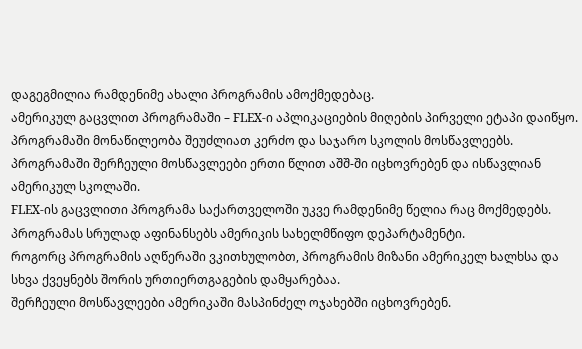დაგეგმილია რამდენიმე ახალი პროგრამის ამოქმედებაც.
ამერიკულ გაცვლით პროგრამაში – FLEX-ი აპლიკაციების მიღების პირველი ეტაპი დაიწყო.
პროგრამაში მონაწილეობა შეუძლიათ კერძო და საჯარო სკოლის მოსწავლეებს. პროგრამაში შერჩეული მოსწავლეები ერთი წლით აშშ-ში იცხოვრებენ და ისწავლიან ამერიკულ სკოლაში.
FLEX-ის გაცვლითი პროგრამა საქართველოში უკვე რამდენიმე წელია რაც მოქმედებს. პროგრამას სრულად აფინანსებს ამერიკის სახელმწიფო დეპარტამენტი.
როგორც პროგრამის აღწერაში ვკითხულობთ, პროგრამის მიზანი ამერიკელ ხალხსა და სხვა ქვეყნებს შორის ურთიერთგაგების დამყარებაა.
შერჩეული მოსწავლეები ამერიკაში მასპინძელ ოჯახებში იცხოვრებენ.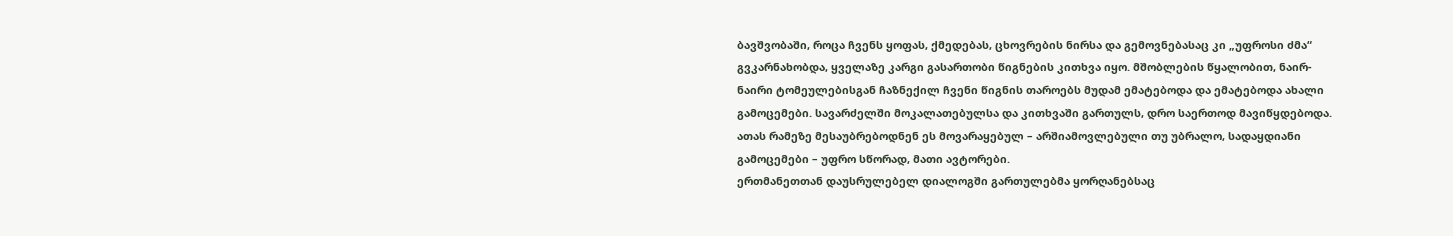ბავშვობაში, როცა ჩვენს ყოფას, ქმედებას, ცხოვრების ნირსა და გემოვნებასაც კი „უფროსი ძმა“ გვკარნახობდა, ყველაზე კარგი გასართობი წიგნების კითხვა იყო. მშობლების წყალობით, ნაირ-ნაირი ტომეულებისგან ჩაზნექილ ჩვენი წიგნის თაროებს მუდამ ემატებოდა და ემატებოდა ახალი გამოცემები. სავარძელში მოკალათებულსა და კითხვაში გართულს, დრო საერთოდ მავიწყდებოდა. ათას რამეზე მესაუბრებოდნენ ეს მოვარაყებულ – არშიამოვლებული თუ უბრალო, სადაყდიანი გამოცემები – უფრო სწორად, მათი ავტორები.
ერთმანეთთან დაუსრულებელ დიალოგში გართულებმა ყორღანებსაც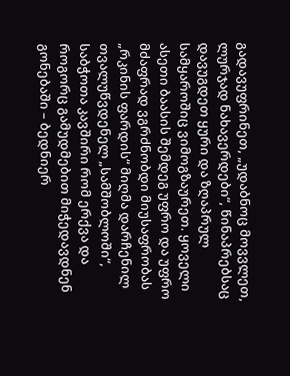გადავუფრინეთ, „უდაბნოც მოვვლეთ, ლურჯად ნახავერდები“, წინაპრებსაც დავუგდეთ ყური და ზღაპრულ სამყაროშიც ვიმოგზაურეთ. ყოველი ასეთი ბაასის შემდეგ უფრო და უფრო მძაფრად ვგრძნობდი მიუსაფრობას „რკინის ფარდის“ მიღმა დარჩენილ თვალუწვდენელ „სამშობლოში“, საბჭოთა კავშირი რომ ერქვა და როგორც გამუდმებით მიჭედავდნენ გონებაში – ბედნიერ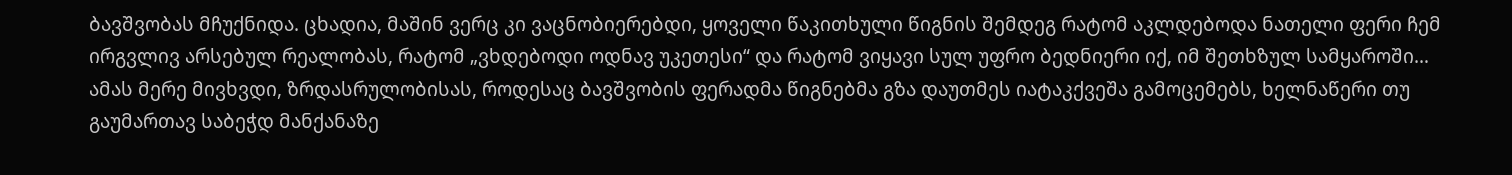ბავშვობას მჩუქნიდა. ცხადია, მაშინ ვერც კი ვაცნობიერებდი, ყოველი წაკითხული წიგნის შემდეგ რატომ აკლდებოდა ნათელი ფერი ჩემ ირგვლივ არსებულ რეალობას, რატომ „ვხდებოდი ოდნავ უკეთესი“ და რატომ ვიყავი სულ უფრო ბედნიერი იქ, იმ შეთხზულ სამყაროში…
ამას მერე მივხვდი, ზრდასრულობისას, როდესაც ბავშვობის ფერადმა წიგნებმა გზა დაუთმეს იატაკქვეშა გამოცემებს, ხელნაწერი თუ გაუმართავ საბეჭდ მანქანაზე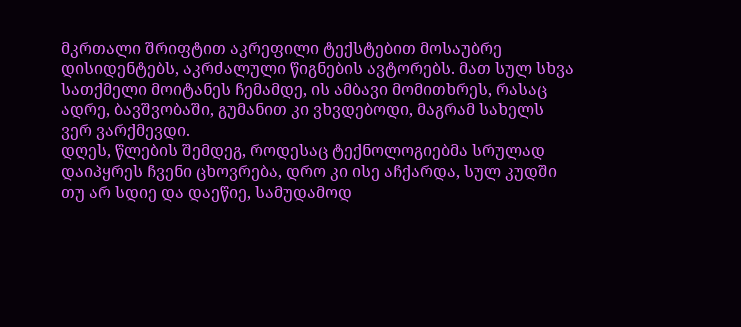მკრთალი შრიფტით აკრეფილი ტექსტებით მოსაუბრე დისიდენტებს, აკრძალული წიგნების ავტორებს. მათ სულ სხვა სათქმელი მოიტანეს ჩემამდე, ის ამბავი მომითხრეს, რასაც ადრე, ბავშვობაში, გუმანით კი ვხვდებოდი, მაგრამ სახელს ვერ ვარქმევდი.
დღეს, წლების შემდეგ, როდესაც ტექნოლოგიებმა სრულად დაიპყრეს ჩვენი ცხოვრება, დრო კი ისე აჩქარდა, სულ კუდში თუ არ სდიე და დაეწიე, სამუდამოდ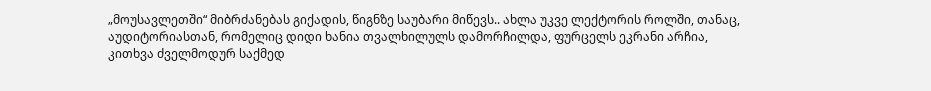„მოუსავლეთში“ მიბრძანებას გიქადის, წიგნზე საუბარი მიწევს.. ახლა უკვე ლექტორის როლში, თანაც, აუდიტორიასთან, რომელიც დიდი ხანია თვალხილულს დამორჩილდა, ფურცელს ეკრანი არჩია, კითხვა ძველმოდურ საქმედ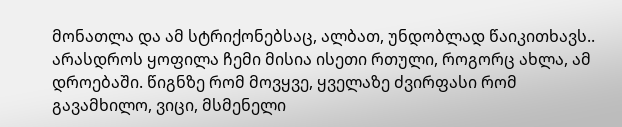მონათლა და ამ სტრიქონებსაც, ალბათ, უნდობლად წაიკითხავს.. არასდროს ყოფილა ჩემი მისია ისეთი რთული, როგორც ახლა, ამ დროებაში. წიგნზე რომ მოვყვე, ყველაზე ძვირფასი რომ გავამხილო, ვიცი, მსმენელი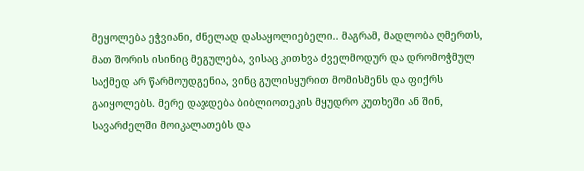მეყოლება ეჭვიანი, ძნელად დასაყოლიებელი.. მაგრამ, მადლობა ღმერთს, მათ შორის ისინიც მეგულება, ვისაც კითხვა ძველმოდურ და დრომოჭმულ საქმედ არ წარმოუდგენია, ვინც გულისყურით მომისმენს და ფიქრს გაიყოლებს. მერე დაჯდება ბიბლიოთეკის მყუდრო კუთხეში ან შინ, სავარძელში მოიკალათებს და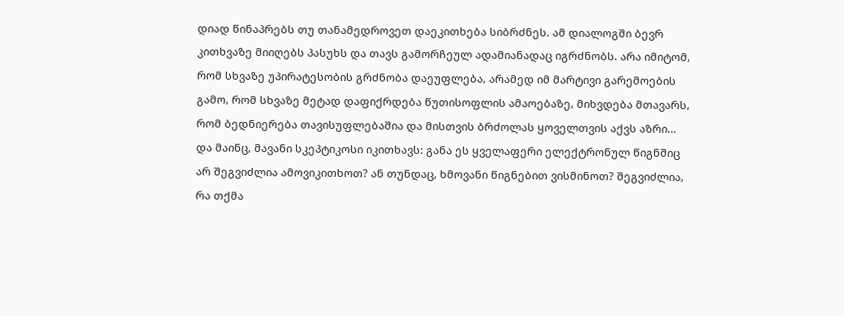დიად წინაპრებს თუ თანამედროვეთ დაეკითხება სიბრძნეს. ამ დიალოგში ბევრ კითხვაზე მიიღებს პასუხს და თავს გამორჩეულ ადამიანადაც იგრძნობს. არა იმიტომ, რომ სხვაზე უპირატესობის გრძნობა დაეუფლება, არამედ იმ მარტივი გარემოების გამო, რომ სხვაზე მეტად დაფიქრდება წუთისოფლის ამაოებაზე, მიხვდება მთავარს, რომ ბედნიერება თავისუფლებაშია და მისთვის ბრძოლას ყოველთვის აქვს აზრი…
და მაინც, მავანი სკეპტიკოსი იკითხავს: განა ეს ყველაფერი ელექტრონულ წიგნშიც არ შეგვიძლია ამოვიკითხოთ? ან თუნდაც, ხმოვანი წიგნებით ვისმინოთ? შეგვიძლია, რა თქმა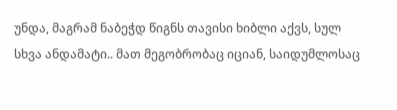უნდა, მაგრამ ნაბეჭდ წიგნს თავისი ხიბლი აქვს, სულ სხვა ანდამატი.. მათ მეგობრობაც იციან, საიდუმლოსაც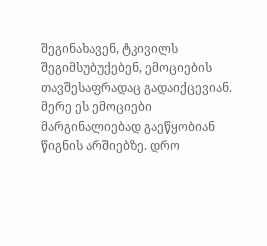შეგინახავენ, ტკივილს შეგიმსუბუქებენ, ემოციების თავშესაფრადაც გადაიქცევიან. მერე ეს ემოციები მარგინალიებად გაეწყობიან წიგნის არშიებზე. დრო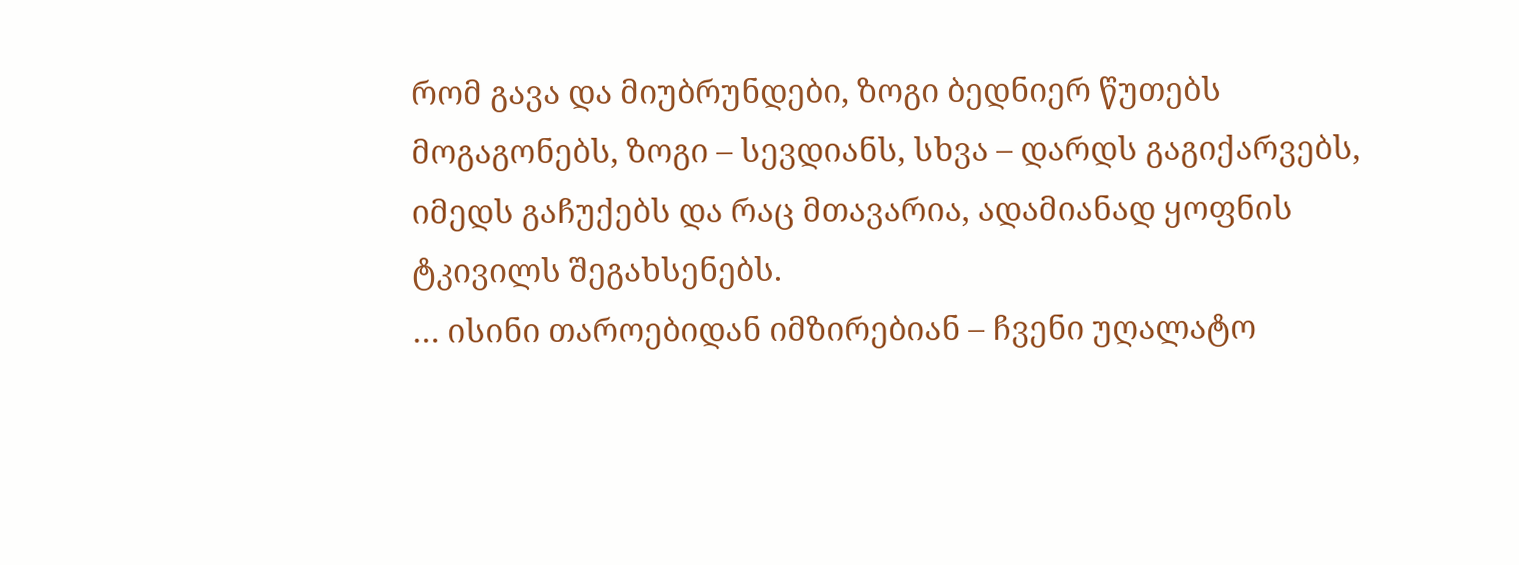რომ გავა და მიუბრუნდები, ზოგი ბედნიერ წუთებს მოგაგონებს, ზოგი – სევდიანს, სხვა – დარდს გაგიქარვებს, იმედს გაჩუქებს და რაც მთავარია, ადამიანად ყოფნის ტკივილს შეგახსენებს.
… ისინი თაროებიდან იმზირებიან – ჩვენი უღალატო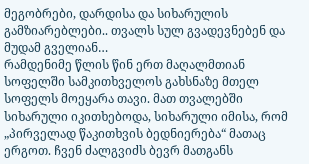მეგობრები, დარდისა და სიხარულის გამზიარებლები.. თვალს სულ გვადევნებენ და მუდამ გველიან…
რამდენიმე წლის წინ ერთ მაღალმთიან სოფელში სამკითხველოს გახსნაზე მთელ სოფელს მოეყარა თავი. მათ თვალებში სიხარული იკითხებოდა, სიხარული იმისა, რომ „პირველად წაკითხვის ბედნიერება“ მათაც ერგოთ. ჩვენ ძალგვიძს ბევრ მათგანს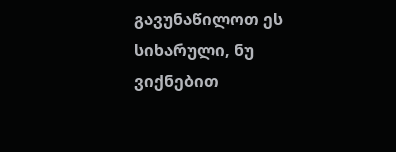გავუნაწილოთ ეს სიხარული, ნუ ვიქნებით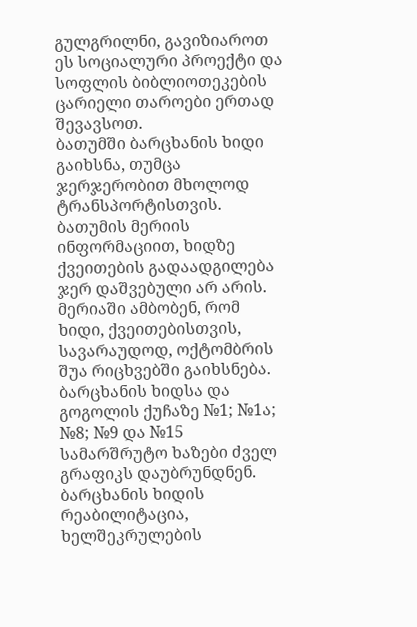გულგრილნი, გავიზიაროთ ეს სოციალური პროექტი და სოფლის ბიბლიოთეკების ცარიელი თაროები ერთად შევავსოთ.
ბათუმში ბარცხანის ხიდი გაიხსნა, თუმცა ჯერჯერობით მხოლოდ ტრანსპორტისთვის. ბათუმის მერიის ინფორმაციით, ხიდზე ქვეითების გადაადგილება ჯერ დაშვებული არ არის. მერიაში ამბობენ, რომ ხიდი, ქვეითებისთვის, სავარაუდოდ, ოქტომბრის შუა რიცხვებში გაიხსნება.
ბარცხანის ხიდსა და გოგოლის ქუჩაზე №1; №1ა; №8; №9 და №15 სამარშრუტო ხაზები ძველ გრაფიკს დაუბრუნდნენ.
ბარცხანის ხიდის რეაბილიტაცია, ხელშეკრულების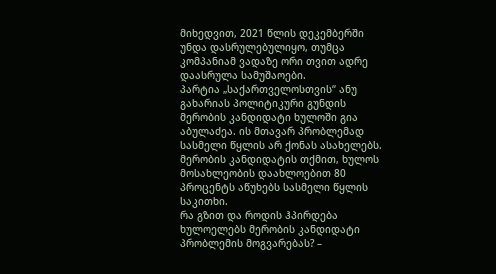მიხედვით, 2021 წლის დეკემბერში უნდა დასრულებულიყო, თუმცა კომპანიამ ვადაზე ორი თვით ადრე დაასრულა სამუშაოები.
პარტია „საქართველოსთვის“ ანუ გახარიას პოლიტიკური გუნდის მერობის კანდიდატი ხულოში გია აბულაძეა. ის მთავარ პრობლემად სასმელი წყლის არ ქონას ასახელებს. მერობის კანდიდატის თქმით, ხულოს მოსახლეობის დაახლოებით 80 პროცენტს აწუხებს სასმელი წყლის საკითხი.
რა გზით და როდის ჰპირდება ხულოელებს მერობის კანდიდატი პრობლემის მოგვარებას? –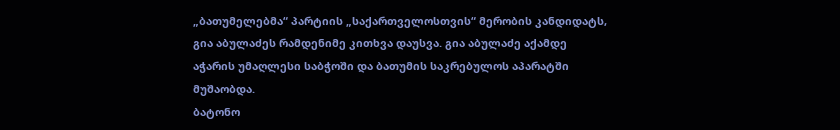„ბათუმელებმა“ პარტიის „საქართველოსთვის“ მერობის კანდიდატს, გია აბულაძეს რამდენიმე კითხვა დაუსვა. გია აბულაძე აქამდე აჭარის უმაღლესი საბჭოში და ბათუმის საკრებულოს აპარატში მუშაობდა.
ბატონო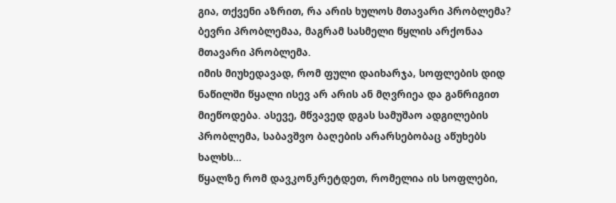გია, თქვენი აზრით, რა არის ხულოს მთავარი პრობლემა?
ბევრი პრობლემაა, მაგრამ სასმელი წყლის არქონაა მთავარი პრობლემა.
იმის მიუხედავად, რომ ფული დაიხარჯა, სოფლების დიდ ნაწილში წყალი ისევ არ არის ან მღვრიეა და განრიგით მიეწოდება. ასევე, მწვავედ დგას სამუშაო ადგილების პრობლემა, საბავშვო ბაღების არარსებობაც აწუხებს ხალხს…
წყალზე რომ დავკონკრეტდეთ, რომელია ის სოფლები,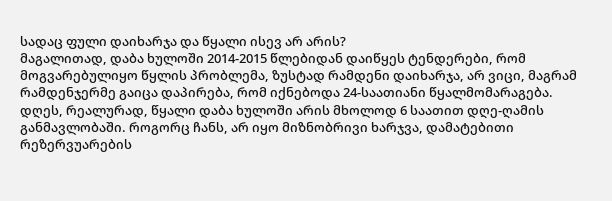სადაც ფული დაიხარჯა და წყალი ისევ არ არის?
მაგალითად, დაბა ხულოში 2014-2015 წლებიდან დაიწყეს ტენდერები, რომ მოგვარებულიყო წყლის პრობლემა, ზუსტად რამდენი დაიხარჯა, არ ვიცი, მაგრამ რამდენჯერმე გაიცა დაპირება, რომ იქნებოდა 24-საათიანი წყალმომარაგება.
დღეს, რეალურად, წყალი დაბა ხულოში არის მხოლოდ 6 საათით დღე-ღამის განმავლობაში. როგორც ჩანს, არ იყო მიზნობრივი ხარჯვა, დამატებითი რეზერვუარების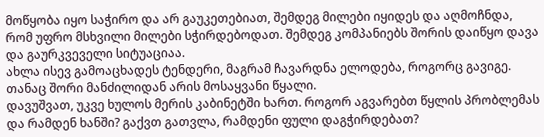მოწყობა იყო საჭირო და არ გაუკეთებიათ, შემდეგ მილები იყიდეს და აღმოჩნდა, რომ უფრო მსხვილი მილები სჭირდებოდათ. შემდეგ კომპანიებს შორის დაიწყო დავა და გაურკვეველი სიტუაციაა.
ახლა ისევ გამოაცხადეს ტენდერი, მაგრამ ჩავარდნა ელოდება, როგორც გავიგე. თანაც შორი მანძილიდან არის მოსაყვანი წყალი.
დავუშვათ, უკვე ხულოს მერის კაბინეტში ხართ. როგორ აგვარებთ წყლის პრობლემას და რამდენ ხანში? გაქვთ გათვლა, რამდენი ფული დაგჭირდებათ?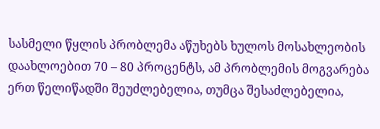სასმელი წყლის პრობლემა აწუხებს ხულოს მოსახლეობის დაახლოებით 70 – 80 პროცენტს, ამ პრობლემის მოგვარება ერთ წელიწადში შეუძლებელია, თუმცა შესაძლებელია,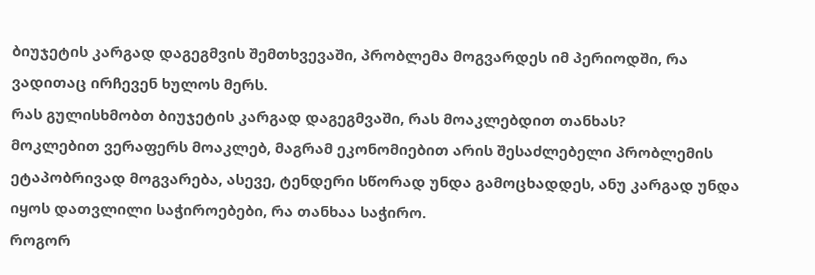ბიუჯეტის კარგად დაგეგმვის შემთხვევაში, პრობლემა მოგვარდეს იმ პერიოდში, რა ვადითაც ირჩევენ ხულოს მერს.
რას გულისხმობთ ბიუჯეტის კარგად დაგეგმვაში, რას მოაკლებდით თანხას?
მოკლებით ვერაფერს მოაკლებ, მაგრამ ეკონომიებით არის შესაძლებელი პრობლემის ეტაპობრივად მოგვარება, ასევე, ტენდერი სწორად უნდა გამოცხადდეს, ანუ კარგად უნდა იყოს დათვლილი საჭიროებები, რა თანხაა საჭირო.
როგორ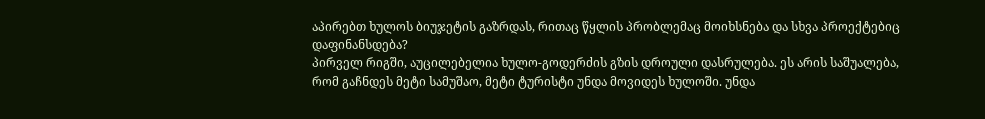აპირებთ ხულოს ბიუჯეტის გაზრდას, რითაც წყლის პრობლემაც მოიხსნება და სხვა პროექტებიც დაფინანსდება?
პირველ რიგში, აუცილებელია ხულო-გოდერძის გზის დროული დასრულება. ეს არის საშუალება, რომ გაჩნდეს მეტი სამუშაო, მეტი ტურისტი უნდა მოვიდეს ხულოში. უნდა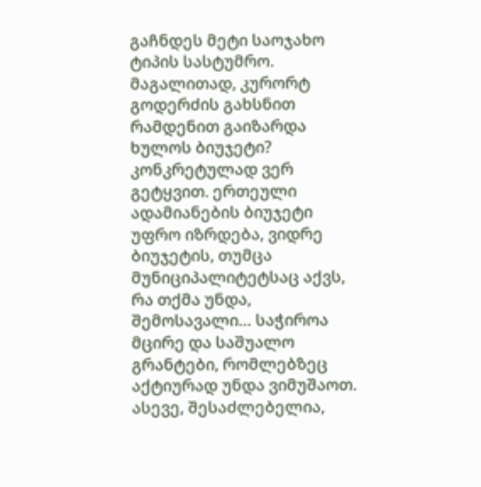გაჩნდეს მეტი საოჯახო ტიპის სასტუმრო.
მაგალითად, კურორტ გოდერძის გახსნით რამდენით გაიზარდა ხულოს ბიუჯეტი?
კონკრეტულად ვერ გეტყვით. ერთეული ადამიანების ბიუჯეტი უფრო იზრდება, ვიდრე ბიუჯეტის, თუმცა მუნიციპალიტეტსაც აქვს, რა თქმა უნდა, შემოსავალი… საჭიროა მცირე და საშუალო გრანტები, რომლებზეც აქტიურად უნდა ვიმუშაოთ. ასევე, შესაძლებელია,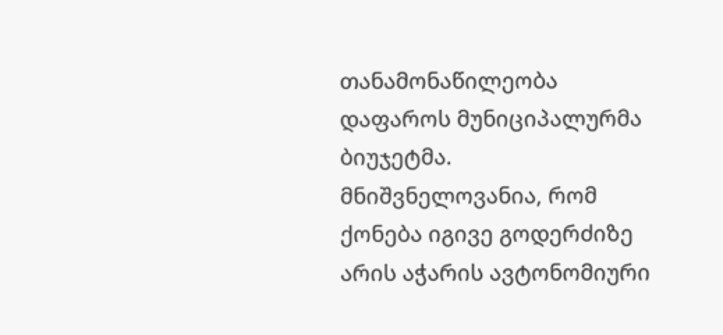თანამონაწილეობა დაფაროს მუნიციპალურმა ბიუჯეტმა.
მნიშვნელოვანია, რომ ქონება იგივე გოდერძიზე არის აჭარის ავტონომიური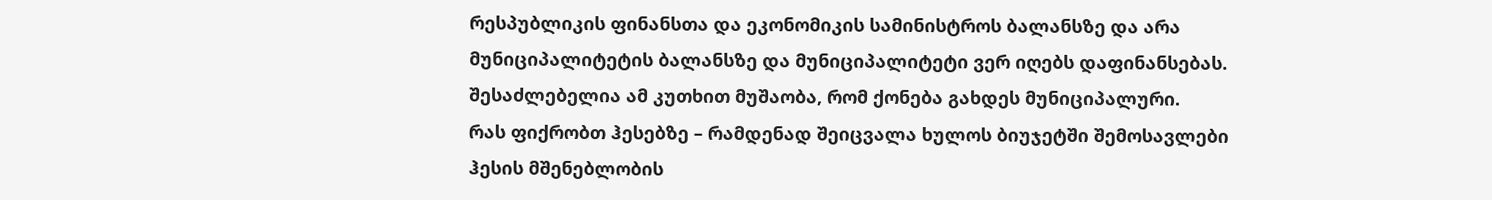რესპუბლიკის ფინანსთა და ეკონომიკის სამინისტროს ბალანსზე და არა მუნიციპალიტეტის ბალანსზე და მუნიციპალიტეტი ვერ იღებს დაფინანსებას. შესაძლებელია ამ კუთხით მუშაობა, რომ ქონება გახდეს მუნიციპალური.
რას ფიქრობთ ჰესებზე – რამდენად შეიცვალა ხულოს ბიუჯეტში შემოსავლები ჰესის მშენებლობის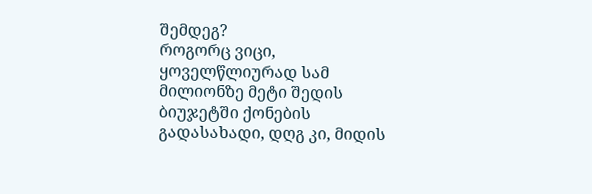შემდეგ?
როგორც ვიცი, ყოველწლიურად სამ მილიონზე მეტი შედის ბიუჯეტში ქონების გადასახადი, დღგ კი, მიდის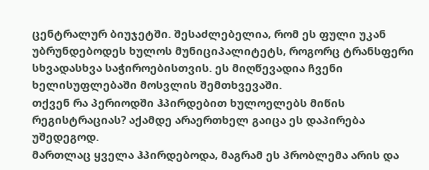ცენტრალურ ბიუჯეტში. შესაძლებელია, რომ ეს ფული უკან უბრუნდებოდეს ხულოს მუნიციპალიტეტს, როგორც ტრანსფერი სხვადასხვა საჭიროებისთვის. ეს მიღწევადია ჩვენი ხელისუფლებაში მოსვლის შემთხვევაში.
თქვენ რა პერიოდში ჰპირდებით ხულოელებს მიწის რეგისტრაციას? აქამდე არაერთხელ გაიცა ეს დაპირება უშედეგოდ.
მართლაც ყველა ჰპირდებოდა, მაგრამ ეს პრობლემა არის და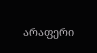არაფერი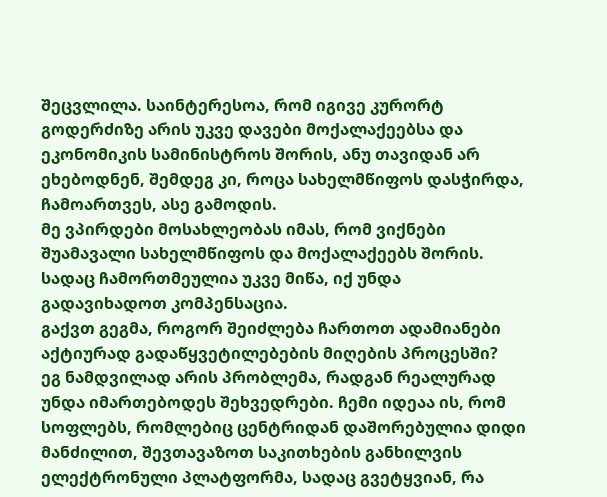შეცვლილა. საინტერესოა, რომ იგივე კურორტ გოდერძიზე არის უკვე დავები მოქალაქეებსა და ეკონომიკის სამინისტროს შორის, ანუ თავიდან არ ეხებოდნენ, შემდეგ კი, როცა სახელმწიფოს დასჭირდა, ჩამოართვეს, ასე გამოდის.
მე ვპირდები მოსახლეობას იმას, რომ ვიქნები შუამავალი სახელმწიფოს და მოქალაქეებს შორის. სადაც ჩამორთმეულია უკვე მიწა, იქ უნდა გადავიხადოთ კომპენსაცია.
გაქვთ გეგმა, როგორ შეიძლება ჩართოთ ადამიანები აქტიურად გადაწყვეტილებების მიღების პროცესში?
ეგ ნამდვილად არის პრობლემა, რადგან რეალურად უნდა იმართებოდეს შეხვედრები. ჩემი იდეაა ის, რომ სოფლებს, რომლებიც ცენტრიდან დაშორებულია დიდი მანძილით, შევთავაზოთ საკითხების განხილვის ელექტრონული პლატფორმა, სადაც გვეტყვიან, რა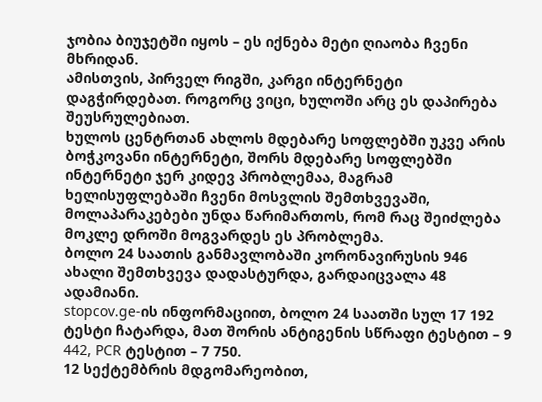ჯობია ბიუჯეტში იყოს – ეს იქნება მეტი ღიაობა ჩვენი მხრიდან.
ამისთვის, პირველ რიგში, კარგი ინტერნეტი დაგჭირდებათ. როგორც ვიცი, ხულოში არც ეს დაპირება შეუსრულებიათ.
ხულოს ცენტრთან ახლოს მდებარე სოფლებში უკვე არის ბოჭკოვანი ინტერნეტი, შორს მდებარე სოფლებში ინტერნეტი ჯერ კიდევ პრობლემაა, მაგრამ ხელისუფლებაში ჩვენი მოსვლის შემთხვევაში, მოლაპარაკებები უნდა წარიმართოს, რომ რაც შეიძლება მოკლე დროში მოგვარდეს ეს პრობლემა.
ბოლო 24 საათის განმავლობაში კორონავირუსის 946 ახალი შემთხვევა დადასტურდა, გარდაიცვალა 48 ადამიანი.
stopcov.ge-ის ინფორმაციით, ბოლო 24 საათში სულ 17 192 ტესტი ჩატარდა, მათ შორის ანტიგენის სწრაფი ტესტით – 9 442, PCR ტესტით – 7 750.
12 სექტემბრის მდგომარეობით,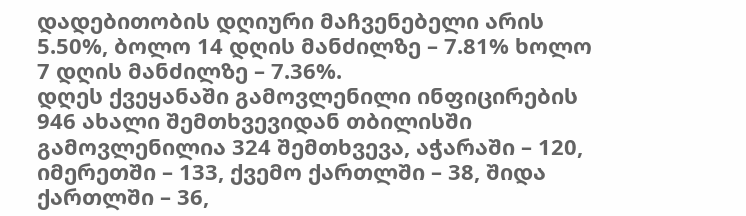დადებითობის დღიური მაჩვენებელი არის 5.50%, ბოლო 14 დღის მანძილზე – 7.81% ხოლო 7 დღის მანძილზე – 7.36%.
დღეს ქვეყანაში გამოვლენილი ინფიცირების 946 ახალი შემთხვევიდან თბილისში გამოვლენილია 324 შემთხვევა, აჭარაში – 120, იმერეთში – 133, ქვემო ქართლში – 38, შიდა ქართლში – 36,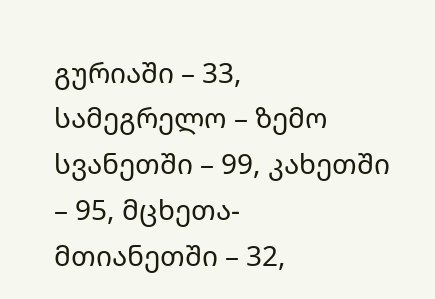გურიაში – 33, სამეგრელო – ზემო სვანეთში – 99, კახეთში – 95, მცხეთა-მთიანეთში – 32,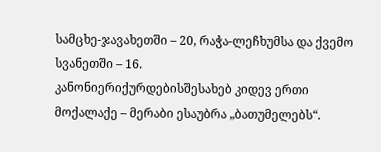სამცხე-ჯავახეთში – 20, რაჭა-ლეჩხუმსა და ქვემო სვანეთში – 16.
კანონიერიქურდებისშესახებ კიდევ ერთი მოქალაქე – მერაბი ესაუბრა „ბათუმელებს“.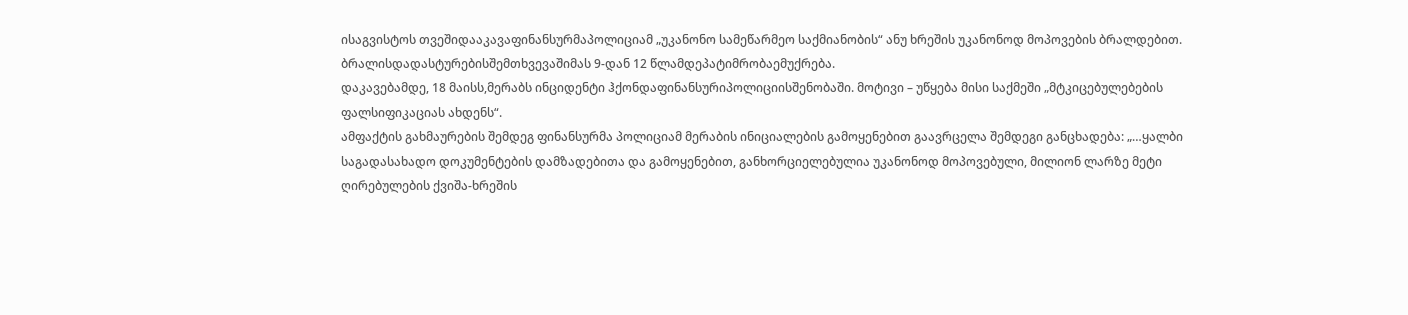ისაგვისტოს თვეშიდააკავაფინანსურმაპოლიციამ „უკანონო სამეწარმეო საქმიანობის“ ანუ ხრეშის უკანონოდ მოპოვების ბრალდებით. ბრალისდადასტურებისშემთხვევაშიმას 9-დან 12 წლამდეპატიმრობაემუქრება.
დაკავებამდე, 18 მაისს,მერაბს ინციდენტი ჰქონდაფინანსურიპოლიციისშენობაში. მოტივი – უწყება მისი საქმეში „მტკიცებულებების ფალსიფიკაციას ახდენს“.
ამფაქტის გახმაურების შემდეგ ფინანსურმა პოლიციამ მერაბის ინიციალების გამოყენებით გაავრცელა შემდეგი განცხადება: „…ყალბი საგადასახადო დოკუმენტების დამზადებითა და გამოყენებით, განხორციელებულია უკანონოდ მოპოვებული, მილიონ ლარზე მეტი ღირებულების ქვიშა-ხრეშის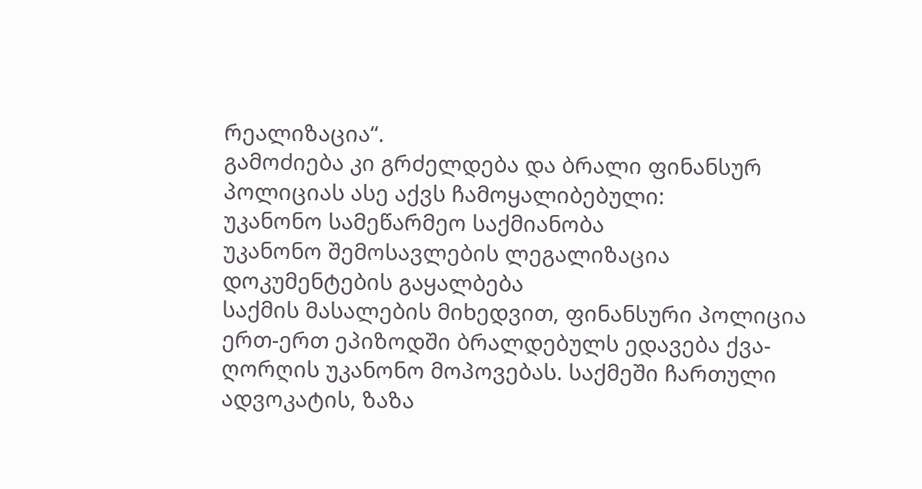რეალიზაცია“.
გამოძიება კი გრძელდება და ბრალი ფინანსურ პოლიციას ასე აქვს ჩამოყალიბებული:
უკანონო სამეწარმეო საქმიანობა
უკანონო შემოსავლების ლეგალიზაცია
დოკუმენტების გაყალბება
საქმის მასალების მიხედვით, ფინანსური პოლიცია ერთ-ერთ ეპიზოდში ბრალდებულს ედავება ქვა-ღორღის უკანონო მოპოვებას. საქმეში ჩართული ადვოკატის, ზაზა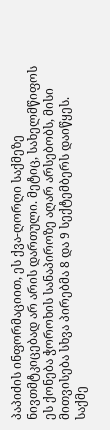პაპიძის ინფორმაციით, ეს ქვა-ღორღი საქმეზე ნივთმტკიცებად არ არის დართული. მეტიც, სახელმწიფოს ეს ქონება ჭოროხის სანაპიროზე აღარ არსებობს, მისი მითვისება სხვა პირებმა 8 და 9 სექტემბერს დაიწყეს.
საქმე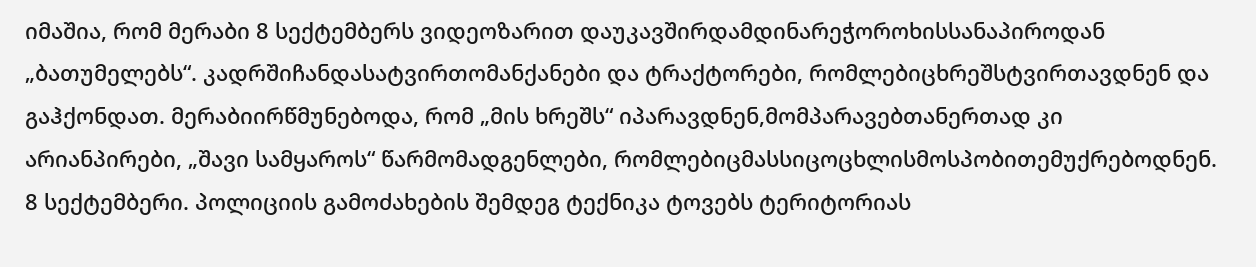იმაშია, რომ მერაბი 8 სექტემბერს ვიდეოზარით დაუკავშირდამდინარეჭოროხისსანაპიროდან „ბათუმელებს“. კადრშიჩანდასატვირთომანქანები და ტრაქტორები, რომლებიცხრეშსტვირთავდნენ და გაჰქონდათ. მერაბიირწმუნებოდა, რომ „მის ხრეშს“ იპარავდნენ,მომპარავებთანერთად კი არიანპირები, „შავი სამყაროს“ წარმომადგენლები, რომლებიცმასსიცოცხლისმოსპობითემუქრებოდნენ.
8 სექტემბერი. პოლიციის გამოძახების შემდეგ ტექნიკა ტოვებს ტერიტორიას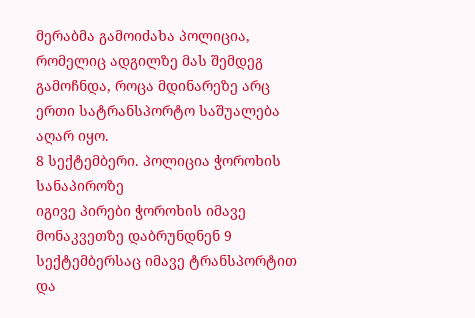მერაბმა გამოიძახა პოლიცია, რომელიც ადგილზე მას შემდეგ გამოჩნდა, როცა მდინარეზე არც ერთი სატრანსპორტო საშუალება აღარ იყო.
8 სექტემბერი. პოლიცია ჭოროხის სანაპიროზე
იგივე პირები ჭოროხის იმავე მონაკვეთზე დაბრუნდნენ 9 სექტემბერსაც იმავე ტრანსპორტით და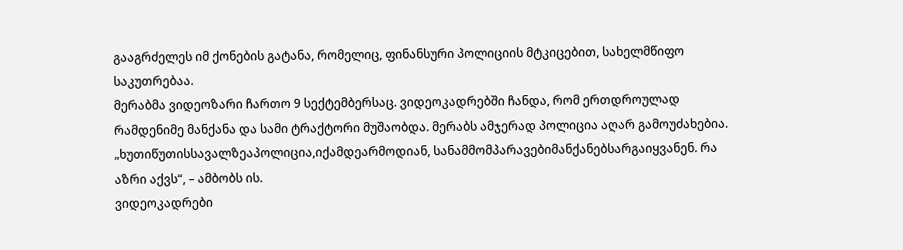გააგრძელეს იმ ქონების გატანა, რომელიც, ფინანსური პოლიციის მტკიცებით, სახელმწიფო საკუთრებაა.
მერაბმა ვიდეოზარი ჩართო 9 სექტემბერსაც. ვიდეოკადრებში ჩანდა, რომ ერთდროულად რამდენიმე მანქანა და სამი ტრაქტორი მუშაობდა. მერაბს ამჯერად პოლიცია აღარ გამოუძახებია.
„ხუთიწუთისსავალზეაპოლიცია,იქამდეარმოდიან, სანამმომპარავებიმანქანებსარგაიყვანენ. რა აზრი აქვს“, – ამბობს ის.
ვიდეოკადრები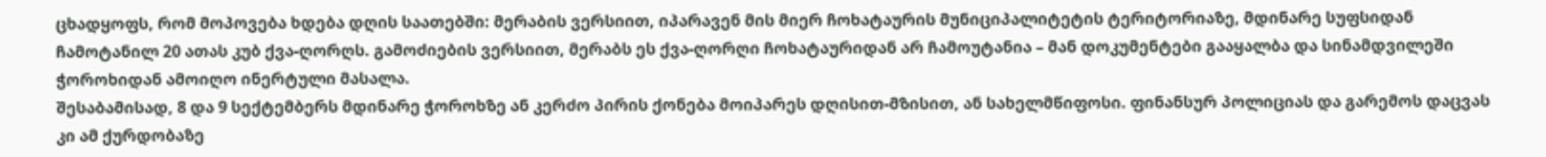ცხადყოფს, რომ მოპოვება ხდება დღის საათებში: მერაბის ვერსიით, იპარავენ მის მიერ ჩოხატაურის მუნიციპალიტეტის ტერიტორიაზე, მდინარე სუფსიდან ჩამოტანილ 20 ათას კუბ ქვა-ღორღს. გამოძიების ვერსიით, მერაბს ეს ქვა-ღორღი ჩოხატაურიდან არ ჩამოუტანია – მან დოკუმენტები გააყალბა და სინამდვილეში ჭოროხიდან ამოიღო ინერტული მასალა.
შესაბამისად, 8 და 9 სექტემბერს მდინარე ჭოროხზე ან კერძო პირის ქონება მოიპარეს დღისით-მზისით, ან სახელმწიფოსი. ფინანსურ პოლიციას და გარემოს დაცვას კი ამ ქურდობაზე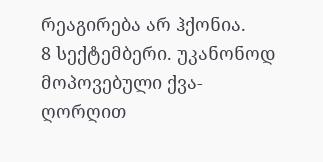რეაგირება არ ჰქონია.
8 სექტემბერი. უკანონოდ მოპოვებული ქვა-ღორღით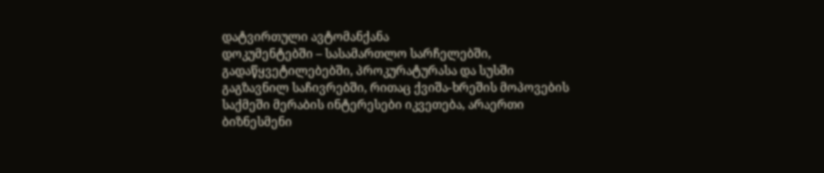დატვირთული ავტომანქანა
დოკუმენტებში – სასამართლო სარჩელებში, გადაწყვეტილებებში, პროკურატურასა და სუსში გაგზავნილ საჩივრებში, რითაც ქვიშა-ხრეშის მოპოვების საქმეში მერაბის ინტერესები იკვეთება, არაერთი ბიზნესმენი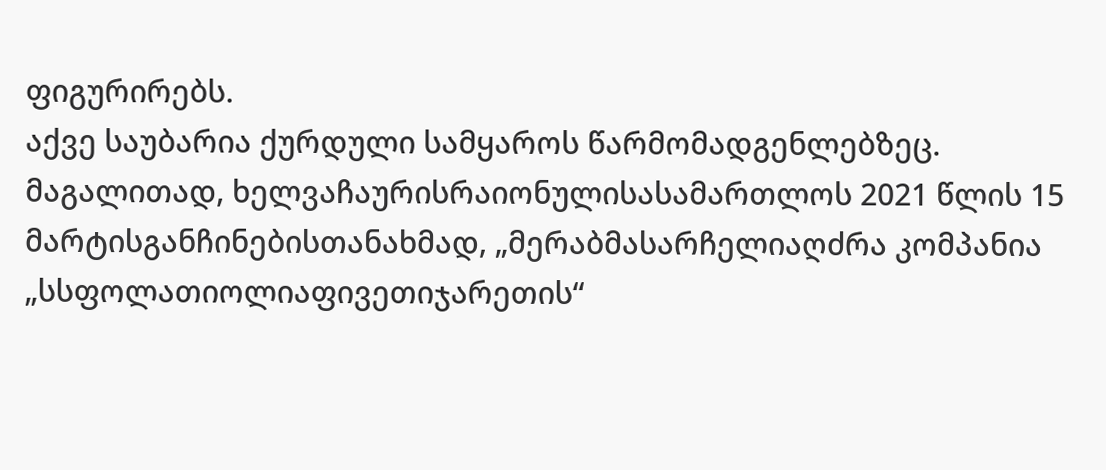ფიგურირებს.
აქვე საუბარია ქურდული სამყაროს წარმომადგენლებზეც.
მაგალითად, ხელვაჩაურისრაიონულისასამართლოს 2021 წლის 15 მარტისგანჩინებისთანახმად, „მერაბმასარჩელიაღძრა კომპანია „სსფოლათიოლიაფივეთიჯარეთის“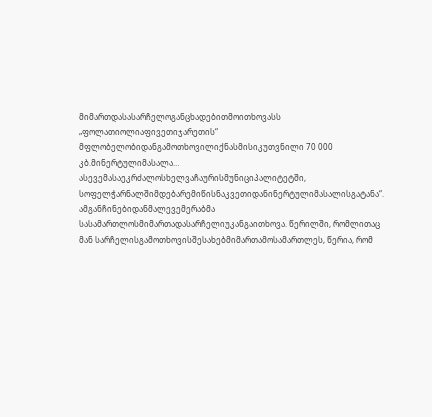მიმართდასასარჩელოგანცხადებითმოითხოვასს „ფოლათიოლიაფივეთიჯარეთის“ მფლობელობიდანგამოთხოვილიქნასმისიკუთვნილი 70 000 კბ.მინერტულიმასალა… ასევემასაეკრძალოსხელვაჩაურისმუნიციპალიტეტში, სოფელჭარნალშიმდებარემიწისნაკვეთიდანინერტულიმასალისგატანა“.
ამგანჩინებიდანმალევემერაბმა სასამართლოსმიმართადასარჩელიუკანგაითხოვა. წერილში, რომლითაც მან სარჩელისგამოთხოვისშესახებმიმართამოსამართლეს, წერია, რომ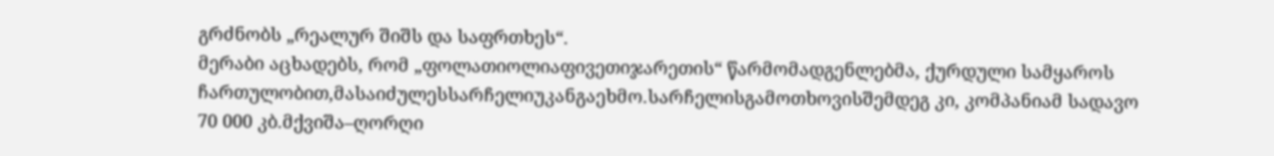გრძნობს „რეალურ შიშს და საფრთხეს“.
მერაბი აცხადებს, რომ „ფოლათიოლიაფივეთიჯარეთის“ წარმომადგენლებმა, ქურდული სამყაროს ჩართულობით,მასაიძულესსარჩელიუკანგაეხმო.სარჩელისგამოთხოვისშემდეგ კი, კომპანიამ სადავო 70 000 კბ.მქვიშა–ღორღი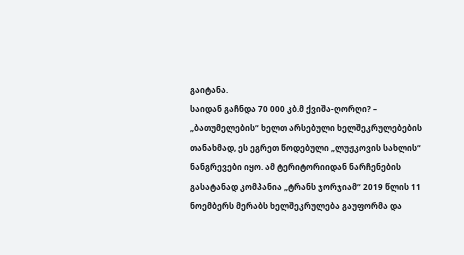გაიტანა.
საიდან გაჩნდა 70 000 კბ.მ ქვიშა-ღორღი? – „ბათუმელების“ ხელთ არსებული ხელშეკრულებების თანახმად, ეს ეგრეთ წოდებული „ლუჟკოვის სახლის“ ნანგრევები იყო. ამ ტერიტორიიდან ნარჩენების გასატანად კომპანია „ტრანს ჯორჯიამ“ 2019 წლის 11 ნოემბერს მერაბს ხელშეკრულება გაუფორმა და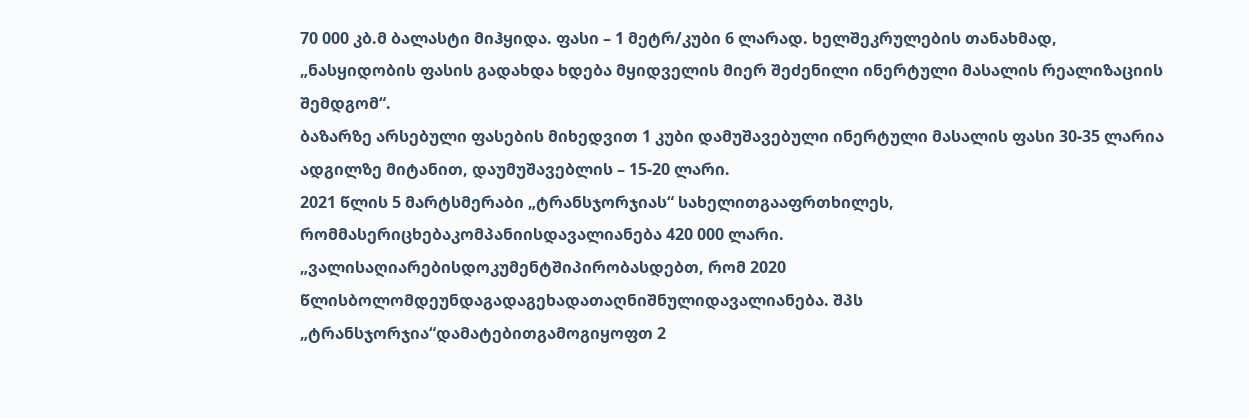70 000 კბ.მ ბალასტი მიჰყიდა. ფასი – 1 მეტრ/კუბი 6 ლარად. ხელშეკრულების თანახმად, „ნასყიდობის ფასის გადახდა ხდება მყიდველის მიერ შეძენილი ინერტული მასალის რეალიზაციის შემდგომ“.
ბაზარზე არსებული ფასების მიხედვით 1 კუბი დამუშავებული ინერტული მასალის ფასი 30-35 ლარია ადგილზე მიტანით, დაუმუშავებლის – 15-20 ლარი.
2021 წლის 5 მარტსმერაბი „ტრანსჯორჯიას“ სახელითგააფრთხილეს, რომმასერიცხებაკომპანიისდავალიანება 420 000 ლარი.
„ვალისაღიარებისდოკუმენტშიპირობასდებთ, რომ 2020 წლისბოლომდეუნდაგადაგეხადათაღნიშნულიდავალიანება. შპს „ტრანსჯორჯია“დამატებითგამოგიყოფთ 2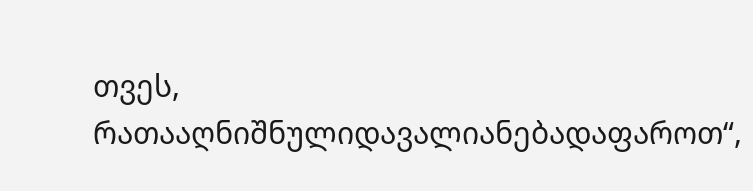თვეს, რათააღნიშნულიდავალიანებადაფაროთ“,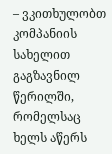– ვკითხულობთ კომპანიის სახელით გაგზავნილ წერილში, რომელსაც ხელს აწერს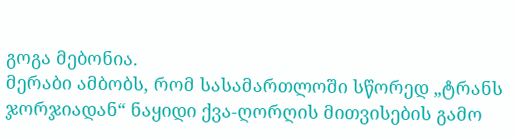გოგა მებონია.
მერაბი ამბობს, რომ სასამართლოში სწორედ „ტრანს ჯორჯიადან“ ნაყიდი ქვა-ღორღის მითვისების გამო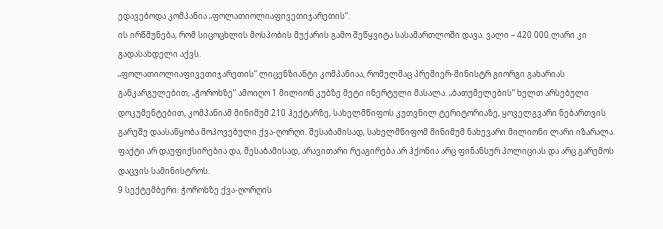ედავებოდა კომპანია „ფოლათიოლიაფივეთიჯარეთის“.
ის ირწმუნება, რომ სიცოცხლის მოსპობის მუქარის გამო შეწყვიტა სასამართლოში დავა. ვალი – 420 000 ლარი კი გადასახდელი აქვს.
„ფოლათიოლიაფივეთიჯარეთის“ ლიცენზიანტი კომპანიაა, რომელმაც პრემიერ-მინისტრ გიორგი გახარიას განკარგულებით, „ჭოროხზე“ ამოიღო 1 მილიონ კუბზე მეტი ინერტული მასალა. „ბათუმელების“ ხელთ არსებული დოკუმენტებით, კომპანიამ მინიმუმ 210 ჰექტარზე, სახელმწიფოს კუთვნილ ტერიტორიაზე, ყოველგვარი ნებართვის გარეშე დაასაწყობა მოპოვებული ქვა-ღორღი. შესაბამისად, სახელმწიფომ მინიმუმ ნახევარი მილიონი ლარი იზარალა.
ფაქტი არ დაუფიქსირებია და, შესაბამისად, არავითარი რეაგირება არ ჰქონია არც ფინანსურ პოლიციას და არც გარემოს დაცვის სამინისტროს.
9 სექტემბერი. ჭოროხზე ქვა-ღორღის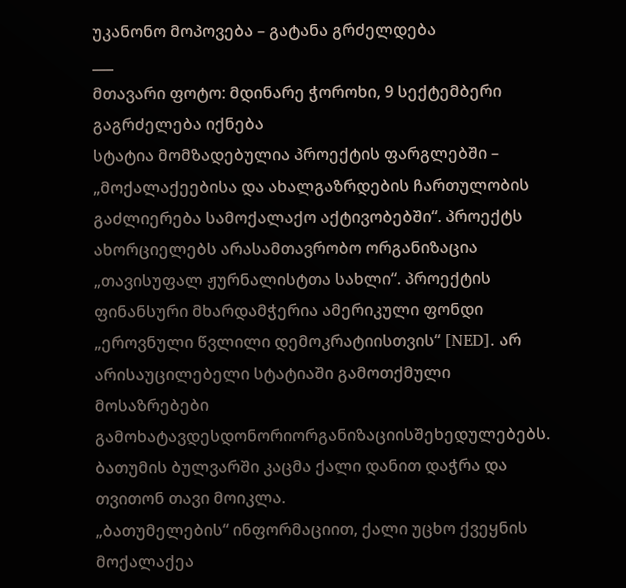უკანონო მოპოვება – გატანა გრძელდება
___
მთავარი ფოტო: მდინარე ჭოროხი, 9 სექტემბერი
გაგრძელება იქნება
სტატია მომზადებულია პროექტის ფარგლებში – „მოქალაქეებისა და ახალგაზრდების ჩართულობის გაძლიერება სამოქალაქო აქტივობებში“. პროექტს ახორციელებს არასამთავრობო ორგანიზაცია „თავისუფალ ჟურნალისტთა სახლი“. პროექტის ფინანსური მხარდამჭერია ამერიკული ფონდი „ეროვნული წვლილი დემოკრატიისთვის“ [NED]. არ არისაუცილებელი სტატიაში გამოთქმული მოსაზრებები გამოხატავდესდონორიორგანიზაციისშეხედულებებს.
ბათუმის ბულვარში კაცმა ქალი დანით დაჭრა და თვითონ თავი მოიკლა.
„ბათუმელების“ ინფორმაციით, ქალი უცხო ქვეყნის მოქალაქეა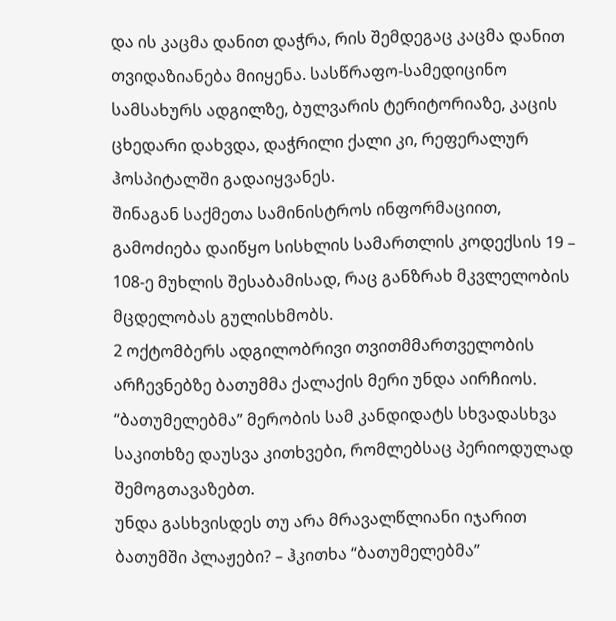და ის კაცმა დანით დაჭრა, რის შემდეგაც კაცმა დანით თვიდაზიანება მიიყენა. სასწრაფო-სამედიცინო სამსახურს ადგილზე, ბულვარის ტერიტორიაზე, კაცის ცხედარი დახვდა, დაჭრილი ქალი კი, რეფერალურ ჰოსპიტალში გადაიყვანეს.
შინაგან საქმეთა სამინისტროს ინფორმაციით, გამოძიება დაიწყო სისხლის სამართლის კოდექსის 19 – 108-ე მუხლის შესაბამისად, რაც განზრახ მკვლელობის მცდელობას გულისხმობს.
2 ოქტომბერს ადგილობრივი თვითმმართველობის არჩევნებზე ბათუმმა ქალაქის მერი უნდა აირჩიოს. “ბათუმელებმა” მერობის სამ კანდიდატს სხვადასხვა საკითხზე დაუსვა კითხვები, რომლებსაც პერიოდულად შემოგთავაზებთ.
უნდა გასხვისდეს თუ არა მრავალწლიანი იჯარით ბათუმში პლაჟები? – ჰკითხა “ბათუმელებმა”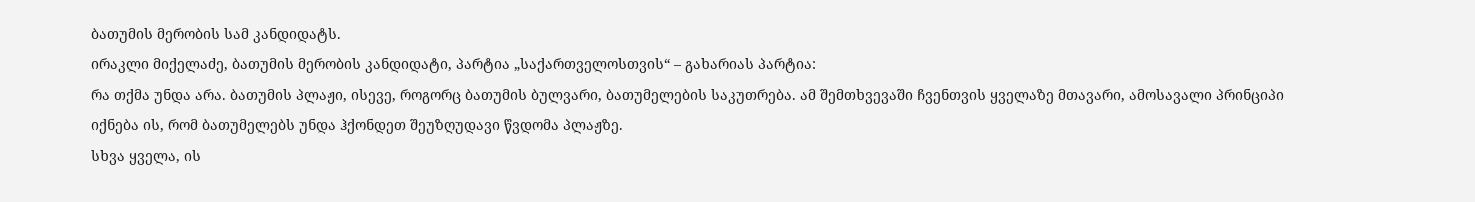ბათუმის მერობის სამ კანდიდატს.
ირაკლი მიქელაძე, ბათუმის მერობის კანდიდატი, პარტია „საქართველოსთვის“ – გახარიას პარტია:
რა თქმა უნდა არა. ბათუმის პლაჟი, ისევე, როგორც ბათუმის ბულვარი, ბათუმელების საკუთრება. ამ შემთხვევაში ჩვენთვის ყველაზე მთავარი, ამოსავალი პრინციპი იქნება ის, რომ ბათუმელებს უნდა ჰქონდეთ შეუზღუდავი წვდომა პლაჟზე.
სხვა ყველა, ის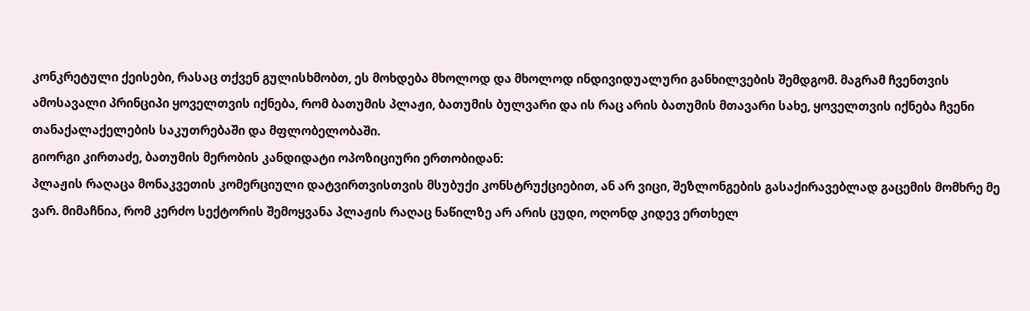კონკრეტული ქეისები, რასაც თქვენ გულისხმობთ, ეს მოხდება მხოლოდ და მხოლოდ ინდივიდუალური განხილვების შემდგომ. მაგრამ ჩვენთვის ამოსავალი პრინციპი ყოველთვის იქნება, რომ ბათუმის პლაჟი, ბათუმის ბულვარი და ის რაც არის ბათუმის მთავარი სახე, ყოველთვის იქნება ჩვენი თანაქალაქელების საკუთრებაში და მფლობელობაში.
გიორგი კირთაძე, ბათუმის მერობის კანდიდატი ოპოზიციური ერთობიდან:
პლაჟის რაღაცა მონაკვეთის კომერციული დატვირთვისთვის მსუბუქი კონსტრუქციებით, ან არ ვიცი, შეზლონგების გასაქირავებლად გაცემის მომხრე მე ვარ. მიმაჩნია, რომ კერძო სექტორის შემოყვანა პლაჟის რაღაც ნაწილზე არ არის ცუდი, ოღონდ კიდევ ერთხელ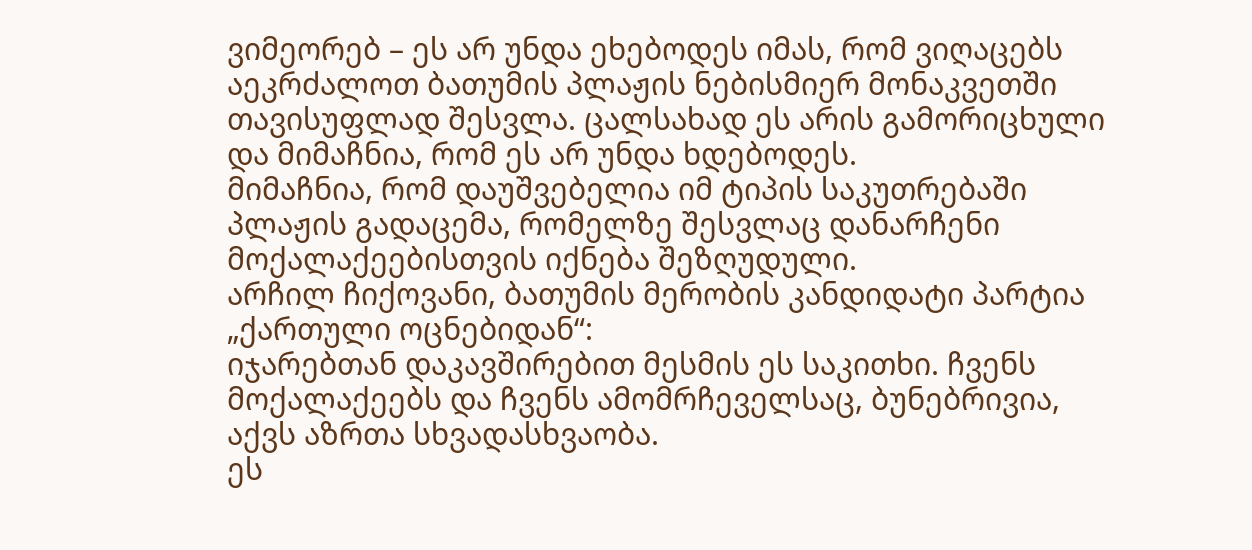ვიმეორებ – ეს არ უნდა ეხებოდეს იმას, რომ ვიღაცებს აეკრძალოთ ბათუმის პლაჟის ნებისმიერ მონაკვეთში თავისუფლად შესვლა. ცალსახად ეს არის გამორიცხული და მიმაჩნია, რომ ეს არ უნდა ხდებოდეს.
მიმაჩნია, რომ დაუშვებელია იმ ტიპის საკუთრებაში პლაჟის გადაცემა, რომელზე შესვლაც დანარჩენი მოქალაქეებისთვის იქნება შეზღუდული.
არჩილ ჩიქოვანი, ბათუმის მერობის კანდიდატი პარტია „ქართული ოცნებიდან“:
იჯარებთან დაკავშირებით მესმის ეს საკითხი. ჩვენს მოქალაქეებს და ჩვენს ამომრჩეველსაც, ბუნებრივია, აქვს აზრთა სხვადასხვაობა.
ეს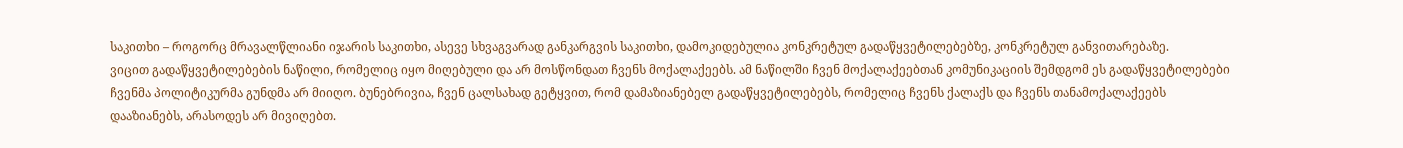საკითხი – როგორც მრავალწლიანი იჯარის საკითხი, ასევე სხვაგვარად განკარგვის საკითხი, დამოკიდებულია კონკრეტულ გადაწყვეტილებებზე, კონკრეტულ განვითარებაზე.
ვიცით გადაწყვეტილებების ნაწილი, რომელიც იყო მიღებული და არ მოსწონდათ ჩვენს მოქალაქეებს. ამ ნაწილში ჩვენ მოქალაქეებთან კომუნიკაციის შემდგომ ეს გადაწყვეტილებები ჩვენმა პოლიტიკურმა გუნდმა არ მიიღო. ბუნებრივია, ჩვენ ცალსახად გეტყვით, რომ დამაზიანებელ გადაწყვეტილებებს, რომელიც ჩვენს ქალაქს და ჩვენს თანამოქალაქეებს დააზიანებს, არასოდეს არ მივიღებთ.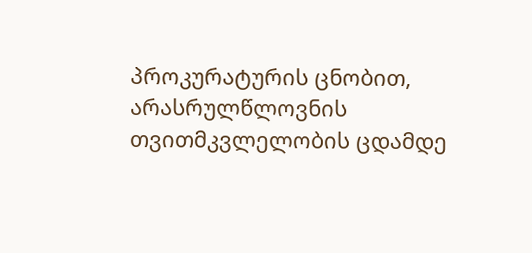პროკურატურის ცნობით, არასრულწლოვნის თვითმკვლელობის ცდამდე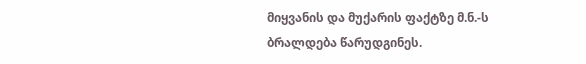მიყვანის და მუქარის ფაქტზე მ.ნ.-ს ბრალდება წარუდგინეს.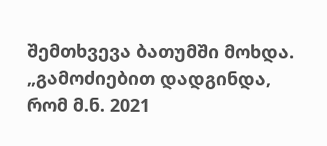შემთხვევა ბათუმში მოხდა.
„გამოძიებით დადგინდა, რომ მ.ნ. 2021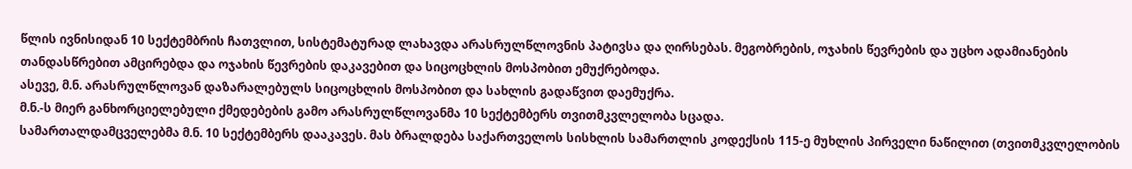წლის ივნისიდან 10 სექტემბრის ჩათვლით, სისტემატურად ლახავდა არასრულწლოვნის პატივსა და ღირსებას. მეგობრების, ოჯახის წევრების და უცხო ადამიანების თანდასწრებით ამცირებდა და ოჯახის წევრების დაკავებით და სიცოცხლის მოსპობით ემუქრებოდა.
ასევე, მ.ნ. არასრულწლოვან დაზარალებულს სიცოცხლის მოსპობით და სახლის გადაწვით დაემუქრა.
მ.ნ.-ს მიერ განხორციელებული ქმედებების გამო არასრულწლოვანმა 10 სექტემბერს თვითმკვლელობა სცადა.
სამართალდამცველებმა მ.ნ. 10 სექტემბერს დააკავეს. მას ბრალდება საქართველოს სისხლის სამართლის კოდექსის 115-ე მუხლის პირველი ნაწილით (თვითმკვლელობის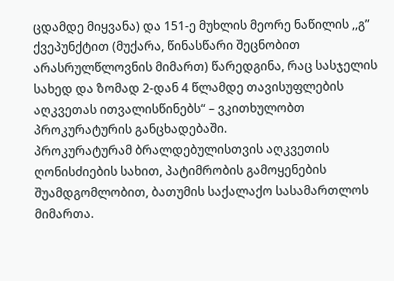ცდამდე მიყვანა) და 151-ე მუხლის მეორე ნაწილის ,,გ” ქვეპუნქტით (მუქარა, წინასწარი შეცნობით არასრულწლოვნის მიმართ) წარედგინა, რაც სასჯელის სახედ და ზომად 2-დან 4 წლამდე თავისუფლების აღკვეთას ითვალისწინებს“ – ვკითხულობთ პროკურატურის განცხადებაში.
პროკურატურამ ბრალდებულისთვის აღკვეთის ღონისძიების სახით, პატიმრობის გამოყენების შუამდგომლობით, ბათუმის საქალაქო სასამართლოს მიმართა.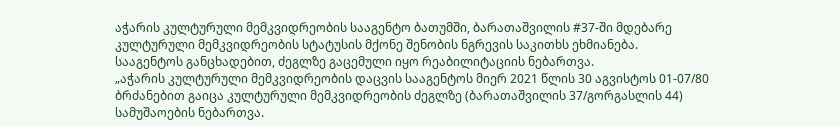აჭარის კულტურული მემკვიდრეობის სააგენტო ბათუმში, ბარათაშვილის #37-ში მდებარე კულტურული მემკვიდრეობის სტატუსის მქონე შენობის ნგრევის საკითხს ეხმიანება.
სააგენტოს განცხადებით, ძეგლზე გაცემული იყო რეაბილიტაციის ნებართვა.
„აჭარის კულტურული მემკვიდრეობის დაცვის სააგენტოს მიერ 2021 წლის 30 აგვისტოს 01-07/80 ბრძანებით გაიცა კულტურული მემკვიდრეობის ძეგლზე (ბარათაშვილის 37/გორგასლის 44) სამუშაოების ნებართვა.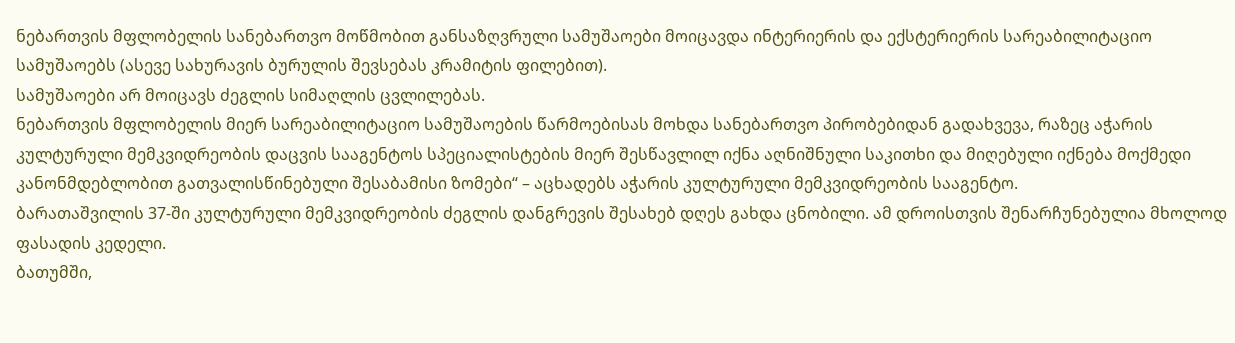ნებართვის მფლობელის სანებართვო მოწმობით განსაზღვრული სამუშაოები მოიცავდა ინტერიერის და ექსტერიერის სარეაბილიტაციო სამუშაოებს (ასევე სახურავის ბურულის შევსებას კრამიტის ფილებით).
სამუშაოები არ მოიცავს ძეგლის სიმაღლის ცვლილებას.
ნებართვის მფლობელის მიერ სარეაბილიტაციო სამუშაოების წარმოებისას მოხდა სანებართვო პირობებიდან გადახვევა, რაზეც აჭარის კულტურული მემკვიდრეობის დაცვის სააგენტოს სპეციალისტების მიერ შესწავლილ იქნა აღნიშნული საკითხი და მიღებული იქნება მოქმედი კანონმდებლობით გათვალისწინებული შესაბამისი ზომები“ – აცხადებს აჭარის კულტურული მემკვიდრეობის სააგენტო.
ბარათაშვილის 37-ში კულტურული მემკვიდრეობის ძეგლის დანგრევის შესახებ დღეს გახდა ცნობილი. ამ დროისთვის შენარჩუნებულია მხოლოდ ფასადის კედელი.
ბათუმში,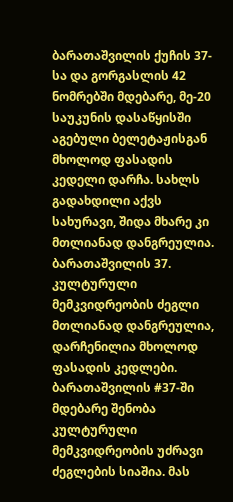ბარათაშვილის ქუჩის 37-სა და გორგასლის 42 ნომრებში მდებარე, მე-20 საუკუნის დასაწყისში აგებული ბელეტაჟისგან მხოლოდ ფასადის კედელი დარჩა. სახლს გადახდილი აქვს სახურავი, შიდა მხარე კი მთლიანად დანგრეულია.
ბარათაშვილის 37. კულტურული მემკვიდრეობის ძეგლი მთლიანად დანგრეულია, დარჩენილია მხოლოდ ფასადის კედლები.
ბარათაშვილის #37-ში მდებარე შენობა კულტურული მემკვიდრეობის უძრავი ძეგლების სიაშია. მას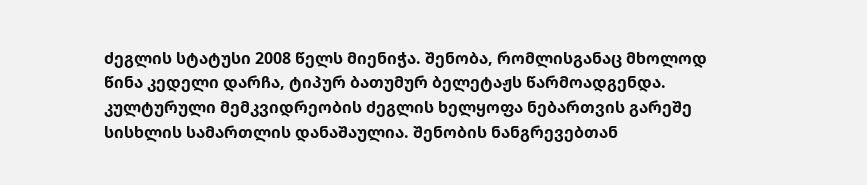ძეგლის სტატუსი 2008 წელს მიენიჭა. შენობა, რომლისგანაც მხოლოდ წინა კედელი დარჩა, ტიპურ ბათუმურ ბელეტაჟს წარმოადგენდა.
კულტურული მემკვიდრეობის ძეგლის ხელყოფა ნებართვის გარეშე სისხლის სამართლის დანაშაულია. შენობის ნანგრევებთან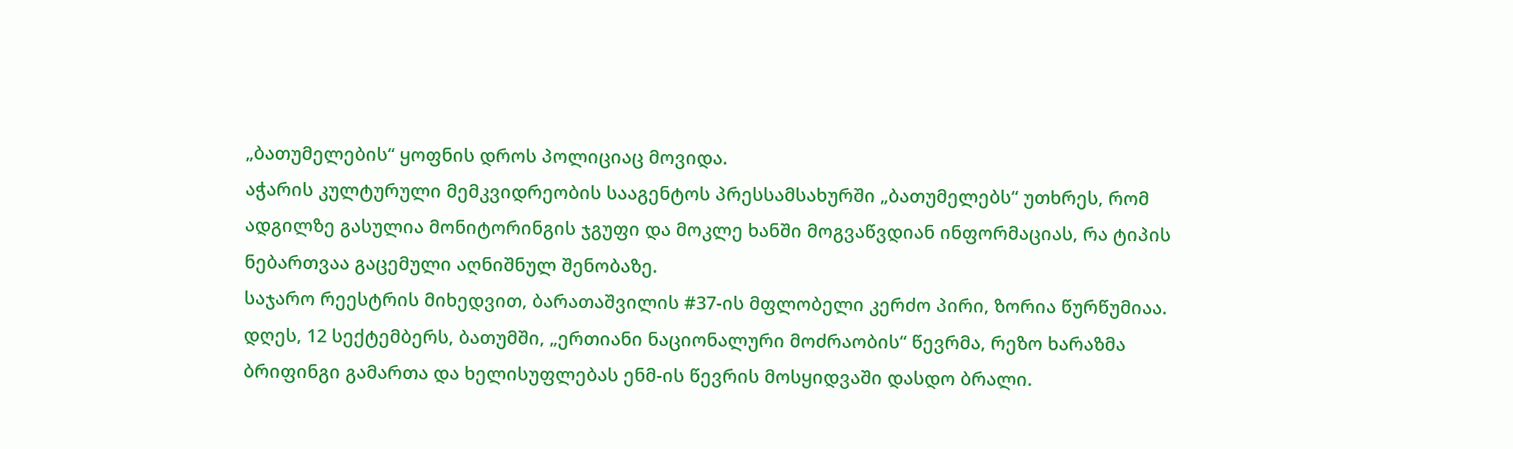„ბათუმელების“ ყოფნის დროს პოლიციაც მოვიდა.
აჭარის კულტურული მემკვიდრეობის სააგენტოს პრესსამსახურში „ბათუმელებს“ უთხრეს, რომ ადგილზე გასულია მონიტორინგის ჯგუფი და მოკლე ხანში მოგვაწვდიან ინფორმაციას, რა ტიპის ნებართვაა გაცემული აღნიშნულ შენობაზე.
საჯარო რეესტრის მიხედვით, ბარათაშვილის #37-ის მფლობელი კერძო პირი, ზორია წურწუმიაა.
დღეს, 12 სექტემბერს, ბათუმში, „ერთიანი ნაციონალური მოძრაობის“ წევრმა, რეზო ხარაზმა ბრიფინგი გამართა და ხელისუფლებას ენმ-ის წევრის მოსყიდვაში დასდო ბრალი.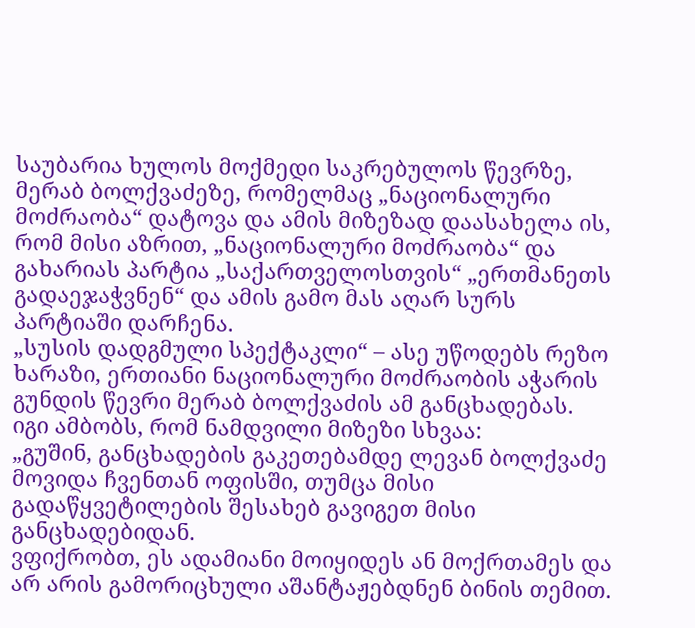საუბარია ხულოს მოქმედი საკრებულოს წევრზე, მერაბ ბოლქვაძეზე, რომელმაც „ნაციონალური მოძრაობა“ დატოვა და ამის მიზეზად დაასახელა ის, რომ მისი აზრით, „ნაციონალური მოძრაობა“ და გახარიას პარტია „საქართველოსთვის“ „ერთმანეთს გადაეჯაჭვნენ“ და ამის გამო მას აღარ სურს პარტიაში დარჩენა.
„სუსის დადგმული სპექტაკლი“ – ასე უწოდებს რეზო ხარაზი, ერთიანი ნაციონალური მოძრაობის აჭარის გუნდის წევრი მერაბ ბოლქვაძის ამ განცხადებას. იგი ამბობს, რომ ნამდვილი მიზეზი სხვაა:
„გუშინ, განცხადების გაკეთებამდე ლევან ბოლქვაძე მოვიდა ჩვენთან ოფისში, თუმცა მისი გადაწყვეტილების შესახებ გავიგეთ მისი განცხადებიდან.
ვფიქრობთ, ეს ადამიანი მოიყიდეს ან მოქრთამეს და არ არის გამორიცხული აშანტაჟებდნენ ბინის თემით.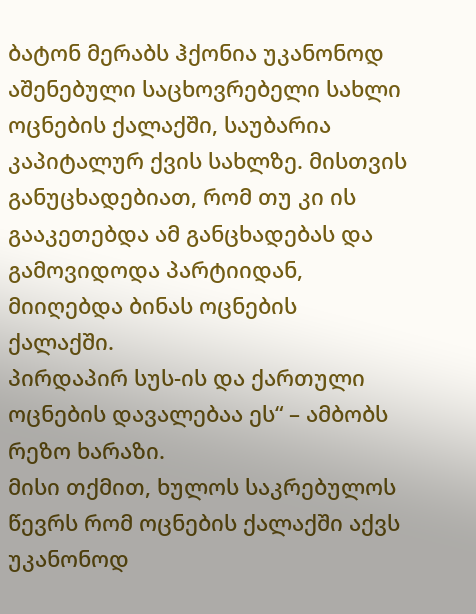ბატონ მერაბს ჰქონია უკანონოდ აშენებული საცხოვრებელი სახლი ოცნების ქალაქში, საუბარია კაპიტალურ ქვის სახლზე. მისთვის განუცხადებიათ, რომ თუ კი ის გააკეთებდა ამ განცხადებას და გამოვიდოდა პარტიიდან, მიიღებდა ბინას ოცნების ქალაქში.
პირდაპირ სუს-ის და ქართული ოცნების დავალებაა ეს“ – ამბობს რეზო ხარაზი.
მისი თქმით, ხულოს საკრებულოს წევრს რომ ოცნების ქალაქში აქვს უკანონოდ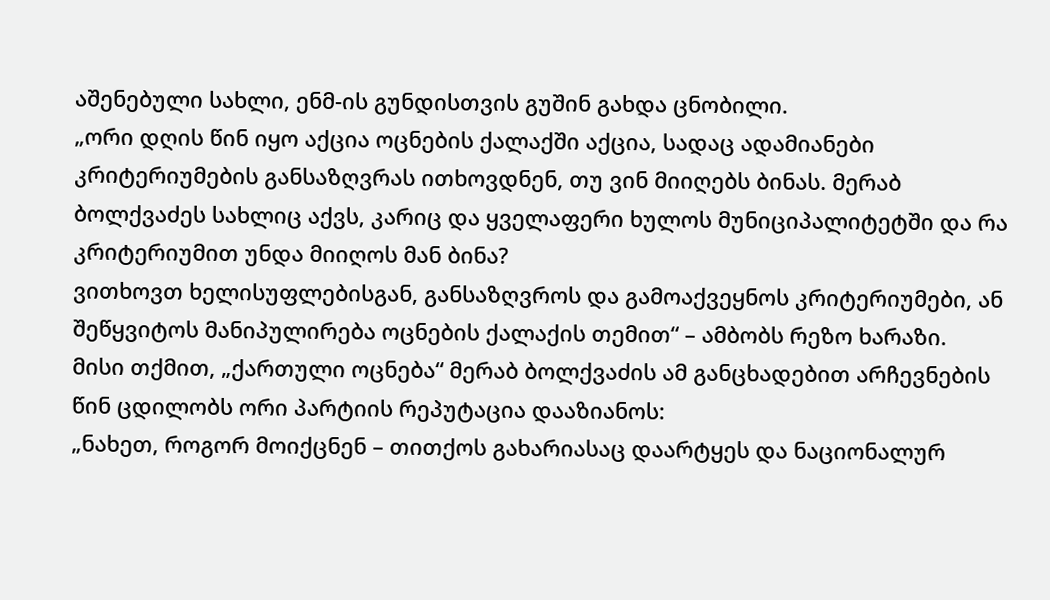აშენებული სახლი, ენმ-ის გუნდისთვის გუშინ გახდა ცნობილი.
„ორი დღის წინ იყო აქცია ოცნების ქალაქში აქცია, სადაც ადამიანები კრიტერიუმების განსაზღვრას ითხოვდნენ, თუ ვინ მიიღებს ბინას. მერაბ ბოლქვაძეს სახლიც აქვს, კარიც და ყველაფერი ხულოს მუნიციპალიტეტში და რა კრიტერიუმით უნდა მიიღოს მან ბინა?
ვითხოვთ ხელისუფლებისგან, განსაზღვროს და გამოაქვეყნოს კრიტერიუმები, ან შეწყვიტოს მანიპულირება ოცნების ქალაქის თემით“ – ამბობს რეზო ხარაზი.
მისი თქმით, „ქართული ოცნება“ მერაბ ბოლქვაძის ამ განცხადებით არჩევნების წინ ცდილობს ორი პარტიის რეპუტაცია დააზიანოს:
„ნახეთ, როგორ მოიქცნენ – თითქოს გახარიასაც დაარტყეს და ნაციონალურ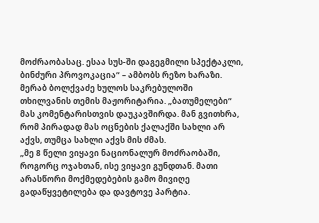მოძრაობასაც. ესაა სუს-ში დაგეგმილი სპექტაკლი, ბინძური პროვოკაცია“ – ამბობს რეზო ხარაზი.
მერაბ ბოლქვაძე ხულოს საკრებულოში თხილვანის თემის მაჟორიტარია. „ბათუმელები“ მას კომენტარისთვის დაუკავშირდა. მან გვითხრა, რომ პირადად მას ოცნების ქალაქში სახლი არ აქვს, თუმცა სახლი აქვს მის ძმას.
„მე 8 წელი ვიყავი ნაციონალურ მოძრაობაში, როგორც ოჯახთან, ისე ვიყავი გუნდთან. მათი არასწორი მოქმედებების გამო მივიღე გადაწყვეტილება და დავტოვე პარტია.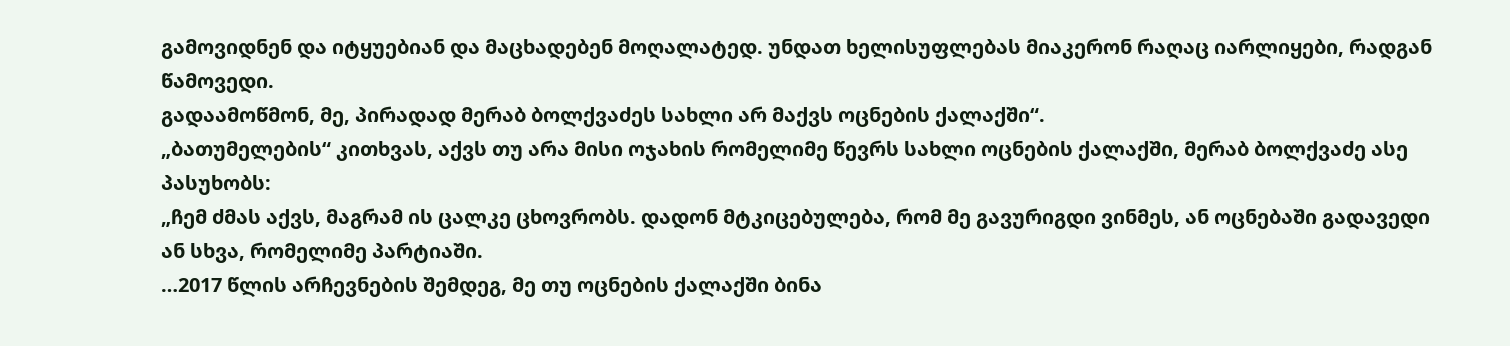გამოვიდნენ და იტყუებიან და მაცხადებენ მოღალატედ. უნდათ ხელისუფლებას მიაკერონ რაღაც იარლიყები, რადგან წამოვედი.
გადაამოწმონ, მე, პირადად მერაბ ბოლქვაძეს სახლი არ მაქვს ოცნების ქალაქში“.
„ბათუმელების“ კითხვას, აქვს თუ არა მისი ოჯახის რომელიმე წევრს სახლი ოცნების ქალაქში, მერაბ ბოლქვაძე ასე პასუხობს:
„ჩემ ძმას აქვს, მაგრამ ის ცალკე ცხოვრობს. დადონ მტკიცებულება, რომ მე გავურიგდი ვინმეს, ან ოცნებაში გადავედი ან სხვა, რომელიმე პარტიაში.
…2017 წლის არჩევნების შემდეგ, მე თუ ოცნების ქალაქში ბინა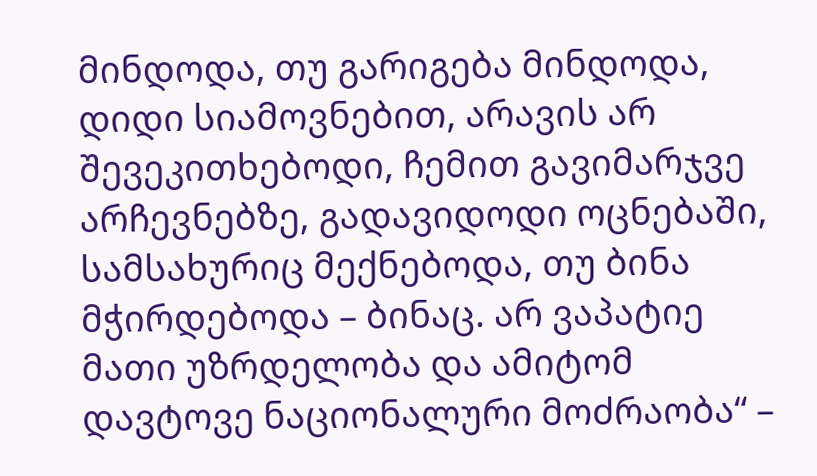მინდოდა, თუ გარიგება მინდოდა, დიდი სიამოვნებით, არავის არ შევეკითხებოდი, ჩემით გავიმარჯვე არჩევნებზე, გადავიდოდი ოცნებაში, სამსახურიც მექნებოდა, თუ ბინა მჭირდებოდა – ბინაც. არ ვაპატიე მათი უზრდელობა და ამიტომ დავტოვე ნაციონალური მოძრაობა“ –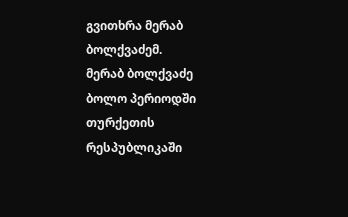გვითხრა მერაბ ბოლქვაძემ.
მერაბ ბოლქვაძე ბოლო პერიოდში თურქეთის რესპუბლიკაში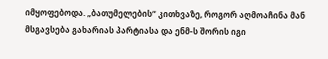იმყოფებოდა. „ბათუმელების“ კითხვაზე, როგორ აღმოაჩინა მან მსგავსება გახარიას პარტიასა და ენმ-ს შორის იგი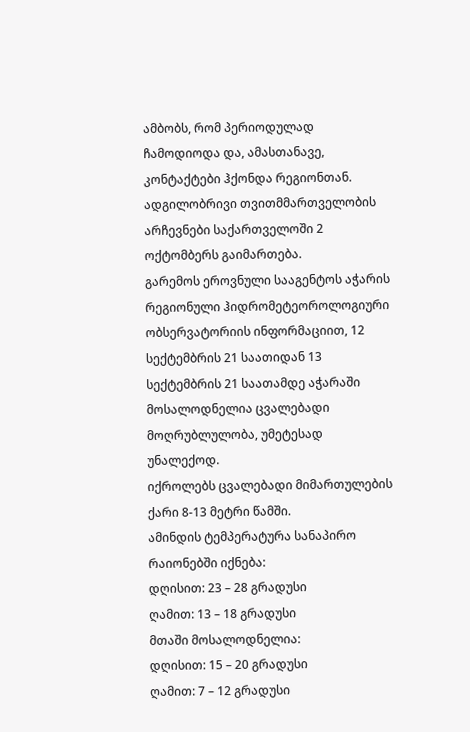ამბობს, რომ პერიოდულად ჩამოდიოდა და, ამასთანავე, კონტაქტები ჰქონდა რეგიონთან.
ადგილობრივი თვითმმართველობის არჩევნები საქართველოში 2 ოქტომბერს გაიმართება.
გარემოს ეროვნული სააგენტოს აჭარის რეგიონული ჰიდრომეტეოროლოგიური ობსერვატორიის ინფორმაციით, 12 სექტემბრის 21 საათიდან 13 სექტემბრის 21 საათამდე აჭარაში მოსალოდნელია ცვალებადი მოღრუბლულობა, უმეტესად უნალექოდ.
იქროლებს ცვალებადი მიმართულების ქარი 8-13 მეტრი წამში.
ამინდის ტემპერატურა სანაპირო რაიონებში იქნება:
დღისით: 23 – 28 გრადუსი
ღამით: 13 – 18 გრადუსი
მთაში მოსალოდნელია:
დღისით: 15 – 20 გრადუსი
ღამით: 7 – 12 გრადუსი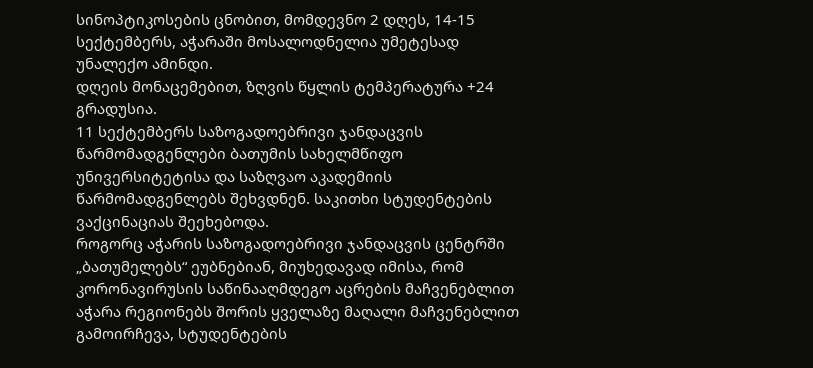სინოპტიკოსების ცნობით, მომდევნო 2 დღეს, 14-15 სექტემბერს, აჭარაში მოსალოდნელია უმეტესად უნალექო ამინდი.
დღეის მონაცემებით, ზღვის წყლის ტემპერატურა +24 გრადუსია.
11 სექტემბერს საზოგადოებრივი ჯანდაცვის წარმომადგენლები ბათუმის სახელმწიფო უნივერსიტეტისა და საზღვაო აკადემიის წარმომადგენლებს შეხვდნენ. საკითხი სტუდენტების ვაქცინაციას შეეხებოდა.
როგორც აჭარის საზოგადოებრივი ჯანდაცვის ცენტრში „ბათუმელებს“ ეუბნებიან, მიუხედავად იმისა, რომ კორონავირუსის საწინააღმდეგო აცრების მაჩვენებლით აჭარა რეგიონებს შორის ყველაზე მაღალი მაჩვენებლით გამოირჩევა, სტუდენტების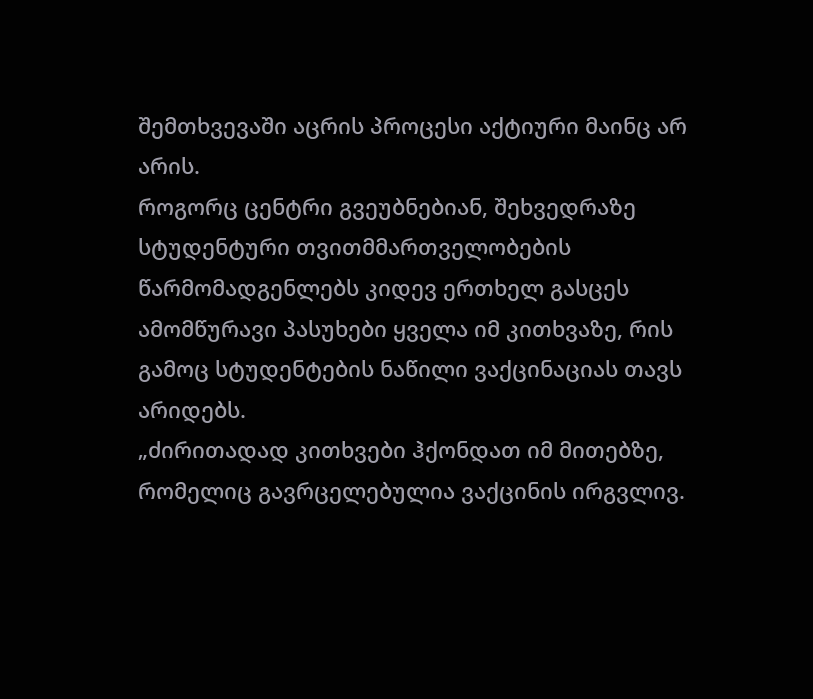შემთხვევაში აცრის პროცესი აქტიური მაინც არ არის.
როგორც ცენტრი გვეუბნებიან, შეხვედრაზე სტუდენტური თვითმმართველობების წარმომადგენლებს კიდევ ერთხელ გასცეს ამომწურავი პასუხები ყველა იმ კითხვაზე, რის გამოც სტუდენტების ნაწილი ვაქცინაციას თავს არიდებს.
„ძირითადად კითხვები ჰქონდათ იმ მითებზე, რომელიც გავრცელებულია ვაქცინის ირგვლივ.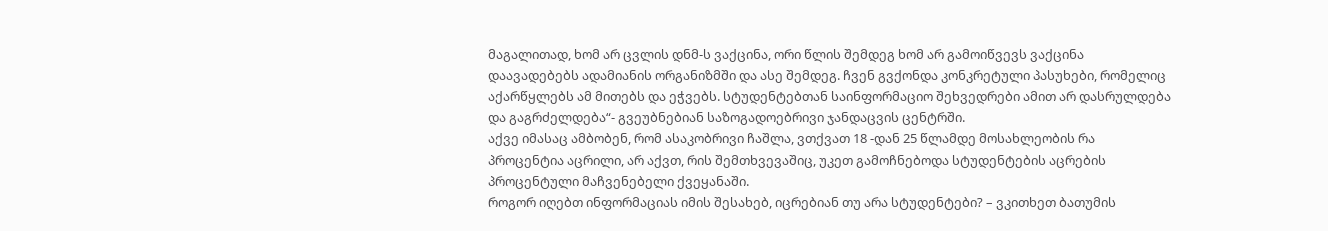მაგალითად, ხომ არ ცვლის დნმ-ს ვაქცინა, ორი წლის შემდეგ ხომ არ გამოიწვევს ვაქცინა დაავადებებს ადამიანის ორგანიზმში და ასე შემდეგ. ჩვენ გვქონდა კონკრეტული პასუხები, რომელიც აქარწყლებს ამ მითებს და ეჭვებს. სტუდენტებთან საინფორმაციო შეხვედრები ამით არ დასრულდება და გაგრძელდება“- გვეუბნებიან საზოგადოებრივი ჯანდაცვის ცენტრში.
აქვე იმასაც ამბობენ, რომ ასაკობრივი ჩაშლა, ვთქვათ 18 -დან 25 წლამდე მოსახლეობის რა პროცენტია აცრილი, არ აქვთ, რის შემთხვევაშიც, უკეთ გამოჩნებოდა სტუდენტების აცრების პროცენტული მაჩვენებელი ქვეყანაში.
როგორ იღებთ ინფორმაციას იმის შესახებ, იცრებიან თუ არა სტუდენტები? – ვკითხეთ ბათუმის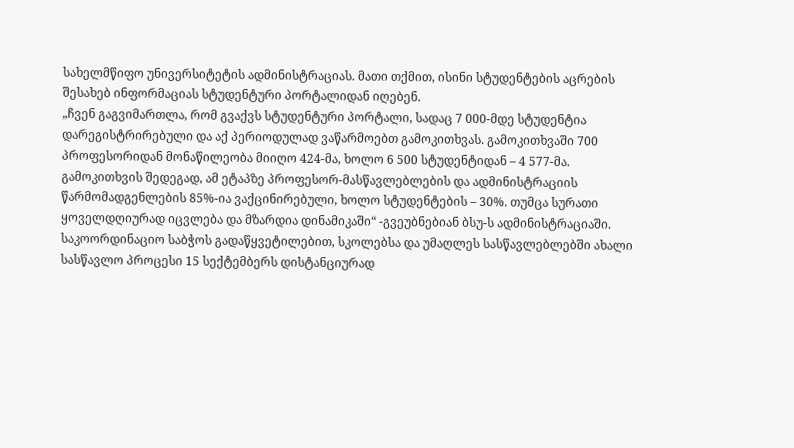სახელმწიფო უნივერსიტეტის ადმინისტრაციას. მათი თქმით, ისინი სტუდენტების აცრების შესახებ ინფორმაციას სტუდენტური პორტალიდან იღებენ.
„ჩვენ გაგვიმართლა, რომ გვაქვს სტუდენტური პორტალი, სადაც 7 000-მდე სტუდენტია დარეგისტრირებული და აქ პერიოდულად ვაწარმოებთ გამოკითხვას. გამოკითხვაში 700 პროფესორიდან მონაწილეობა მიიღო 424-მა, ხოლო 6 500 სტუდენტიდან – 4 577-მა.
გამოკითხვის შედეგად, ამ ეტაპზე პროფესორ-მასწავლებლების და ადმინისტრაციის წარმომადგენლების 85%-ია ვაქცინირებული, ხოლო სტუდენტების – 30%. თუმცა სურათი ყოველდღიურად იცვლება და მზარდია დინამიკაში“ -გვეუბნებიან ბსუ-ს ადმინისტრაციაში.
საკოორდინაციო საბჭოს გადაწყვეტილებით, სკოლებსა და უმაღლეს სასწავლებლებში ახალი სასწავლო პროცესი 15 სექტემბერს დისტანციურად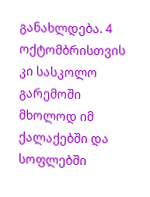განახლდება. 4 ოქტომბრისთვის კი სასკოლო გარემოში მხოლოდ იმ ქალაქებში და სოფლებში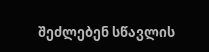შეძლებენ სწავლის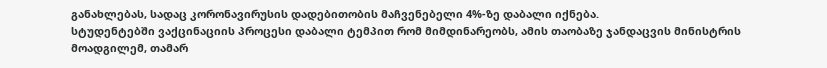განახლებას, სადაც კორონავირუსის დადებითობის მაჩვენებელი 4%-ზე დაბალი იქნება.
სტუდენტებში ვაქცინაციის პროცესი დაბალი ტემპით რომ მიმდინარეობს, ამის თაობაზე ჯანდაცვის მინისტრის მოადგილემ, თამარ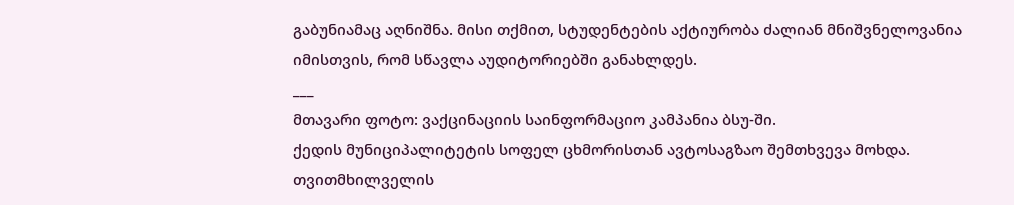გაბუნიამაც აღნიშნა. მისი თქმით, სტუდენტების აქტიურობა ძალიან მნიშვნელოვანია იმისთვის, რომ სწავლა აუდიტორიებში განახლდეს.
___
მთავარი ფოტო: ვაქცინაციის საინფორმაციო კამპანია ბსუ-ში.
ქედის მუნიციპალიტეტის სოფელ ცხმორისთან ავტოსაგზაო შემთხვევა მოხდა. თვითმხილველის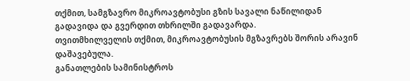თქმით, სამგზავრო მიკროავტობუსი გზის სავალი ნაწილიდან გადავიდა და გვერდით თხრილში გადავარდა.
თვითმხილველის თქმით, მიკროავტობუსის მგზავრებს შორის არავინ დაშავებულა.
განათლების სამინისტროს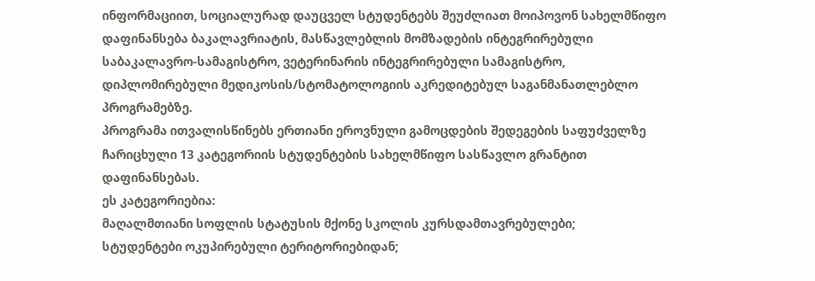ინფორმაციით, სოციალურად დაუცველ სტუდენტებს შეუძლიათ მოიპოვონ სახელმწიფო დაფინანსება ბაკალავრიატის, მასწავლებლის მომზადების ინტეგრირებული საბაკალავრო-სამაგისტრო, ვეტერინარის ინტეგრირებული სამაგისტრო, დიპლომირებული მედიკოსის/სტომატოლოგიის აკრედიტებულ საგანმანათლებლო პროგრამებზე.
პროგრამა ითვალისწინებს ერთიანი ეროვნული გამოცდების შედეგების საფუძველზე ჩარიცხული 13 კატეგორიის სტუდენტების სახელმწიფო სასწავლო გრანტით დაფინანსებას.
ეს კატეგორიებია:
მაღალმთიანი სოფლის სტატუსის მქონე სკოლის კურსდამთავრებულები;
სტუდენტები ოკუპირებული ტერიტორიებიდან;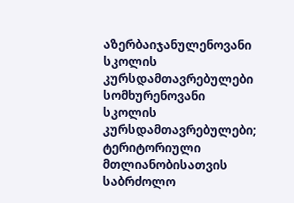აზერბაიჯანულენოვანი სკოლის კურსდამთავრებულები სომხურენოვანი სკოლის კურსდამთავრებულები;
ტერიტორიული მთლიანობისათვის საბრძოლო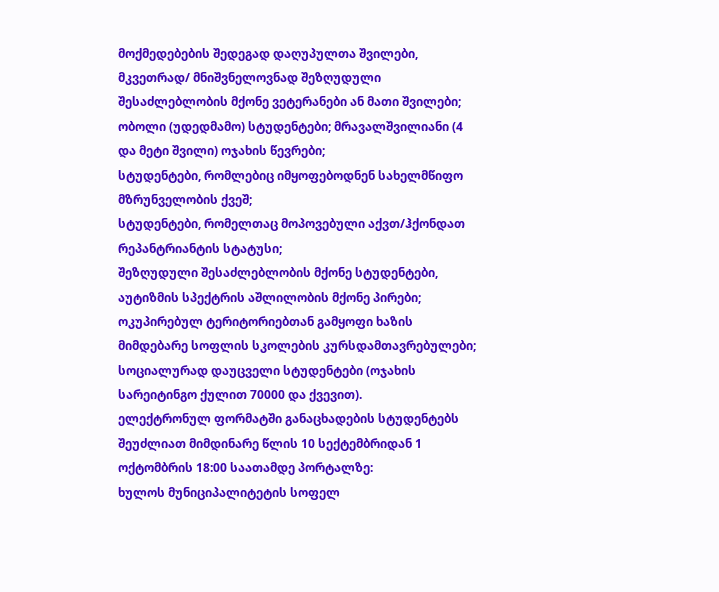მოქმედებების შედეგად დაღუპულთა შვილები, მკვეთრად/ მნიშვნელოვნად შეზღუდული შესაძლებლობის მქონე ვეტერანები ან მათი შვილები;
ობოლი (უდედმამო) სტუდენტები; მრავალშვილიანი (4 და მეტი შვილი) ოჯახის წევრები;
სტუდენტები, რომლებიც იმყოფებოდნენ სახელმწიფო მზრუნველობის ქვეშ;
სტუდენტები, რომელთაც მოპოვებული აქვთ/ჰქონდათ რეპანტრიანტის სტატუსი;
შეზღუდული შესაძლებლობის მქონე სტუდენტები, აუტიზმის სპექტრის აშლილობის მქონე პირები;
ოკუპირებულ ტერიტორიებთან გამყოფი ხაზის მიმდებარე სოფლის სკოლების კურსდამთავრებულები;
სოციალურად დაუცველი სტუდენტები (ოჯახის სარეიტინგო ქულით 70000 და ქვევით).
ელექტრონულ ფორმატში განაცხადების სტუდენტებს შეუძლიათ მიმდინარე წლის 10 სექტემბრიდან 1 ოქტომბრის 18:00 საათამდე პორტალზე:
ხულოს მუნიციპალიტეტის სოფელ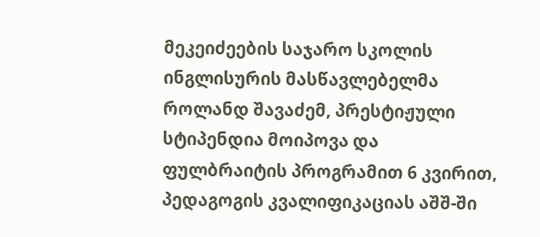მეკეიძეების საჯარო სკოლის ინგლისურის მასწავლებელმა როლანდ შავაძემ, პრესტიჟული სტიპენდია მოიპოვა და ფულბრაიტის პროგრამით 6 კვირით, პედაგოგის კვალიფიკაციას აშშ-ში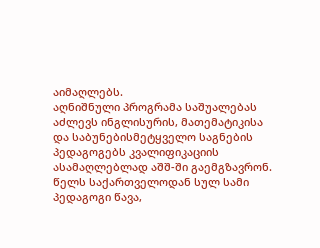აიმაღლებს.
აღნიშნული პროგრამა საშუალებას აძლევს ინგლისურის, მათემატიკისა და საბუნებისმეტყველო საგნების პედაგოგებს კვალიფიკაციის ასამაღლებლად აშშ-ში გაემგზავრონ. წელს საქართველოდან სულ სამი პედაგოგი წავა,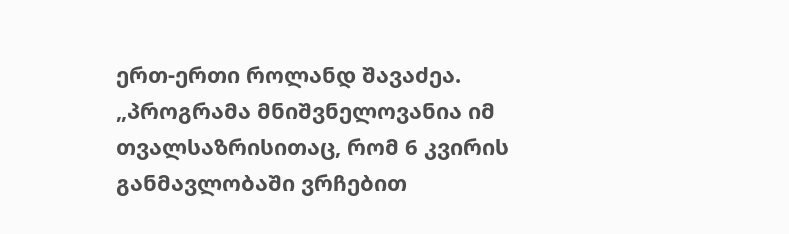ერთ-ერთი როლანდ შავაძეა.
„პროგრამა მნიშვნელოვანია იმ თვალსაზრისითაც, რომ 6 კვირის განმავლობაში ვრჩებით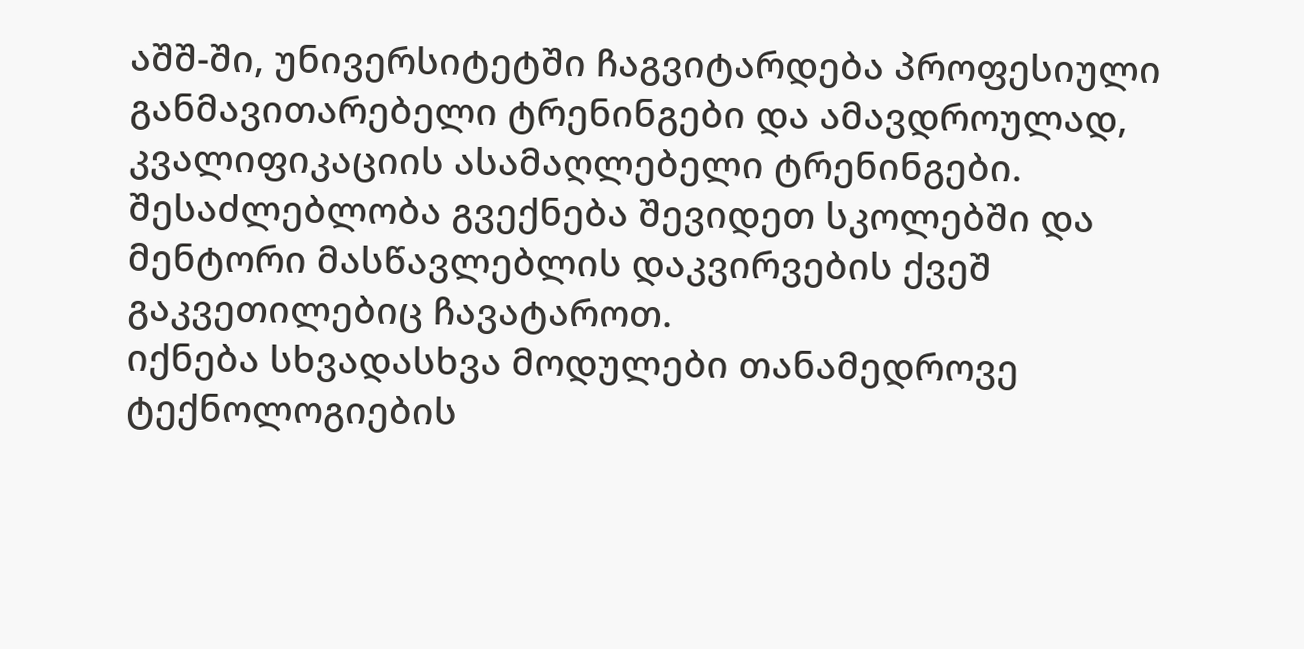აშშ-ში, უნივერსიტეტში ჩაგვიტარდება პროფესიული განმავითარებელი ტრენინგები და ამავდროულად, კვალიფიკაციის ასამაღლებელი ტრენინგები. შესაძლებლობა გვექნება შევიდეთ სკოლებში და მენტორი მასწავლებლის დაკვირვების ქვეშ გაკვეთილებიც ჩავატაროთ.
იქნება სხვადასხვა მოდულები თანამედროვე ტექნოლოგიების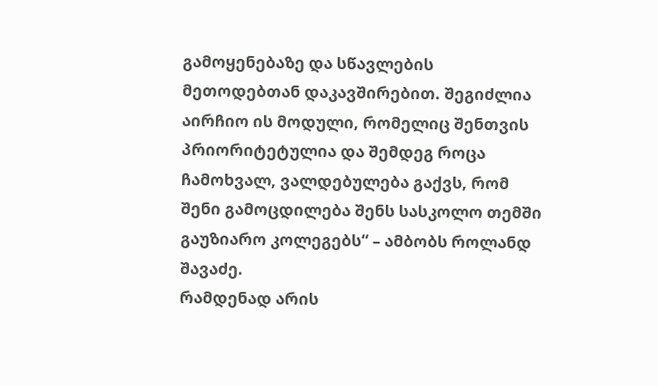გამოყენებაზე და სწავლების მეთოდებთან დაკავშირებით. შეგიძლია აირჩიო ის მოდული, რომელიც შენთვის პრიორიტეტულია და შემდეგ როცა ჩამოხვალ, ვალდებულება გაქვს, რომ შენი გამოცდილება შენს სასკოლო თემში გაუზიარო კოლეგებს“ – ამბობს როლანდ შავაძე.
რამდენად არის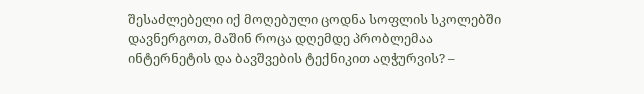შესაძლებელი იქ მოღებული ცოდნა სოფლის სკოლებში დავნერგოთ, მაშინ როცა დღემდე პრობლემაა ინტერნეტის და ბავშვების ტექნიკით აღჭურვის? –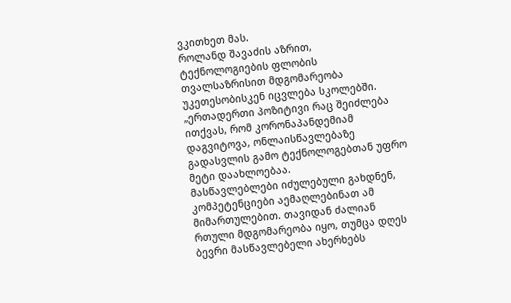ვკითხეთ მას.
როლანდ შავაძის აზრით, ტექნოლოგიების ფლობის თვალსაზრისით მდგომარეობა უკეთესობისკენ იცვლება სკოლებში.
„ერთადერთი პოზიტივი რაც შეიძლება ითქვას, რომ კორონაპანდემიამ დაგვიტოვა, ონლაისწავლებაზე გადასვლის გამო ტექნოლოგებთან უფრო მეტი დაახლოებაა.
მასწავლებლები იძულებული გახდნენ, კომპეტენციები აემაღლებინათ ამ მიმართულებით. თავიდან ძალიან რთული მდგომარეობა იყო, თუმცა დღეს ბევრი მასწავლებელი ახერხებს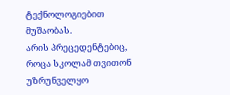ტექნოლოგიებით მუშაობას.
არის პრეცედენტებიც, როცა სკოლამ თვითონ უზრუნველყო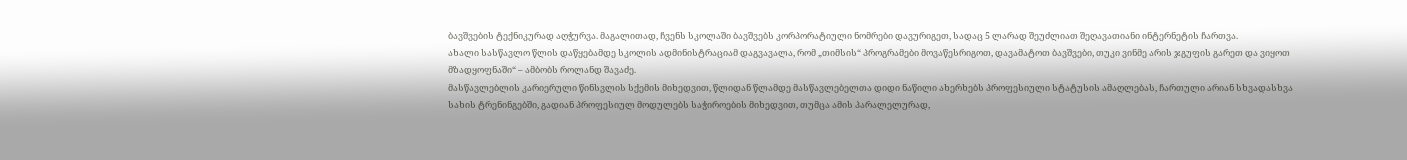ბავშვების ტექნიკურად აღჭურვა. მაგალითად, ჩვენს სკოლაში ბავშვებს კორპორატიული ნომრები დავურიგეთ, სადაც 5 ლარად შეუძლიათ შეღავათიანი ინტერნეტის ჩართვა.
ახალი სასწავლო წლის დაწყებამდე სკოლის ადმინისტრაციამ დაგვავალა, რომ „თიმსის“ პროგრამები მოვაწესრიგოთ, დავამატოთ ბავშვები, თუკი ვინმე არის ჯგუფის გარეთ და ვიყოთ მზადყოფნაში“ – ამბობს როლანდ შავაძე.
მასწავლებლის კარიერული წინსვლის სქემის მიხედვით, წლიდან წლამდე მასწავლებელთა დიდი ნაწილი ახერხებს პროფესიული სტატუსის ამაღლებას, ჩართული არიან სხვადასხვა სახის ტრენინგებში, გადიან პროფესიულ მოდულებს საჭიროების მიხედვით, თუმცა ამის პარალელურად,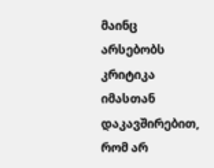მაინც არსებობს კრიტიკა იმასთან დაკავშირებით, რომ არ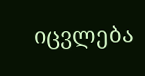იცვლება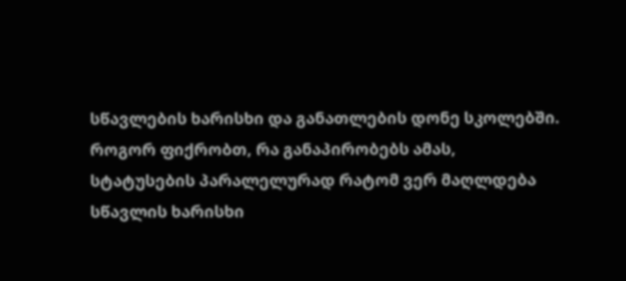სწავლების ხარისხი და განათლების დონე სკოლებში.
როგორ ფიქრობთ, რა განაპირობებს ამას, სტატუსების პარალელურად რატომ ვერ მაღლდება სწავლის ხარისხი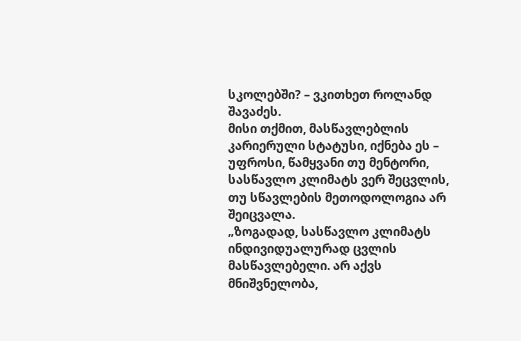სკოლებში? – ვკითხეთ როლანდ შავაძეს.
მისი თქმით, მასწავლებლის კარიერული სტატუსი, იქნება ეს – უფროსი, წამყვანი თუ მენტორი, სასწავლო კლიმატს ვერ შეცვლის, თუ სწავლების მეთოდოლოგია არ შეიცვალა.
„ზოგადად, სასწავლო კლიმატს ინდივიდუალურად ცვლის მასწავლებელი. არ აქვს მნიშვნელობა,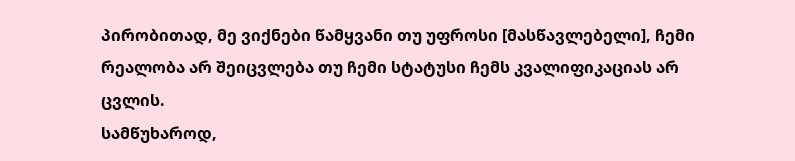პირობითად, მე ვიქნები წამყვანი თუ უფროსი [მასწავლებელი], ჩემი რეალობა არ შეიცვლება თუ ჩემი სტატუსი ჩემს კვალიფიკაციას არ ცვლის.
სამწუხაროდ,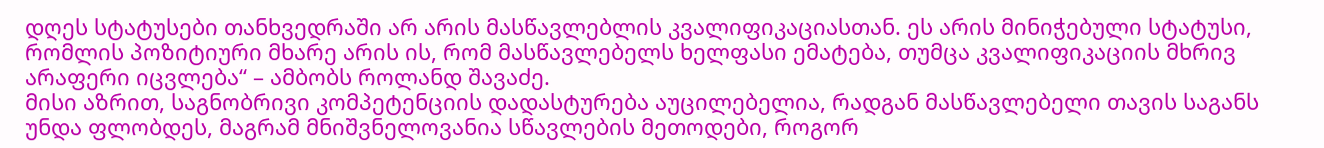დღეს სტატუსები თანხვედრაში არ არის მასწავლებლის კვალიფიკაციასთან. ეს არის მინიჭებული სტატუსი, რომლის პოზიტიური მხარე არის ის, რომ მასწავლებელს ხელფასი ემატება, თუმცა კვალიფიკაციის მხრივ არაფერი იცვლება“ – ამბობს როლანდ შავაძე.
მისი აზრით, საგნობრივი კომპეტენციის დადასტურება აუცილებელია, რადგან მასწავლებელი თავის საგანს უნდა ფლობდეს, მაგრამ მნიშვნელოვანია სწავლების მეთოდები, როგორ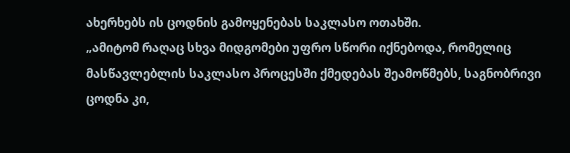ახერხებს ის ცოდნის გამოყენებას საკლასო ოთახში.
„ამიტომ რაღაც სხვა მიდგომები უფრო სწორი იქნებოდა, რომელიც მასწავლებლის საკლასო პროცესში ქმედებას შეამოწმებს, საგნობრივი ცოდნა კი,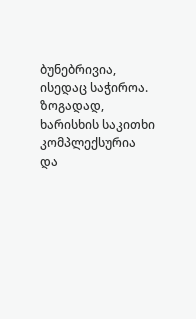ბუნებრივია, ისედაც საჭიროა.
ზოგადად, ხარისხის საკითხი კომპლექსურია და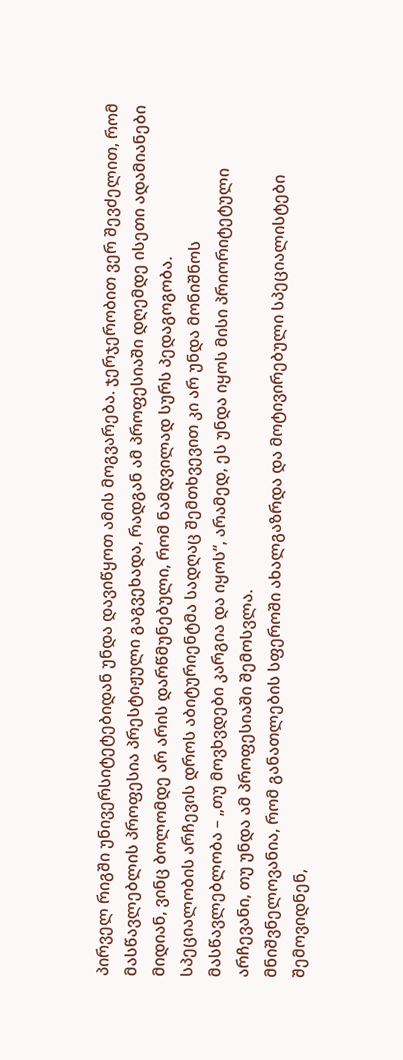პირველ რიგში უნივერსიტეტებიდან უნდა დავიწყოთ ამის მოგვარება. ჯერჯერობით ვერ შევძელით, რომ მასწავლებლის პროფესია პრესტიჟული გაგვეხადა, რადგან ამ პროფესიაში დღემდე ისეთი ადამიანები მიდიან, ვინც ბოლომდე არ არის დარწმუნებული, რომ ნამდვილად სურს პედაგოგობა.
სპეციალობის არჩევის დროს აბიტურიენტმა სადღაც შემთხვევით კი არ უნდა მონიშნოს მასწავლებლობა – „თუ მოვხვდები კარგია და იყოს“, არამედ, ეს უნდა იყოს მისი პრიორიტეტული არჩევანი, თუ უნდა ამ პროფესიაში შემოსვლა.
მნიშვნელოვანია, რომ განათლების სფეროში ახალგაზრდა და მოტივირებული სპეციალისტები შემოვიდნენ,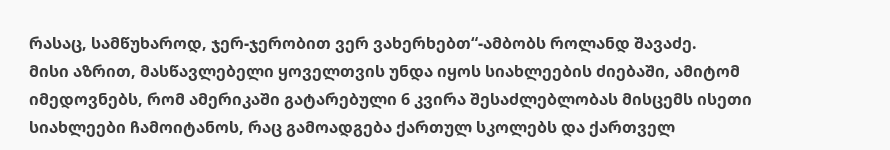რასაც, სამწუხაროდ, ჯერ-ჯერობით ვერ ვახერხებთ“-ამბობს როლანდ შავაძე.
მისი აზრით, მასწავლებელი ყოველთვის უნდა იყოს სიახლეების ძიებაში, ამიტომ იმედოვნებს, რომ ამერიკაში გატარებული 6 კვირა შესაძლებლობას მისცემს ისეთი სიახლეები ჩამოიტანოს, რაც გამოადგება ქართულ სკოლებს და ქართველ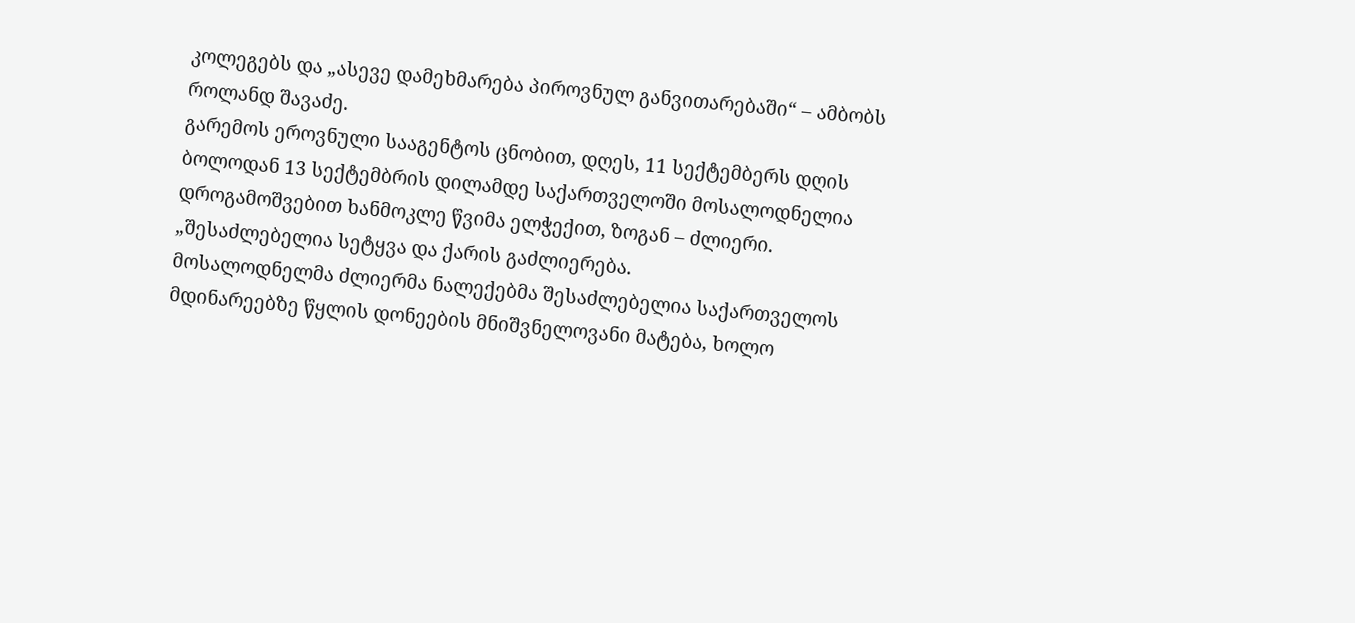კოლეგებს და „ასევე დამეხმარება პიროვნულ განვითარებაში“ – ამბობს როლანდ შავაძე.
გარემოს ეროვნული სააგენტოს ცნობით, დღეს, 11 სექტემბერს დღის ბოლოდან 13 სექტემბრის დილამდე საქართველოში მოსალოდნელია დროგამოშვებით ხანმოკლე წვიმა ელჭექით, ზოგან – ძლიერი.
„შესაძლებელია სეტყვა და ქარის გაძლიერება.
მოსალოდნელმა ძლიერმა ნალექებმა შესაძლებელია საქართველოს მდინარეებზე წყლის დონეების მნიშვნელოვანი მატება, ხოლო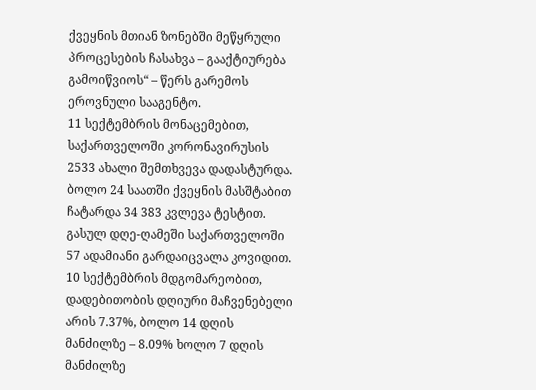ქვეყნის მთიან ზონებში მეწყრული პროცესების ჩასახვა – გააქტიურება გამოიწვიოს“ – წერს გარემოს ეროვნული სააგენტო.
11 სექტემბრის მონაცემებით, საქართველოში კორონავირუსის 2533 ახალი შემთხვევა დადასტურდა. ბოლო 24 საათში ქვეყნის მასშტაბით ჩატარდა 34 383 კვლევა ტესტით.
გასულ დღე-ღამეში საქართველოში 57 ადამიანი გარდაიცვალა კოვიდით.
10 სექტემბრის მდგომარეობით, დადებითობის დღიური მაჩვენებელი არის 7.37%, ბოლო 14 დღის მანძილზე – 8.09% ხოლო 7 დღის მანძილზე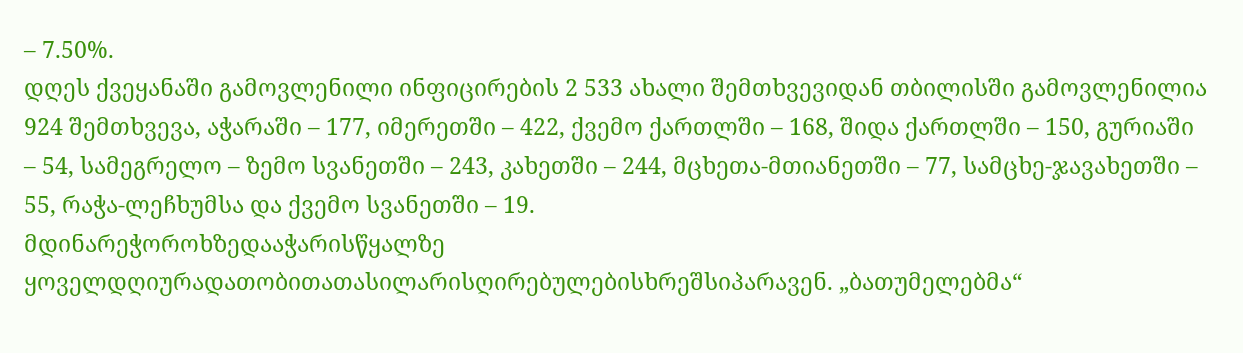– 7.50%.
დღეს ქვეყანაში გამოვლენილი ინფიცირების 2 533 ახალი შემთხვევიდან თბილისში გამოვლენილია 924 შემთხვევა, აჭარაში – 177, იმერეთში – 422, ქვემო ქართლში – 168, შიდა ქართლში – 150, გურიაში – 54, სამეგრელო – ზემო სვანეთში – 243, კახეთში – 244, მცხეთა-მთიანეთში – 77, სამცხე-ჯავახეთში – 55, რაჭა-ლეჩხუმსა და ქვემო სვანეთში – 19.
მდინარეჭოროხზედააჭარისწყალზე ყოველდღიურადათობითათასილარისღირებულებისხრეშსიპარავენ. „ბათუმელებმა“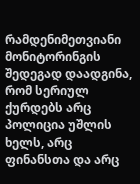რამდენიმეთვიანი მონიტორინგის შედეგად დაადგინა, რომ სერიულ ქურდებს არც პოლიცია უშლის ხელს, არც ფინანსთა და არც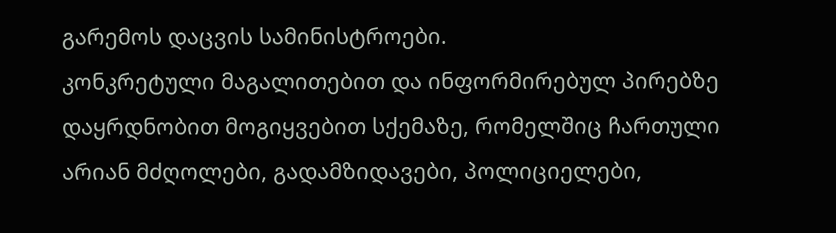გარემოს დაცვის სამინისტროები.
კონკრეტული მაგალითებით და ინფორმირებულ პირებზე დაყრდნობით მოგიყვებით სქემაზე, რომელშიც ჩართული არიან მძღოლები, გადამზიდავები, პოლიციელები,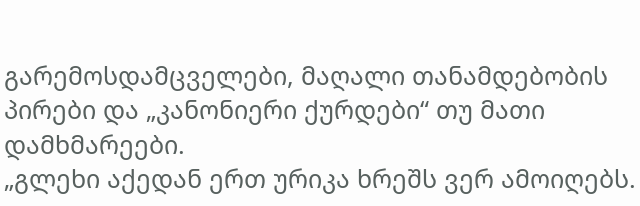გარემოსდამცველები, მაღალი თანამდებობის პირები და „კანონიერი ქურდები“ თუ მათი დამხმარეები.
„გლეხი აქედან ერთ ურიკა ხრეშს ვერ ამოიღებს.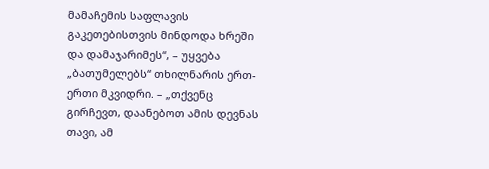მამაჩემის საფლავის გაკეთებისთვის მინდოდა ხრეში და დამაჯარიმეს“, – უყვება „ბათუმელებს“ თხილნარის ერთ-ერთი მკვიდრი. – „თქვენც გირჩევთ, დაანებოთ ამის დევნას თავი, ამ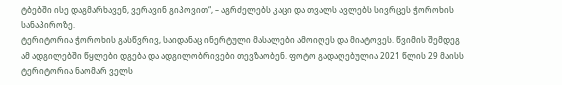ტბებში ისე დაგმარხავენ, ვერავინ გიპოვით“, – აგრძელებს კაცი და თვალს ავლებს სივრცეს ჭოროხის სანაპიროზე.
ტერიტორია ჭოროხის გასწვრივ, საიდანაც ინერტული მასალები ამოიღეს და მიატოვეს. წვიმის შემდეგ ამ ადგილებში წყლები დგება და ადგილობრივები თევზაობენ. ფოტო გადაღებულია 2021 წლის 29 მაისს
ტერიტორია ნაომარ ველს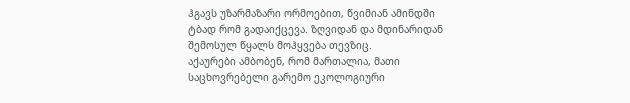ჰგავს უზარმაზარი ორმოებით, წვიმიან ამინდში ტბად რომ გადაიქცევა. ზღვიდან და მდინარიდან შემოსულ წყალს მოჰყვება თევზიც.
აქაურები ამბობენ, რომ მართალია, მათი საცხოვრებელი გარემო ეკოლოგიური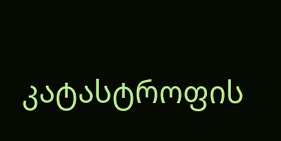კატასტროფის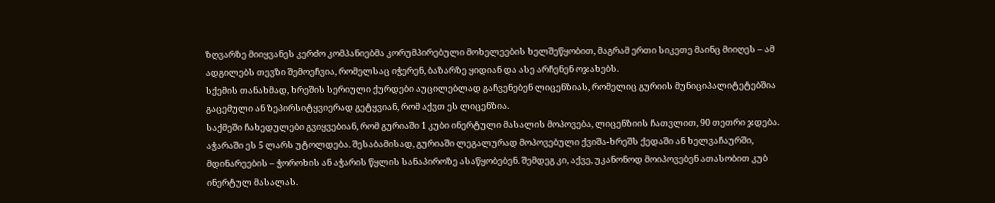ზღვარზე მიიყვანეს კერძო კომპანიებმა კორუმპირებული მოხელეების ხელშეწყობით, მაგრამ ერთი სიკეთე მაინც მიიღეს – ამ ადგილებს თევზი შემოეჩვია, რომელსაც იჭერენ, ბაზარზე ყიდიან და ასე არჩენენ ოჯახებს.
სქემის თანახმად, ხრეშის სერიული ქურდები აუცილებლად გაჩვენებენ ლიცენზიას, რომელიც გურიის მუნიციპალიტეტებშია გაცემული ან ზეპირსიტყვიერად გეტყვიან, რომ აქვთ ეს ლიცენზია.
საქმეში ჩახედულები გვიყვებიან, რომ გურიაში 1 კუბი ინერტული მასალის მოპოვება, ლიცენზიის ჩათვლით, 90 თეთრი ჯდება. აჭარაში ეს 5 ლარს უტოლდება. შესაბამისად, გურიაში ლეგალურად მოპოვებული ქვიშა-ხრეშს ქედაში ან ხელვაჩაურში, მდინარეების – ჭოროხის ან აჭარის წყლის სანაპიროზე ასაწყობებენ. შემდეგ კი, აქვე, უკანონოდ მოიპოვებენ ათასობით კუბ ინერტულ მასალას.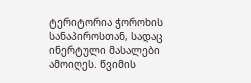ტერიტორია ჭოროხის სანაპიროსთან, სადაც ინერტული მასალები ამოიღეს. წვიმის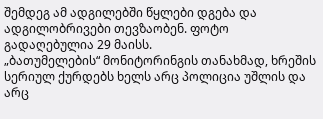შემდეგ ამ ადგილებში წყლები დგება და ადგილობრივები თევზაობენ. ფოტო გადაღებულია 29 მაისს.
„ბათუმელების“ მონიტორინგის თანახმად, ხრეშის სერიულ ქურდებს ხელს არც პოლიცია უშლის და არც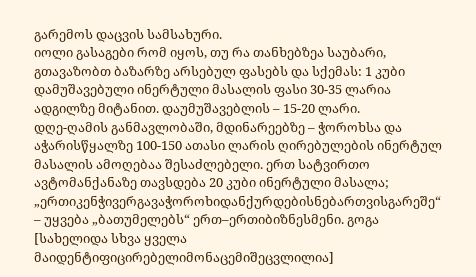გარემოს დაცვის სამსახური.
იოლი გასაგები რომ იყოს, თუ რა თანხებზეა საუბარი, გთავაზობთ ბაზარზე არსებულ ფასებს და სქემას: 1 კუბი დამუშავებული ინერტული მასალის ფასი 30-35 ლარია ადგილზე მიტანით. დაუმუშავებლის – 15-20 ლარი.
დღე-ღამის განმავლობაში, მდინარეებზე – ჭოროხსა და აჭარისწყალზე 100-150 ათასი ლარის ღირებულების ინერტულ მასალის ამოღებაა შესაძლებელი. ერთ სატვირთო ავტომანქანაზე თავსდება 20 კუბი ინერტული მასალა;
„ერთიკენჭივერგავაჭოროხიდანქურდებისნებართვისგარეშე“ – უყვება „ბათუმელებს“ ერთ–ერთიბიზნესმენი. გოგა [სახელიდა სხვა ყველა მაიდენტიფიცირებელიმონაცემიშეცვლილია]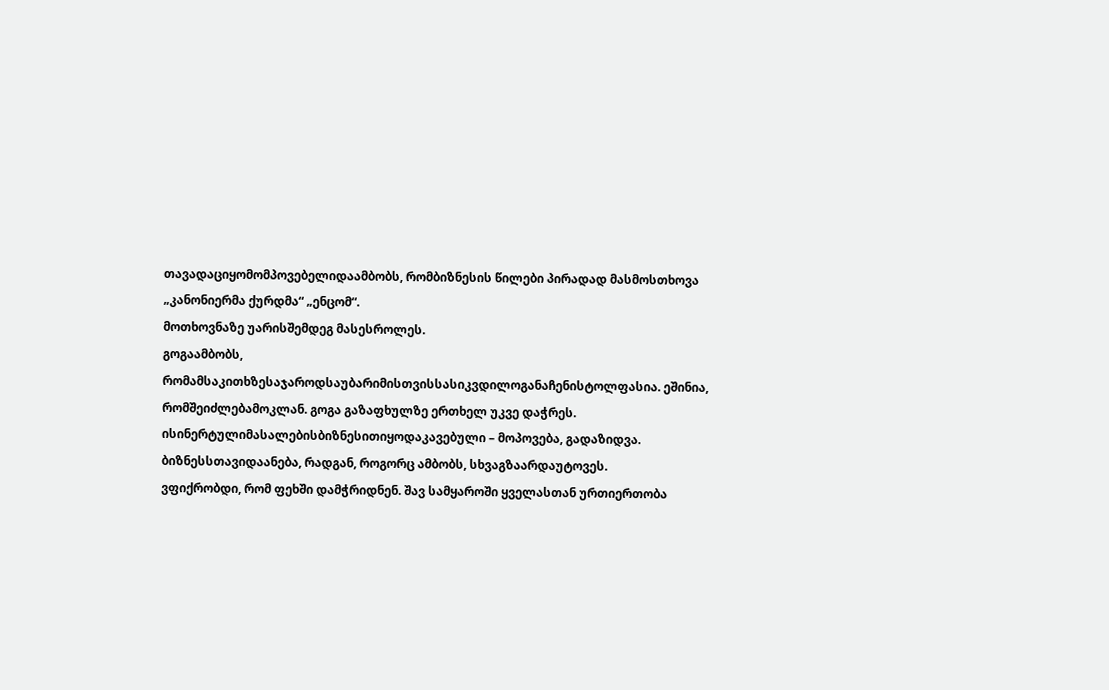თავადაციყომომპოვებელიდაამბობს, რომბიზნესის წილები პირადად მასმოსთხოვა „კანონიერმა ქურდმა“ „ენცომ“.
მოთხოვნაზე უარისშემდეგ მასესროლეს.
გოგაამბობს, რომამსაკითხზესაჯაროდსაუბარიმისთვისსასიკვდილოგანაჩენისტოლფასია. ეშინია, რომშეიძლებამოკლან. გოგა გაზაფხულზე ერთხელ უკვე დაჭრეს. ისინერტულიმასალებისბიზნესითიყოდაკავებული – მოპოვება, გადაზიდვა. ბიზნესსთავიდაანება, რადგან, როგორც ამბობს, სხვაგზაარდაუტოვეს.
ვფიქრობდი, რომ ფეხში დამჭრიდნენ. შავ სამყაროში ყველასთან ურთიერთობა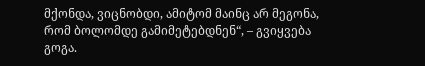მქონდა, ვიცნობდი, ამიტომ მაინც არ მეგონა, რომ ბოლომდე გამიმეტებდნენ“, – გვიყვება გოგა.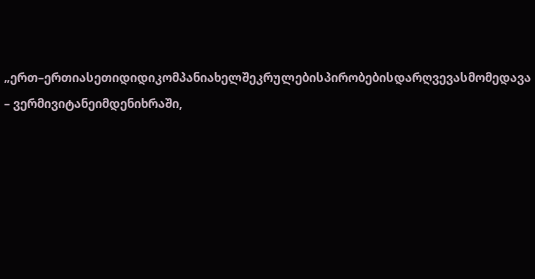„ერთ–ერთიასეთიდიდიკომპანიახელშეკრულებისპირობებისდარღვევასმომედავა – ვერმივიტანეიმდენიხრაში,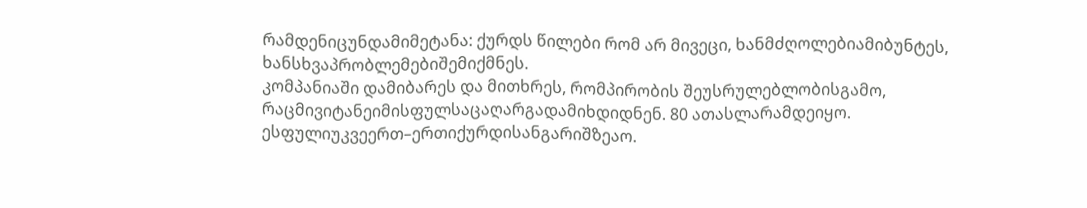რამდენიცუნდამიმეტანა: ქურდს წილები რომ არ მივეცი, ხანმძღოლებიამიბუნტეს, ხანსხვაპრობლემებიშემიქმნეს.
კომპანიაში დამიბარეს და მითხრეს, რომპირობის შეუსრულებლობისგამო, რაცმივიტანეიმისფულსაცაღარგადამიხდიდნენ. 80 ათასლარამდეიყო. ესფულიუკვეერთ–ერთიქურდისანგარიშზეაო.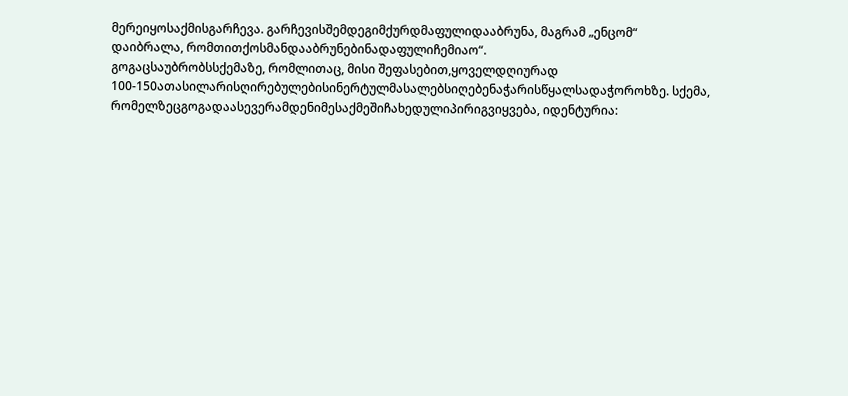მერეიყოსაქმისგარჩევა. გარჩევისშემდეგიმქურდმაფულიდააბრუნა, მაგრამ „ენცომ“ დაიბრალა, რომთითქოსმანდააბრუნებინადაფულიჩემიაო“.
გოგაცსაუბრობსსქემაზე, რომლითაც, მისი შეფასებით,ყოველდღიურად 100-150ათასილარისღირებულებისინერტულმასალებსიღებენაჭარისწყალსადაჭოროხზე. სქემა, რომელზეცგოგადაასევერამდენიმესაქმეშიჩახედულიპირიგვიყვება, იდენტურია: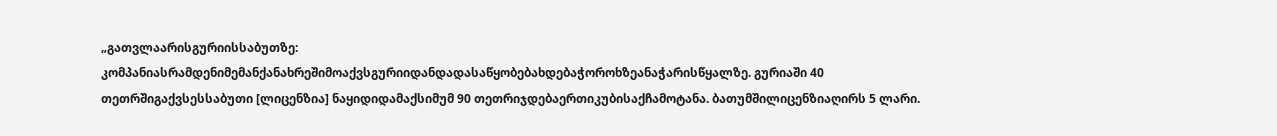„გათვლაარისგურიისსაბუთზე: კომპანიასრამდენიმემანქანახრეშიმოაქვსგურიიდანდადასაწყობებახდებაჭოროხზეანაჭარისწყალზე. გურიაში 40 თეთრშიგაქვსესსაბუთი [ლიცენზია] ნაყიდიდამაქსიმუმ 90 თეთრიჯდებაერთიკუბისაქჩამოტანა. ბათუმშილიცენზიაღირს 5 ლარი.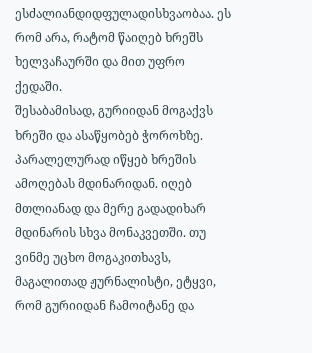ესძალიანდიდფულადისხვაობაა. ეს რომ არა, რატომ წაიღებ ხრეშს ხელვაჩაურში და მით უფრო ქედაში.
შესაბამისად, გურიიდან მოგაქვს ხრეში და ასაწყობებ ჭოროხზე. პარალელურად იწყებ ხრეშის ამოღებას მდინარიდან. იღებ მთლიანად და მერე გადადიხარ მდინარის სხვა მონაკვეთში. თუ ვინმე უცხო მოგაკითხავს, მაგალითად ჟურნალისტი, ეტყვი, რომ გურიიდან ჩამოიტანე და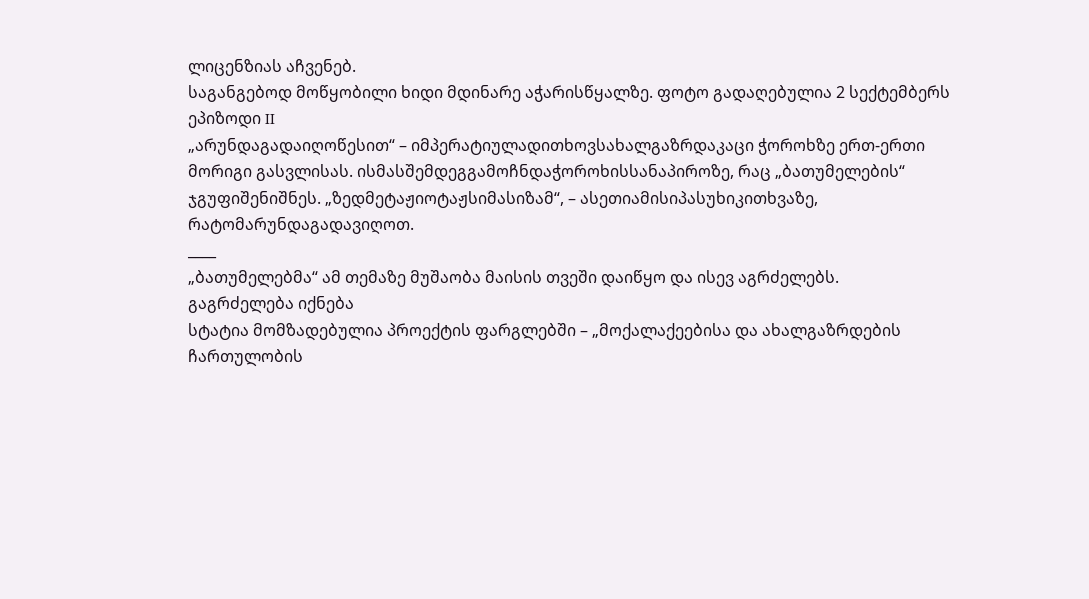ლიცენზიას აჩვენებ.
საგანგებოდ მოწყობილი ხიდი მდინარე აჭარისწყალზე. ფოტო გადაღებულია 2 სექტემბერს
ეპიზოდი II
„არუნდაგადაიღოწესით“ – იმპერატიულადითხოვსახალგაზრდაკაცი ჭოროხზე ერთ-ერთი მორიგი გასვლისას. ისმასშემდეგგამოჩნდაჭოროხისსანაპიროზე, რაც „ბათუმელების“ ჯგუფიშენიშნეს. „ზედმეტაჟიოტაჟსიმასიზამ“, – ასეთიამისიპასუხიკითხვაზე, რატომარუნდაგადავიღოთ.
____
„ბათუმელებმა“ ამ თემაზე მუშაობა მაისის თვეში დაიწყო და ისევ აგრძელებს.
გაგრძელება იქნება
სტატია მომზადებულია პროექტის ფარგლებში – „მოქალაქეებისა და ახალგაზრდების ჩართულობის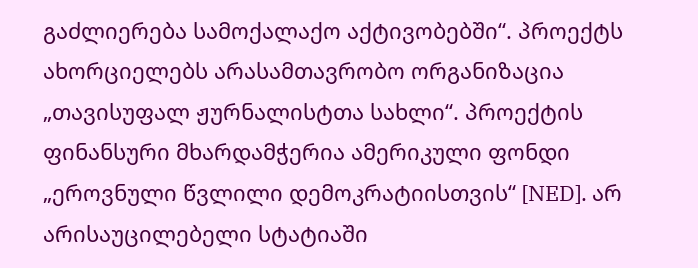გაძლიერება სამოქალაქო აქტივობებში“. პროექტს ახორციელებს არასამთავრობო ორგანიზაცია „თავისუფალ ჟურნალისტთა სახლი“. პროექტის ფინანსური მხარდამჭერია ამერიკული ფონდი „ეროვნული წვლილი დემოკრატიისთვის“ [NED]. არ არისაუცილებელი სტატიაში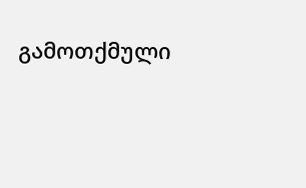გამოთქმული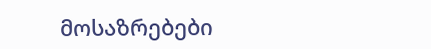მოსაზრებები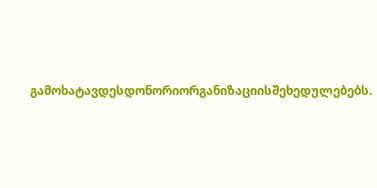გამოხატავდესდონორიორგანიზაციისშეხედულებებს.